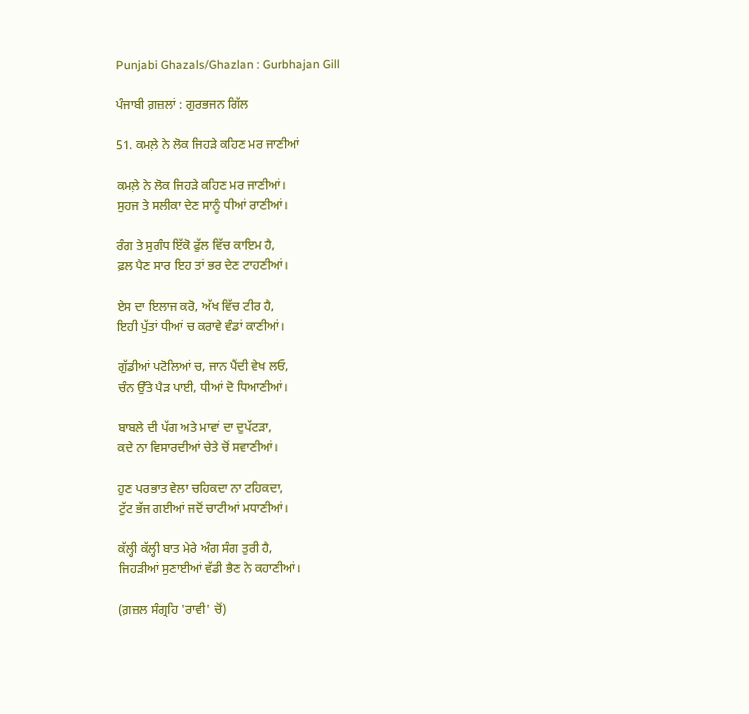Punjabi Ghazals/Ghazlan : Gurbhajan Gill

ਪੰਜਾਬੀ ਗ਼ਜ਼ਲਾਂ : ਗੁਰਭਜਨ ਗਿੱਲ

51. ਕਮਲ਼ੇ ਨੇ ਲੋਕ ਜਿਹੜੇ ਕਹਿਣ ਮਰ ਜਾਣੀਆਂ

ਕਮਲ਼ੇ ਨੇ ਲੋਕ ਜਿਹੜੇ ਕਹਿਣ ਮਰ ਜਾਣੀਆਂ।
ਸੁਹਜ ਤੇ ਸਲੀਕਾ ਦੇਣ ਸਾਨੂੰ ਧੀਆਂ ਰਾਣੀਆਂ।

ਰੰਗ ਤੇ ਸੁਗੰਧ ਇੱਕੋ ਫੁੱਲ ਵਿੱਚ ਕਾਇਮ ਹੈ,
ਫ਼ਲ ਪੈਣ ਸਾਰ ਇਹ ਤਾਂ ਭਰ ਦੇਣ ਟਾਹਣੀਆਂ।

ਏਸ ਦਾ ਇਲਾਜ ਕਰੋ, ਅੱਖ ਵਿੱਚ ਟੀਰ ਹੈ,
ਇਹੀ ਪੁੱਤਾਂ ਧੀਆਂ ਚ ਕਰਾਵੇ ਵੰਡਾਂ ਕਾਣੀਆਂ।

ਗੁੱਡੀਆਂ ਪਟੋਲਿਆਂ ਚ, ਜਾਨ ਪੈਂਦੀ ਵੇਖ ਲਓ,
ਚੰਨ ਉੱਤੇ ਪੈੜ ਪਾਈ, ਧੀਆਂ ਦੋ ਧਿਆਣੀਆਂ।

ਬਾਬਲੇ ਦੀ ਪੱਗ ਅਤੇ ਮਾਵਾਂ ਦਾ ਦੁਪੱਟੜਾ,
ਕਦੇ ਨਾ ਵਿਸਾਰਦੀਆਂ ਚੇਤੇ ਚੋਂ ਸਵਾਣੀਆਂ।

ਹੁਣ ਪਰਭਾਤ ਵੇਲਾ ਚਹਿਕਦਾ ਨਾ ਟਹਿਕਦਾ,
ਟੁੱਟ ਭੱਜ ਗਈਆਂ ਜਦੋਂ ਚਾਟੀਆਂ ਮਧਾਣੀਆਂ।

ਕੱਲ੍ਹੀ ਕੱਲ੍ਹੀ ਬਾਤ ਮੇਰੇ ਅੰਗ ਸੰਗ ਤੁਰੀ ਹੈ,
ਜਿਹੜੀਆਂ ਸੁਣਾਈਆਂ ਵੱਡੀ ਭੈਣ ਨੇ ਕਹਾਣੀਆਂ।

(ਗ਼ਜ਼ਲ ਸੰਗ੍ਰਹਿ 'ਰਾਵੀ' ਚੋਂ)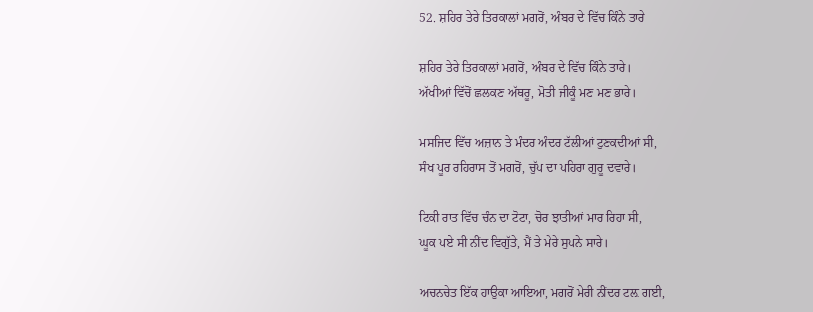52. ਸ਼ਹਿਰ ਤੇਰੇ ਤਿਰਕਾਲਾਂ ਮਗਰੋਂ, ਅੰਬਰ ਦੇ ਵਿੱਚ ਕਿੰਨੇ ਤਾਰੇ

ਸ਼ਹਿਰ ਤੇਰੇ ਤਿਰਕਾਲਾਂ ਮਗਰੋਂ, ਅੰਬਰ ਦੇ ਵਿੱਚ ਕਿੰਨੇ ਤਾਰੇ।
ਅੱਖੀਆਂ ਵਿੱਚੋਂ ਛਲਕਣ ਅੱਥਰੂ, ਮੋਤੀ ਜੀਕੂੰ ਮਣ ਮਣ ਭਾਰੇ।

ਮਸਜਿਦ ਵਿੱਚ ਅਜ਼ਾਨ ਤੇ ਮੰਦਰ ਅੰਦਰ ਟੱਲੀਆਂ ਟੁਣਕਦੀਆਂ ਸੀ,
ਸੰਖ ਪੂਰ ਰਹਿਰਾਸ ਤੋਂ ਮਗਰੋਂ, ਚੁੱਪ ਦਾ ਪਹਿਰਾ ਗੁਰੂ ਦਵਾਰੇ।

ਟਿਕੀ ਰਾਤ ਵਿੱਚ ਚੰਨ ਦਾ ਟੋਟਾ, ਚੋਰ ਝਾਤੀਆਂ ਮਾਰ ਰਿਹਾ ਸੀ,
ਘੂਕ ਪਏ ਸੀ ਨੀਂਦ ਵਿਗੁੱਤੇ, ਮੈਂ ਤੇ ਮੇਰੇ ਸੁਪਨੇ ਸਾਰੇ।

ਅਚਨਚੇਤ ਇੱਕ ਹਾਉਕਾ ਆਇਆ, ਮਗਰੋਂ ਮੇਰੀ ਨੀਂਦਰ ਟਲ਼ ਗਈ,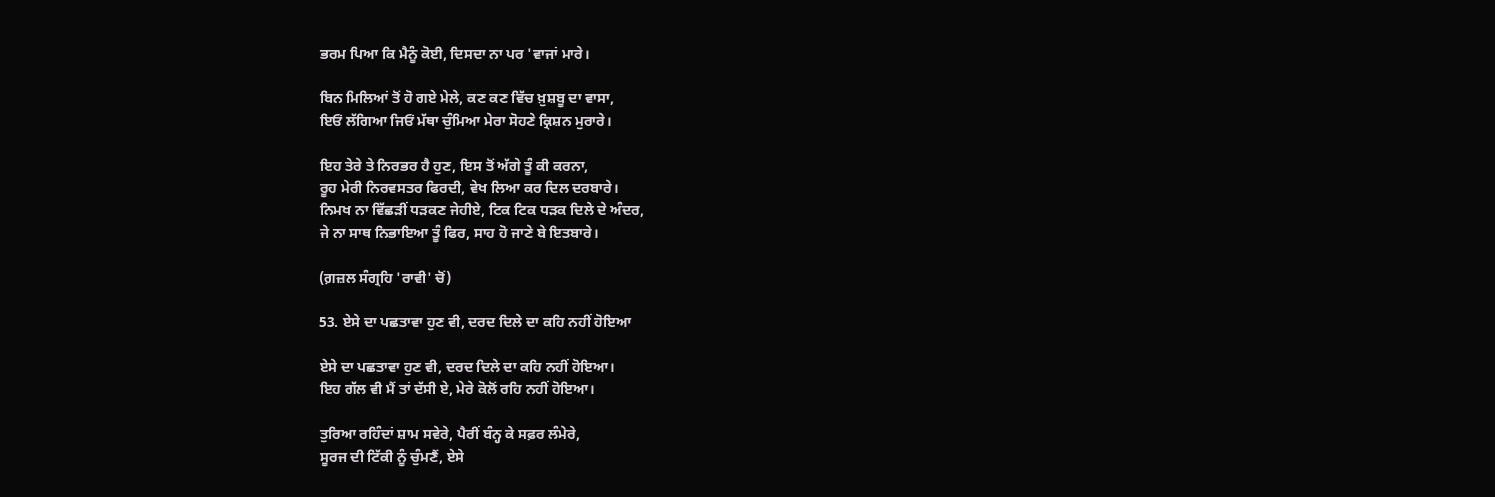ਭਰਮ ਪਿਆ ਕਿ ਮੈਨੂੰ ਕੋਈ, ਦਿਸਦਾ ਨਾ ਪਰ 'ਵਾਜਾਂ ਮਾਰੇ।

ਬਿਨ ਮਿਲਿਆਂ ਤੋਂ ਹੋ ਗਏ ਮੇਲੇ, ਕਣ ਕਣ ਵਿੱਚ ਖ਼ੁਸ਼ਬੂ ਦਾ ਵਾਸਾ,
ਇਓਂ ਲੱਗਿਆ ਜਿਓਂ ਮੱਥਾ ਚੁੰਮਿਆ ਮੇਰਾ ਸੋਹਣੇ ਕ੍ਰਿਸ਼ਨ ਮੁਰਾਰੇ।

ਇਹ ਤੇਰੇ ਤੇ ਨਿਰਭਰ ਹੈ ਹੁਣ, ਇਸ ਤੋਂ ਅੱਗੇ ਤੂੰ ਕੀ ਕਰਨਾ,
ਰੂਹ ਮੇਰੀ ਨਿਰਵਸਤਰ ਫਿਰਦੀ, ਵੇਖ ਲਿਆ ਕਰ ਦਿਲ ਦਰਬਾਰੇ।
ਨਿਮਖ ਨਾ ਵਿੱਛੜੀਂ ਧੜਕਣ ਜੇਹੀਏ, ਟਿਕ ਟਿਕ ਧੜਕ ਦਿਲੇ ਦੇ ਅੰਦਰ,
ਜੇ ਨਾ ਸਾਥ ਨਿਭਾਇਆ ਤੂੰ ਫਿਰ, ਸਾਹ ਹੋ ਜਾਣੇ ਬੇ ਇਤਬਾਰੇ।

(ਗ਼ਜ਼ਲ ਸੰਗ੍ਰਹਿ 'ਰਾਵੀ' ਚੋਂ)

53. ਏਸੇ ਦਾ ਪਛਤਾਵਾ ਹੁਣ ਵੀ, ਦਰਦ ਦਿਲੇ ਦਾ ਕਹਿ ਨਹੀਂ ਹੋਇਆ

ਏਸੇ ਦਾ ਪਛਤਾਵਾ ਹੁਣ ਵੀ, ਦਰਦ ਦਿਲੇ ਦਾ ਕਹਿ ਨਹੀਂ ਹੋਇਆ।
ਇਹ ਗੱਲ ਵੀ ਮੈਂ ਤਾਂ ਦੱਸੀ ਏ, ਮੇਰੇ ਕੋਲੋਂ ਰਹਿ ਨਹੀਂ ਹੋਇਆ।

ਤੁਰਿਆ ਰਹਿੰਦਾਂ ਸ਼ਾਮ ਸਵੇਰੇ, ਪੈਰੀਂ ਬੰਨ੍ਹ ਕੇ ਸਫ਼ਰ ਲੰਮੇਰੇ,
ਸੂਰਜ ਦੀ ਟਿੱਕੀ ਨੂੰ ਚੁੰਮਣੈਂ, ਏਸੇ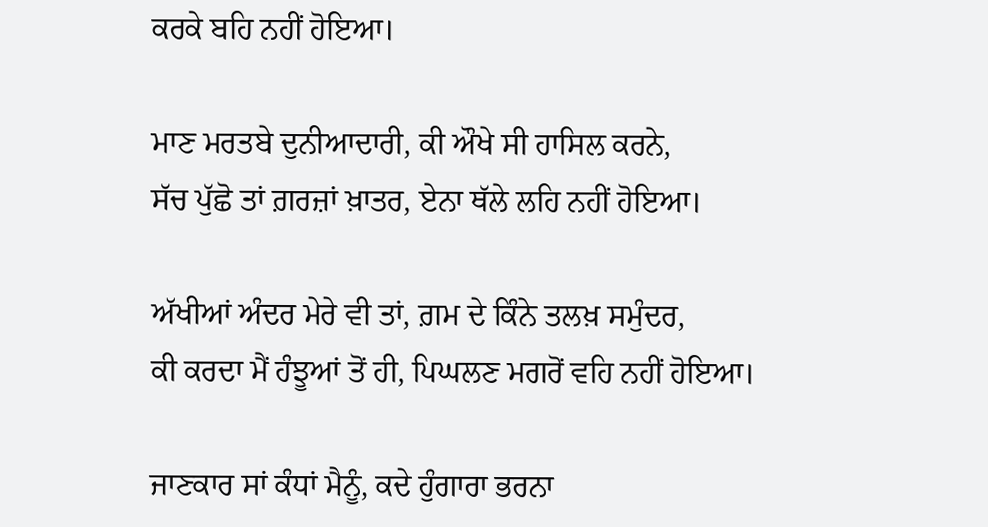ਕਰਕੇ ਬਹਿ ਨਹੀਂ ਹੋਇਆ।

ਮਾਣ ਮਰਤਬੇ ਦੁਨੀਆਦਾਰੀ, ਕੀ ਔਖੇ ਸੀ ਹਾਸਿਲ ਕਰਨੇ,
ਸੱਚ ਪੁੱਛੋ ਤਾਂ ਗ਼ਰਜ਼ਾਂ ਖ਼ਾਤਰ, ਏਨਾ ਥੱਲੇ ਲਹਿ ਨਹੀਂ ਹੋਇਆ।

ਅੱਖੀਆਂ ਅੰਦਰ ਮੇਰੇ ਵੀ ਤਾਂ, ਗ਼ਮ ਦੇ ਕਿੰਨੇ ਤਲਖ਼ ਸਮੁੰਦਰ,
ਕੀ ਕਰਦਾ ਮੈਂ ਹੰਝੂਆਂ ਤੋਂ ਹੀ, ਪਿਘਲਣ ਮਗਰੋਂ ਵਹਿ ਨਹੀਂ ਹੋਇਆ।

ਜਾਣਕਾਰ ਸਾਂ ਕੰਧਾਂ ਮੈਨੂੰ, ਕਦੇ ਹੁੰਗਾਰਾ ਭਰਨਾ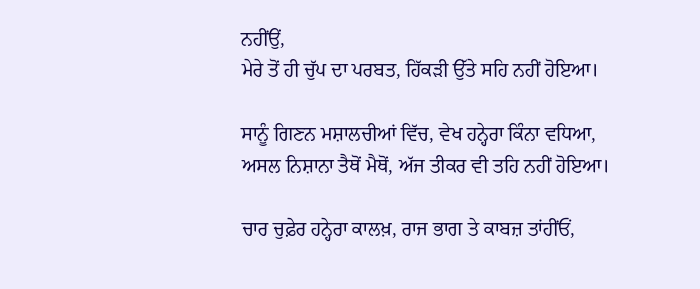ਨਹੀਂਉਂ,
ਮੇਰੇ ਤੋਂ ਹੀ ਚੁੱਪ ਦਾ ਪਰਬਤ, ਹਿੱਕੜੀ ਉੱਤੇ ਸਹਿ ਨਹੀਂ ਹੋਇਆ।

ਸਾਨੂੰ ਗਿਣਨ ਮਸ਼ਾਲਚੀਆਂ ਵਿੱਚ, ਵੇਖ ਹਨ੍ਹੇਰਾ ਕਿੰਨਾ ਵਧਿਆ,
ਅਸਲ ਨਿਸ਼ਾਨਾ ਤੈਥੋਂ ਮੈਥੋਂ, ਅੱਜ ਤੀਕਰ ਵੀ ਤਹਿ ਨਹੀਂ ਹੋਇਆ।

ਚਾਰ ਚੁਫ਼ੇਰ ਹਨ੍ਹੇਰਾ ਕਾਲਖ਼, ਰਾਜ ਭਾਗ ਤੇ ਕਾਬਜ਼ ਤਾਂਹੀਂਓਂ,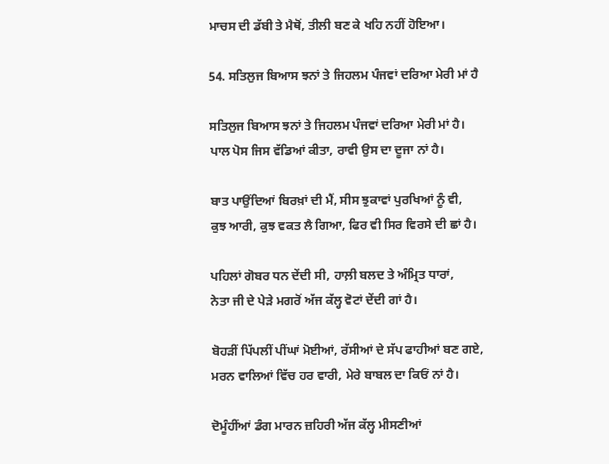ਮਾਚਸ ਦੀ ਡੱਬੀ ਤੇ ਮੈਥੋਂ, ਤੀਲੀ ਬਣ ਕੇ ਖਹਿ ਨਹੀਂ ਹੋਇਆ।

54. ਸਤਿਲੁਜ ਬਿਆਸ ਝਨਾਂ ਤੇ ਜਿਹਲਮ ਪੰਜਵਾਂ ਦਰਿਆ ਮੇਰੀ ਮਾਂ ਹੈ

ਸਤਿਲੁਜ ਬਿਆਸ ਝਨਾਂ ਤੇ ਜਿਹਲਮ ਪੰਜਵਾਂ ਦਰਿਆ ਮੇਰੀ ਮਾਂ ਹੈ।
ਪਾਲ ਪੋਸ ਜਿਸ ਵੱਡਿਆਂ ਕੀਤਾ, ਰਾਵੀ ਉਸ ਦਾ ਦੂਜਾ ਨਾਂ ਹੈ।

ਬਾਤ ਪਾਉਂਦਿਆਂ ਬਿਰਖ਼ਾਂ ਦੀ ਮੈਂ, ਸੀਸ ਝੁਕਾਵਾਂ ਪੁਰਖਿਆਂ ਨੂੰ ਵੀ,
ਕੁਝ ਆਰੀ, ਕੁਝ ਵਕਤ ਲੈ ਗਿਆ, ਫਿਰ ਵੀ ਸਿਰ ਵਿਰਸੇ ਦੀ ਛਾਂ ਹੈ।

ਪਹਿਲਾਂ ਗੋਬਰ ਧਨ ਦੇਂਦੀ ਸੀ, ਹਾਲ਼ੀ ਬਲਦ ਤੇ ਅੰਮ੍ਰਿਤ ਧਾਰਾਂ,
ਨੇਤਾ ਜੀ ਦੇ ਪੇੜੇ ਮਗਰੋਂ ਅੱਜ ਕੱਲ੍ਹ ਵੋਟਾਂ ਦੇਂਦੀ ਗਾਂ ਹੈ।

ਬੋਹੜੀਂ ਪਿੱਪਲੀਂ ਪੀਂਘਾਂ ਮੋਈਆਂ, ਰੱਸੀਆਂ ਦੇ ਸੱਪ ਫਾਹੀਆਂ ਬਣ ਗਏ,
ਮਰਨ ਵਾਲਿਆਂ ਵਿੱਚ ਹਰ ਵਾਰੀ, ਮੇਰੇ ਬਾਬਲ ਦਾ ਕਿਓਂ ਨਾਂ ਹੈ।

ਦੋਮੂੰਹੀਂਆਂ ਡੰਗ ਮਾਰਨ ਜ਼ਹਿਰੀ ਅੱਜ ਕੱਲ੍ਹ ਮੀਸਣੀਆਂ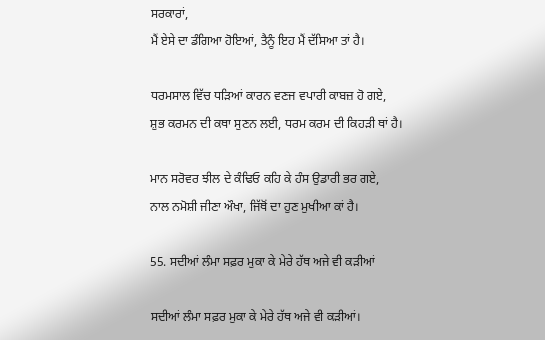ਸਰਕਾਰਾਂ,
ਮੈਂ ਏਸੇ ਦਾ ਡੰਗਿਆ ਹੋਇਆਂ, ਤੈਨੂੰ ਇਹ ਮੈਂ ਦੱਸਿਆ ਤਾਂ ਹੈ।

ਧਰਮਸਾਲ ਵਿੱਚ ਧੜਿਆਂ ਕਾਰਨ ਵਣਜ ਵਪਾਰੀ ਕਾਬਜ਼ ਹੋ ਗਏ,
ਸ਼ੁਭ ਕਰਮਨ ਦੀ ਕਥਾ ਸੁਣਨ ਲਈ, ਧਰਮ ਕਰਮ ਦੀ ਕਿਹੜੀ ਥਾਂ ਹੈ।

ਮਾਨ ਸਰੋਵਰ ਝੀਲ ਦੇ ਕੰਢਿਓ ਕਹਿ ਕੇ ਹੰਸ ਉਡਾਰੀ ਭਰ ਗਏ,
ਨਾਲ ਨਮੋਸ਼ੀ ਜੀਣਾ ਔਖਾ, ਜਿੱਥੋਂ ਦਾ ਹੁਣ ਮੁਖੀਆ ਕਾਂ ਹੈ।

55. ਸਦੀਆਂ ਲੰਮਾ ਸਫ਼ਰ ਮੁਕਾ ਕੇ ਮੇਰੇ ਹੱਥ ਅਜੇ ਵੀ ਕੜੀਆਂ

ਸਦੀਆਂ ਲੰਮਾ ਸਫ਼ਰ ਮੁਕਾ ਕੇ ਮੇਰੇ ਹੱਥ ਅਜੇ ਵੀ ਕੜੀਆਂ।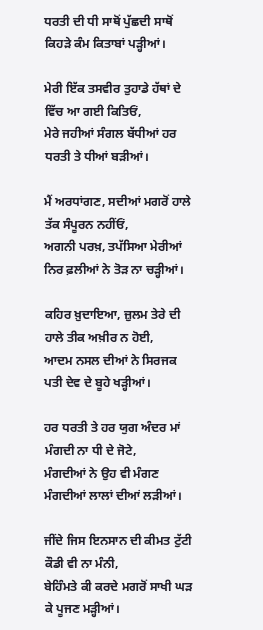ਧਰਤੀ ਦੀ ਧੀ ਸਾਥੋਂ ਪੁੱਛਦੀ ਸਾਥੋਂ ਕਿਹੜੇ ਕੰਮ ਕਿਤਾਬਾਂ ਪੜ੍ਹੀਆਂ।

ਮੇਰੀ ਇੱਕ ਤਸਵੀਰ ਤੁਹਾਡੇ ਹੱਥਾਂ ਦੇ ਵਿੱਚ ਆ ਗਈ ਕਿਤਿਓਂ,
ਮੇਰੇ ਜਹੀਆਂ ਸੰਗਲ ਬੱਧੀਆਂ ਹਰ ਧਰਤੀ ਤੇ ਧੀਆਂ ਬੜੀਆਂ।

ਮੈਂ ਅਰਧਾਂਗਣ, ਸਦੀਆਂ ਮਗਰੋਂ ਹਾਲੇ ਤੱਕ ਸੰਪੂਰਨ ਨਹੀਂਓਂ,
ਅਗਨੀ ਪਰਖ਼, ਤਪੱਸਿਆ ਮੇਰੀਆਂ ਨਿਰ ਫ਼ਲੀਆਂ ਨੇ ਤੋੜ ਨਾ ਚੜ੍ਹੀਆਂ।

ਕਹਿਰ ਖ਼ੁਦਾਇਆ, ਜ਼ੁਲਮ ਤੇਰੇ ਦੀ ਹਾਲੇ ਤੀਕ ਅਖ਼ੀਰ ਨ ਹੋਈ,
ਆਦਮ ਨਸਲ ਦੀਆਂ ਨੇ ਸਿਰਜਕ ਪਤੀ ਦੇਵ ਦੇ ਬੂਹੇ ਖੜ੍ਹੀਆਂ।

ਹਰ ਧਰਤੀ ਤੇ ਹਰ ਯੁਗ ਅੰਦਰ ਮਾਂ ਮੰਗਦੀ ਨਾ ਧੀ ਦੇ ਜੋਟੇ,
ਮੰਗਦੀਆਂ ਨੇ ਉਹ ਵੀ ਮੰਗਣ ਮੰਗਦੀਆਂ ਲਾਲਾਂ ਦੀਆਂ ਲੜੀਆਂ।

ਜੀਂਦੇ ਜਿਸ ਇਨਸਾਨ ਦੀ ਕੀਮਤ ਟੁੱਟੀ ਕੌਡੀ ਵੀ ਨਾ ਮੰਨੀ,
ਬੇਹਿੰਮਤੇ ਕੀ ਕਰਦੇ ਮਗਰੋਂ ਸਾਖੀ ਘੜ ਕੇ ਪੂਜਣ ਮੜ੍ਹੀਆਂ।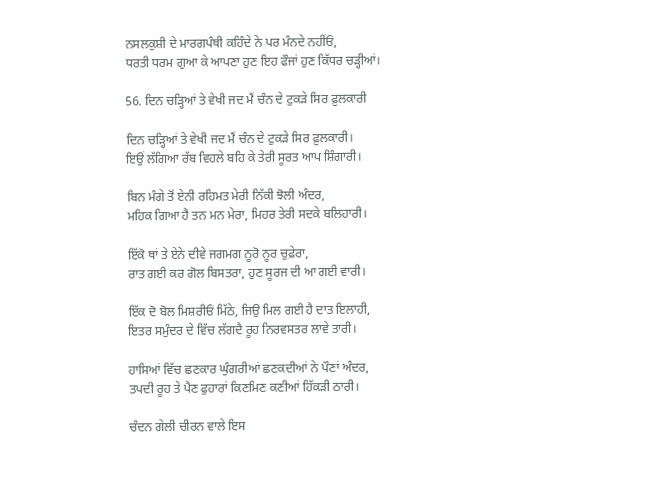ਨਸਲਕੁਸ਼ੀ ਦੇ ਮਾਰਗਪੰਥੀ ਕਹਿੰਦੇ ਨੇ ਪਰ ਮੰਨਦੇ ਨਹੀਂਓਂ,
ਧਰਤੀ ਧਰਮ ਗੁਆ ਕੇ ਆਪਣਾ ਹੁਣ ਇਹ ਫੌਜਾਂ ਹੁਣ ਕਿੱਧਰ ਚੜ੍ਹੀਆਂ।

56. ਦਿਨ ਚੜ੍ਹਿਆਂ ਤੇ ਵੇਖੀ ਜਦ ਮੈਂ ਚੰਨ ਦੇ ਟੁਕੜੇ ਸਿਰ ਫ਼ੁਲਕਾਰੀ

ਦਿਨ ਚੜ੍ਹਿਆਂ ਤੇ ਵੇਖੀ ਜਦ ਮੈਂ ਚੰਨ ਦੇ ਟੁਕੜੇ ਸਿਰ ਫ਼ੁਲਕਾਰੀ।
ਇਉਂ ਲੱਗਿਆ ਰੱਬ ਵਿਹਲੇ ਬਹਿ ਕੇ ਤੇਰੀ ਸੂਰਤ ਆਪ ਸ਼ਿੰਗਾਰੀ।

ਬਿਨ ਮੰਗੇ ਤੋਂ ਏਨੀ ਰਹਿਮਤ ਮੇਰੀ ਨਿੱਕੀ ਝੋਲੀ ਅੰਦਰ,
ਮਹਿਕ ਗਿਆ ਹੈ ਤਨ ਮਨ ਮੇਰਾ, ਮਿਹਰ ਤੇਰੀ ਸਦਕੇ ਬਲਿਹਾਰੀ।

ਇੱਕੋ ਥਾਂ ਤੇ ਏਨੇ ਦੀਵੇ ਜਗਮਗ ਨੂਰੋ ਨੂਰ ਚੁਫ਼ੇਰਾ,
ਰਾਤ ਗਈ ਕਰ ਗੋਲ ਬਿਸਤਰਾ, ਹੁਣ ਸੂਰਜ ਦੀ ਆ ਗਈ ਵਾਰੀ।

ਇੱਕ ਦੋ ਬੋਲ ਮਿਸ਼ਰੀਓਂ ਮਿੱਠੇ, ਜਿਉ ਮਿਲ ਗਈ ਹੈ ਦਾਤ ਇਲਾਹੀ,
ਇਤਰ ਸਮੁੰਦਰ ਦੇ ਵਿੱਚ ਲੱਗਦੈ ਰੂਹ ਨਿਰਵਸਤਰ ਲਾਵੇ ਤਾਰੀ।

ਹਾਸਿਆਂ ਵਿੱਚ ਛਣਕਾਰ ਘੁੰਗਰੀਆਂ ਛਣਕਦੀਆਂ ਨੇ ਪੌਣਾਂ ਅੰਦਰ,
ਤਪਦੀ ਰੂਹ ਤੇ ਪੈਣ ਫੁਹਾਰਾਂ ਕਿਣਮਿਣ ਕਣੀਆਂ ਹਿੱਕੜੀ ਠਾਰੀ।

ਚੰਦਨ ਗੇਲੀ ਚੀਰਨ ਵਾਲੇ ਇਸ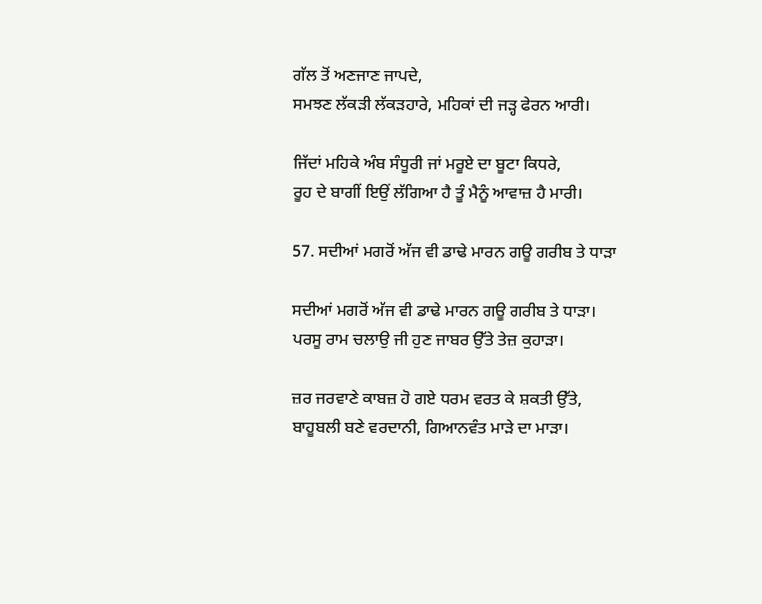ਗੱਲ ਤੋਂ ਅਣਜਾਣ ਜਾਪਦੇ,
ਸਮਝਣ ਲੱਕੜੀ ਲੱਕੜਹਾਰੇ, ਮਹਿਕਾਂ ਦੀ ਜੜ੍ਹ ਫੇਰਨ ਆਰੀ।

ਜਿੱਦਾਂ ਮਹਿਕੇ ਅੰਬ ਸੰਧੂਰੀ ਜਾਂ ਮਰੂਏ ਦਾ ਬੂਟਾ ਕਿਧਰੇ,
ਰੂਹ ਦੇ ਬਾਗੀਂ ਇਉਂ ਲੱਗਿਆ ਹੈ ਤੂੰ ਮੈਨੂੰ ਆਵਾਜ਼ ਹੈ ਮਾਰੀ।

57. ਸਦੀਆਂ ਮਗਰੋਂ ਅੱਜ ਵੀ ਡਾਢੇ ਮਾਰਨ ਗਊ ਗਰੀਬ ਤੇ ਧਾੜਾ

ਸਦੀਆਂ ਮਗਰੋਂ ਅੱਜ ਵੀ ਡਾਢੇ ਮਾਰਨ ਗਊ ਗਰੀਬ ਤੇ ਧਾੜਾ।
ਪਰਸੂ ਰਾਮ ਚਲਾਉ ਜੀ ਹੁਣ ਜਾਬਰ ਉੱਤੇ ਤੇਜ਼ ਕੁਹਾੜਾ।

ਜ਼ਰ ਜਰਵਾਣੇ ਕਾਬਜ਼ ਹੋ ਗਏ ਧਰਮ ਵਰਤ ਕੇ ਸ਼ਕਤੀ ਉੱਤੇ,
ਬਾਹੂਬਲੀ ਬਣੇ ਵਰਦਾਨੀ, ਗਿਆਨਵੰਤ ਮਾੜੇ ਦਾ ਮਾੜਾ।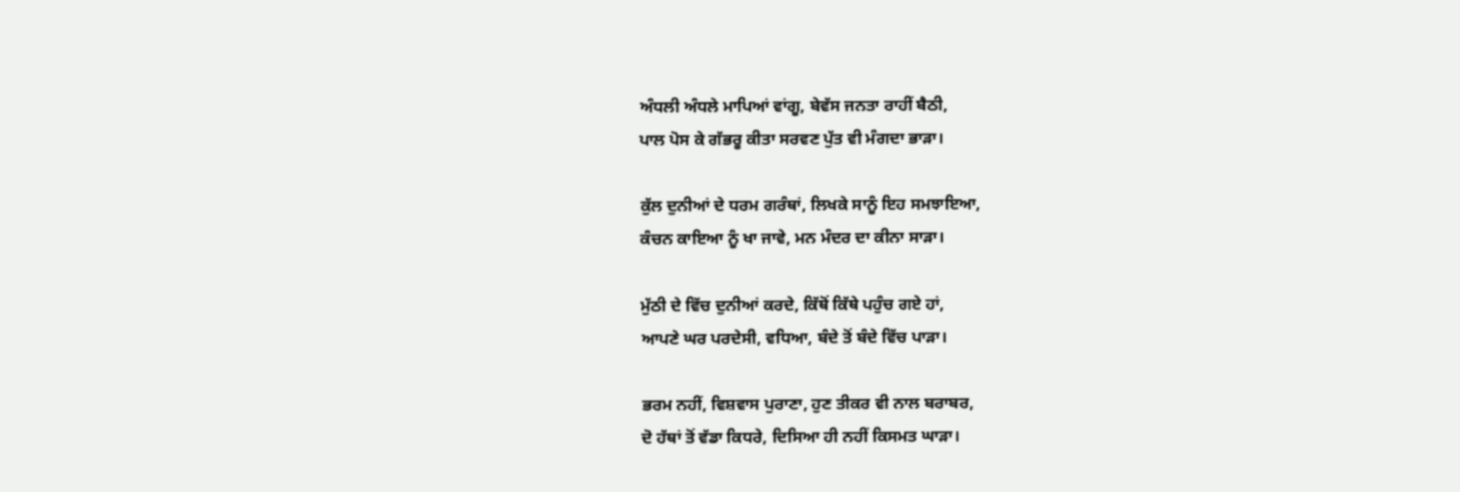ਅੰਧਲੀ ਅੰਧਲੇ ਮਾਪਿਆਂ ਵਾਂਗੂ, ਬੇਵੱਸ ਜਨਤਾ ਰਾਹੀਂ ਬੈਠੀ,
ਪਾਲ ਪੋਸ ਕੇ ਗੱਭਰੂ ਕੀਤਾ ਸਰਵਣ ਪੁੱਤ ਵੀ ਮੰਗਦਾ ਭਾੜਾ।

ਕੁੱਲ ਦੁਨੀਆਂ ਦੇ ਧਰਮ ਗਰੰਥਾਂ, ਲਿਖਕੇ ਸਾਨੂੰ ਇਹ ਸਮਝਾਇਆ,
ਕੰਚਨ ਕਾਇਆ ਨੂੰ ਖਾ ਜਾਵੇ, ਮਨ ਮੰਦਰ ਦਾ ਕੀਨਾ ਸਾੜਾ।

ਮੁੱਠੀ ਦੇ ਵਿੱਚ ਦੁਨੀਆਂ ਕਰਦੇ, ਕਿੱਥੋਂ ਕਿੱਥੇ ਪਹੁੰਚ ਗਏ ਹਾਂ,
ਆਪਣੇ ਘਰ ਪਰਦੇਸੀ, ਵਧਿਆ, ਬੰਦੇ ਤੋਂ ਬੰਦੇ ਵਿੱਚ ਪਾੜਾ।

ਭਰਮ ਨਹੀਂ, ਵਿਸ਼ਵਾਸ ਪੁਰਾਣਾ, ਹੁਣ ਤੀਕਰ ਵੀ ਨਾਲ ਬਰਾਬਰ,
ਦੋ ਹੱਥਾਂ ਤੋਂ ਵੱਡਾ ਕਿਧਰੇ, ਦਿਸਿਆ ਹੀ ਨਹੀਂ ਕਿਸਮਤ ਘਾੜਾ।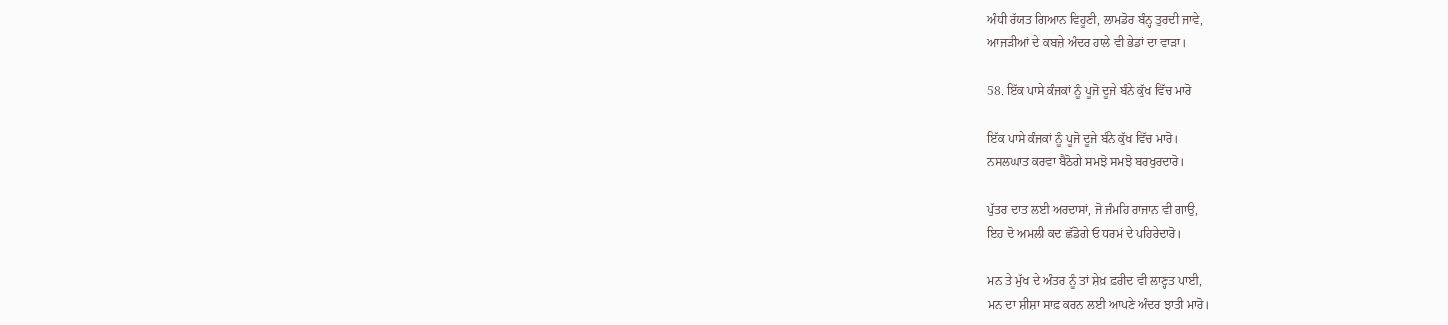ਅੰਧੀ ਰੱਯਤ ਗਿਆਨ ਵਿਹੂਣੀ, ਲਾਮਡੋਰ ਬੰਨ੍ਹ ਤੁਰਦੀ ਜਾਵੇ,
ਆਜੜੀਆਂ ਦੇ ਕਬਜ਼ੇ ਅੰਦਰ ਹਾਲੇ ਵੀ ਭੇਡਾਂ ਦਾ ਵਾੜਾ।

58. ਇੱਕ ਪਾਸੇ ਕੰਜਕਾਂ ਨੂੰ ਪੂਜੋ ਦੂਜੇ ਬੰਨੇ ਕੁੱਖ ਵਿੱਚ ਮਾਰੋ

ਇੱਕ ਪਾਸੇ ਕੰਜਕਾਂ ਨੂੰ ਪੂਜੋ ਦੂਜੇ ਬੰਨੇ ਕੁੱਖ ਵਿੱਚ ਮਾਰੋ।
ਨਸਲਘਾਤ ਕਰਵਾ ਬੈਠੋਗੇ ਸਮਝੋ ਸਮਝੋ ਬਰਖੁਰਦਾਰੋ।

ਪੁੱਤਰ ਦਾਤ ਲਈ ਅਰਦਾਸਾਂ, ਜੋ ਜੰਮਹਿ ਰਾਜਾਨ ਵੀ ਗਾਉ,
ਇਹ ਦੋ ਅਮਲੀ ਕਦ ਛੱਡੋਗੇ ਓ ਧਰਮਂ ਦੇ ਪਹਿਰੇਦਾਰੋ।

ਮਨ ਤੇ ਮੁੱਖ ਦੇ ਅੰਤਰ ਨੂੰ ਤਾਂ ਸ਼ੇਖ਼ ਫ਼ਰੀਦ ਵੀ ਲਾਣ੍ਹਤ ਪਾਈ,
ਮਨ ਦਾ ਸ਼ੀਸ਼ਾ ਸਾਫ਼ ਕਰਨ ਲਈ ਆਪਣੇ ਅੰਦਰ ਝਾਤੀ ਮਾਰੋ।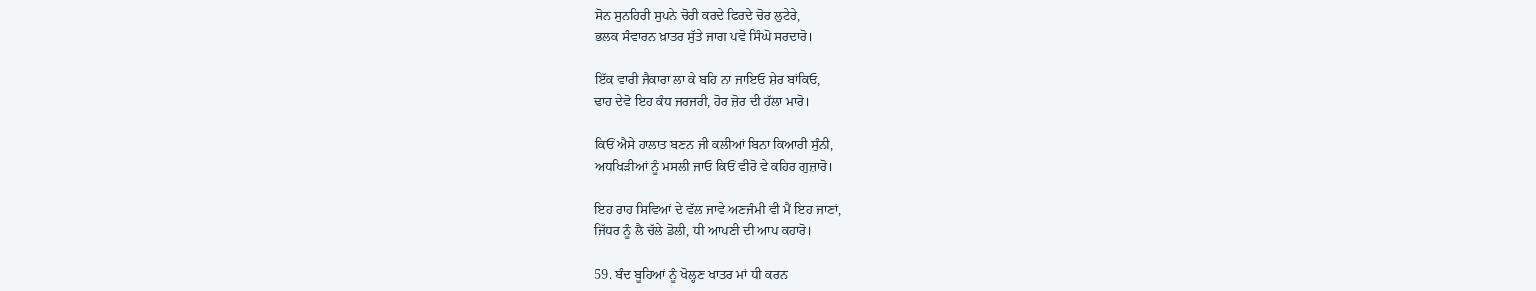ਸੋਨ ਸੁਨਹਿਰੀ ਸੁਪਨੇ ਚੋਰੀ ਕਰਦੇ ਫਿਰਦੇ ਚੋਰ ਲੁਟੇਰੇ,
ਭਲਕ ਸੰਵਾਰਨ ਖ਼ਾਤਰ ਸੁੱਤੇ ਜਾਗ ਪਵੋ ਸਿੰਘੋ ਸਰਦਾਰੋ।

ਇੱਕ ਵਾਰੀ ਜੈਕਾਰਾ ਲਾ ਕੇ ਬਹਿ ਨਾ ਜਾਇਓ ਸ਼ੇਰ ਬਾਂਕਿਓ,
ਢਾਹ ਦੇਵੋ ਇਹ ਕੰਧ ਜਰਜਰੀ, ਹੋਰ ਜ਼ੋਰ ਦੀ ਹੱਲਾ ਮਾਰੋ।

ਕਿਓਂ ਐਸੇ ਹਾਲਾਤ ਬਣਨ ਜੀ ਕਲੀਆਂ ਬਿਨਾ ਕਿਆਰੀ ਸੁੰਨੀ,
ਅਧਖਿੜੀਆਂ ਨੂੰ ਮਸਲੀ ਜਾਓ ਕਿਓਂ ਵੀਰੋ ਵੇ ਕਹਿਰ ਗੁਜ਼ਾਰੋ।

ਇਹ ਰਾਹ ਸਿਵਿਆਂ ਦੇ ਵੱਲ ਜਾਵੇ ਅਣਜੰਮੀ ਵੀ ਮੈਂ ਇਹ ਜਾਣਾਂ,
ਜਿੱਧਰ ਨੂੰ ਲੈ ਚੱਲੇ ਡੋਲੀ, ਧੀ ਆਪਣੀ ਦੀ ਆਪ ਕਹਾਰੋ।

59. ਬੰਦ ਬੂਹਿਆਂ ਨੂੰ ਖੋਲ੍ਹਣ ਖਾਤਰ ਮਾਂ ਧੀ ਕਰਨ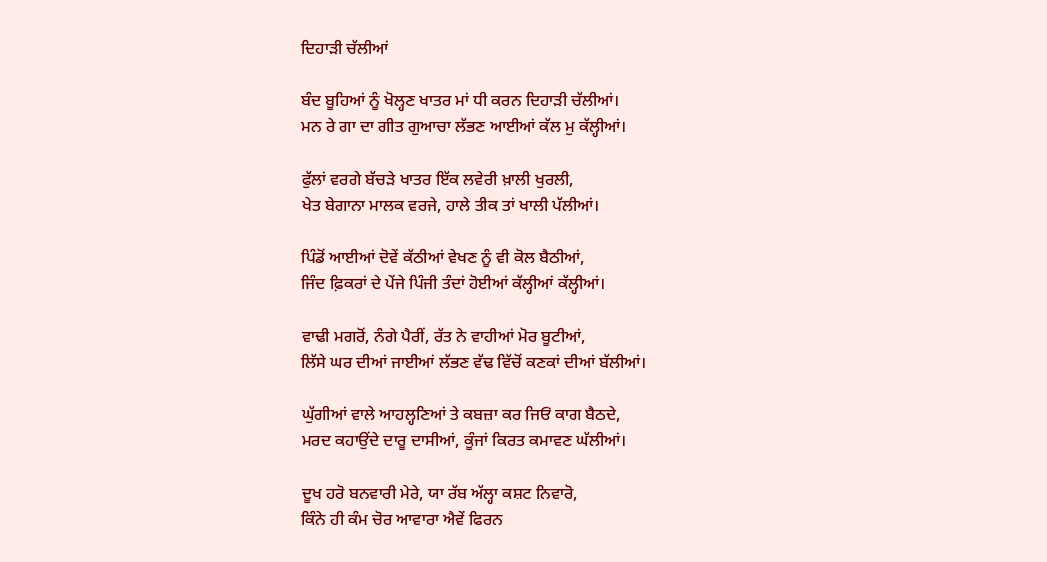ਦਿਹਾੜੀ ਚੱਲੀਆਂ

ਬੰਦ ਬੂਹਿਆਂ ਨੂੰ ਖੋਲ੍ਹਣ ਖਾਤਰ ਮਾਂ ਧੀ ਕਰਨ ਦਿਹਾੜੀ ਚੱਲੀਆਂ।
ਮਨ ਰੇ ਗਾ ਦਾ ਗੀਤ ਗੁਆਚਾ ਲੱਭਣ ਆਈਆਂ ਕੱਲ ਮੁ ਕੱਲ੍ਹੀਆਂ।

ਫੁੱਲਾਂ ਵਰਗੇ ਬੱਚੜੇ ਖਾਤਰ ਇੱਕ ਲਵੇਰੀ ਖ਼ਾਲੀ ਖੁਰਲੀ,
ਖੇਤ ਬੇਗਾਨਾ ਮਾਲਕ ਵਰਜੇ, ਹਾਲੇ ਤੀਕ ਤਾਂ ਖਾਲੀ ਪੱਲੀਆਂ।

ਪਿੰਡੋਂ ਆਈਆਂ ਦੋਵੇਂ ਕੱਠੀਆਂ ਵੇਖਣ ਨੂੰ ਵੀ ਕੋਲ ਬੈਠੀਆਂ,
ਜਿੰਦ ਫ਼ਿਕਰਾਂ ਦੇ ਪੇਂਜੇ ਪਿੰਜੀ ਤੰਦਾਂ ਹੋਈਆਂ ਕੱਲ੍ਹੀਆਂ ਕੱਲ੍ਹੀਆਂ।

ਵਾਢੀ ਮਗਰੋਂ, ਨੰਗੇ ਪੈਰੀਂ, ਰੱਤ ਨੇ ਵਾਹੀਆਂ ਮੋਰ ਬੂਟੀਆਂ,
ਲਿੱਸੇ ਘਰ ਦੀਆਂ ਜਾਈਆਂ ਲੱਭਣ ਵੱਢ ਵਿੱਚੋਂ ਕਣਕਾਂ ਦੀਆਂ ਬੱਲੀਆਂ।

ਘੁੱਗੀਆਂ ਵਾਲੇ ਆਹਲ੍ਹਣਿਆਂ ਤੇ ਕਬਜ਼ਾ ਕਰ ਜਿਓਂ ਕਾਗ ਬੈਠਦੇ,
ਮਰਦ ਕਹਾਉਂਦੇ ਦਾਰੂ ਦਾਸੀਆਂ, ਕੂੰਜਾਂ ਕਿਰਤ ਕਮਾਵਣ ਘੱਲੀਆਂ।

ਦੂਖ ਹਰੋ ਬਨਵਾਰੀ ਮੇਰੇ, ਯਾ ਰੱਬ ਅੱਲ੍ਹਾ ਕਸ਼ਟ ਨਿਵਾਰੋ,
ਕਿੰਨੇ ਹੀ ਕੰਮ ਚੋਰ ਆਵਾਰਾ ਐਵੇਂ ਫਿਰਨ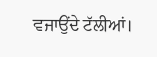ਵਜਾਉਂਦੇ ਟੱਲੀਆਂ।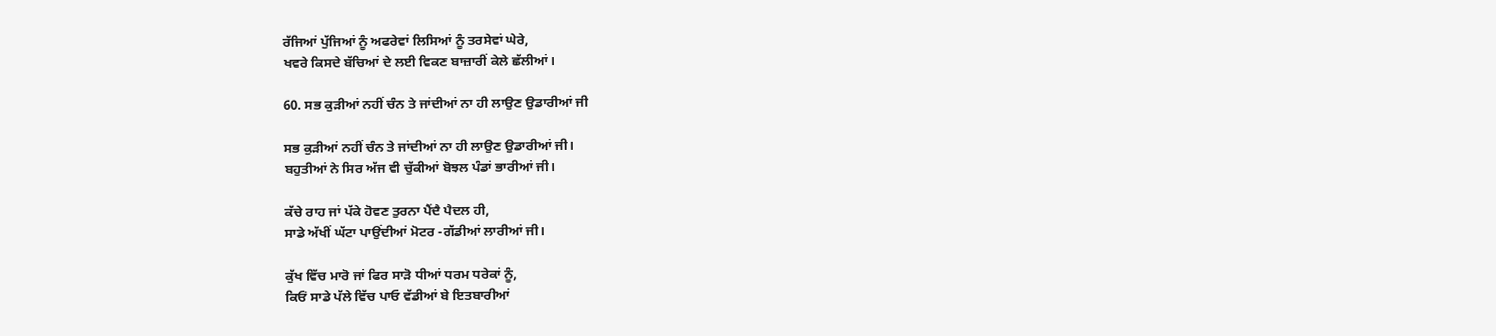ਰੱਜਿਆਂ ਪੁੱਜਿਆਂ ਨੂੰ ਅਫਰੇਵਾਂ ਲਿਸਿਆਂ ਨੂੰ ਤਰਸੇਵਾਂ ਘੇਰੇ,
ਖਵਰੇ ਕਿਸਦੇ ਬੱਚਿਆਂ ਦੇ ਲਈ ਵਿਕਣ ਬਾਜ਼ਾਰੀਂ ਕੇਲੇ ਛੱਲੀਆਂ।

60. ਸਭ ਕੁੜੀਆਂ ਨਹੀਂ ਚੰਨ ਤੇ ਜਾਂਦੀਆਂ ਨਾ ਹੀ ਲਾਉਣ ਉਡਾਰੀਆਂ ਜੀ

ਸਭ ਕੁੜੀਆਂ ਨਹੀਂ ਚੰਨ ਤੇ ਜਾਂਦੀਆਂ ਨਾ ਹੀ ਲਾਉਣ ਉਡਾਰੀਆਂ ਜੀ।
ਬਹੁਤੀਆਂ ਨੇ ਸਿਰ ਅੱਜ ਵੀ ਚੁੱਕੀਆਂ ਬੋਝਲ ਪੰਡਾਂ ਭਾਰੀਆਂ ਜੀ।

ਕੱਚੇ ਰਾਹ ਜਾਂ ਪੱਕੇ ਹੋਵਣ ਤੁਰਨਾ ਪੈਂਦੈ ਪੈਦਲ ਹੀ,
ਸਾਡੇ ਅੱਖੀਂ ਘੱਟਾ ਪਾਉਂਦੀਆਂ ਮੋਟਰ -ਗੱਡੀਆਂ ਲਾਰੀਆਂ ਜੀ।

ਕੁੱਖ ਵਿੱਚ ਮਾਰੋ ਜਾਂ ਫਿਰ ਸਾੜੋ ਧੀਆਂ ਧਰਮ ਧਰੇਕਾਂ ਨੂੰ,
ਕਿਓਂ ਸਾਡੇ ਪੱਲੇ ਵਿੱਚ ਪਾਓ ਵੱਡੀਆਂ ਬੇ ਇਤਬਾਰੀਆਂ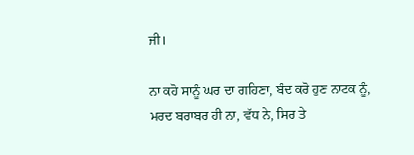ਜੀ।

ਨਾ ਕਹੋ ਸਾਨੂੰ ਘਰ ਦਾ ਗਹਿਣਾ, ਬੰਦ ਕਰੋ ਹੁਣ ਨਾਟਕ ਨੂੰ,
ਮਰਦ ਬਰਾਬਰ ਹੀ ਨਾ, ਵੱਧ ਨੇ, ਸਿਰ ਤੇ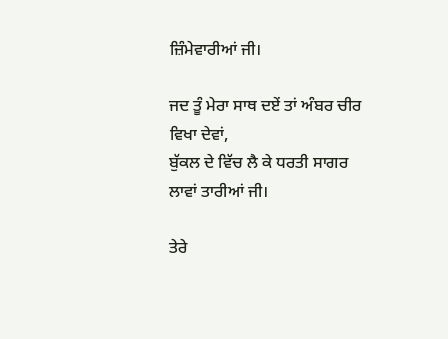ਜ਼ਿੰਮੇਵਾਰੀਆਂ ਜੀ।

ਜਦ ਤੂੰ ਮੇਰਾ ਸਾਥ ਦਏਂ ਤਾਂ ਅੰਬਰ ਚੀਰ ਵਿਖਾ ਦੇਵਾਂ,
ਬੁੱਕਲ ਦੇ ਵਿੱਚ ਲੈ ਕੇ ਧਰਤੀ ਸਾਗਰ ਲਾਵਾਂ ਤਾਰੀਆਂ ਜੀ।

ਤੇਰੇ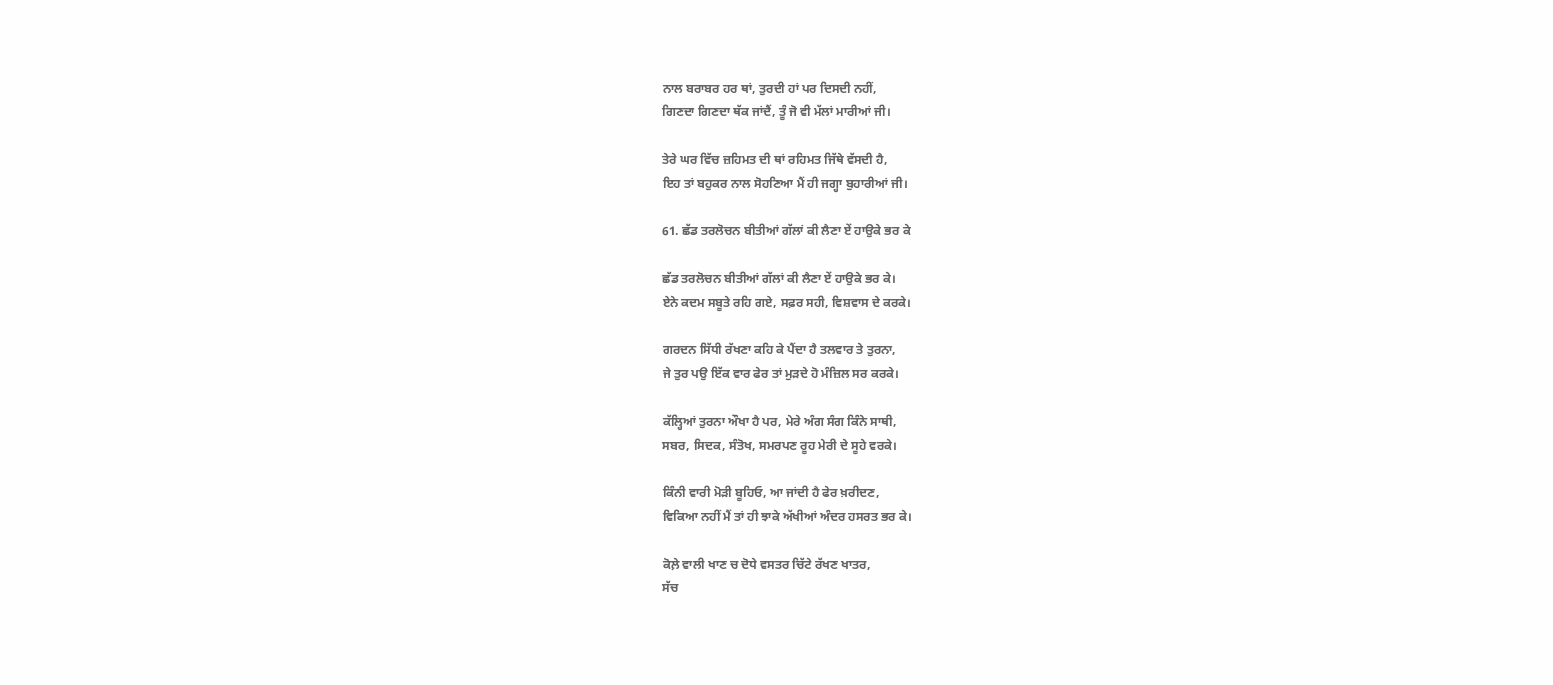ਨਾਲ ਬਰਾਬਰ ਹਰ ਥਾਂ, ਤੁਰਦੀ ਹਾਂ ਪਰ ਦਿਸਦੀ ਨਹੀਂ,
ਗਿਣਦਾ ਗਿਣਦਾ ਥੱਕ ਜਾਂਦੈਂ, ਤੂੰ ਜੋ ਵੀ ਮੱਲਾਂ ਮਾਰੀਆਂ ਜੀ।

ਤੇਰੇ ਘਰ ਵਿੱਚ ਜ਼ਹਿਮਤ ਦੀ ਥਾਂ ਰਹਿਮਤ ਜਿੱਥੇ ਵੱਸਦੀ ਹੈ,
ਇਹ ਤਾਂ ਬਹੁਕਰ ਨਾਲ ਸੋਹਣਿਆ ਮੈਂ ਹੀ ਜਗ੍ਹਾ ਬੁਹਾਰੀਆਂ ਜੀ।

61. ਛੱਡ ਤਰਲੋਚਨ ਬੀਤੀਆਂ ਗੱਲਾਂ ਕੀ ਲੈਣਾ ਏਂ ਹਾਉਕੇ ਭਰ ਕੇ

ਛੱਡ ਤਰਲੋਚਨ ਬੀਤੀਆਂ ਗੱਲਾਂ ਕੀ ਲੈਣਾ ਏਂ ਹਾਉਕੇ ਭਰ ਕੇ।
ਏਨੇ ਕਦਮ ਸਬੂਤੇ ਰਹਿ ਗਏ, ਸਫ਼ਰ ਸਹੀ, ਵਿਸ਼ਵਾਸ ਦੇ ਕਰਕੇ।

ਗਰਦਨ ਸਿੱਧੀ ਰੱਖਣਾ ਕਹਿ ਕੇ ਪੈਂਦਾ ਹੈ ਤਲਵਾਰ ਤੇ ਤੁਰਨਾ,
ਜੇ ਤੁਰ ਪਉ ਇੱਕ ਵਾਰ ਫੇਰ ਤਾਂ ਮੁੜਦੇ ਹੋ ਮੰਜ਼ਿਲ ਸਰ ਕਰਕੇ।

ਕੱਲ੍ਹਿਆਂ ਤੁਰਨਾ ਔਖਾ ਹੈ ਪਰ, ਮੇਰੇ ਅੰਗ ਸੰਗ ਕਿੰਨੇ ਸਾਥੀ,
ਸਬਰ, ਸਿਦਕ, ਸੰਤੋਖ, ਸਮਰਪਣ ਰੂਹ ਮੇਰੀ ਦੇ ਸੂਹੇ ਵਰਕੇ।

ਕਿੰਨੀ ਵਾਰੀ ਮੋੜੀ ਬੂਹਿਓ, ਆ ਜਾਂਦੀ ਹੈ ਫੇਰ ਖ਼ਰੀਦਣ,
ਵਿਕਿਆ ਨਹੀਂ ਮੈਂ ਤਾਂ ਹੀ ਝਾਕੇ ਅੱਖੀਆਂ ਅੰਦਰ ਹਸਰਤ ਭਰ ਕੇ।

ਕੋਲ਼ੇ ਵਾਲੀ ਖਾਣ ਚ ਦੋਧੇ ਵਸਤਰ ਚਿੱਟੇ ਰੱਖਣ ਖਾਤਰ,
ਸੱਚ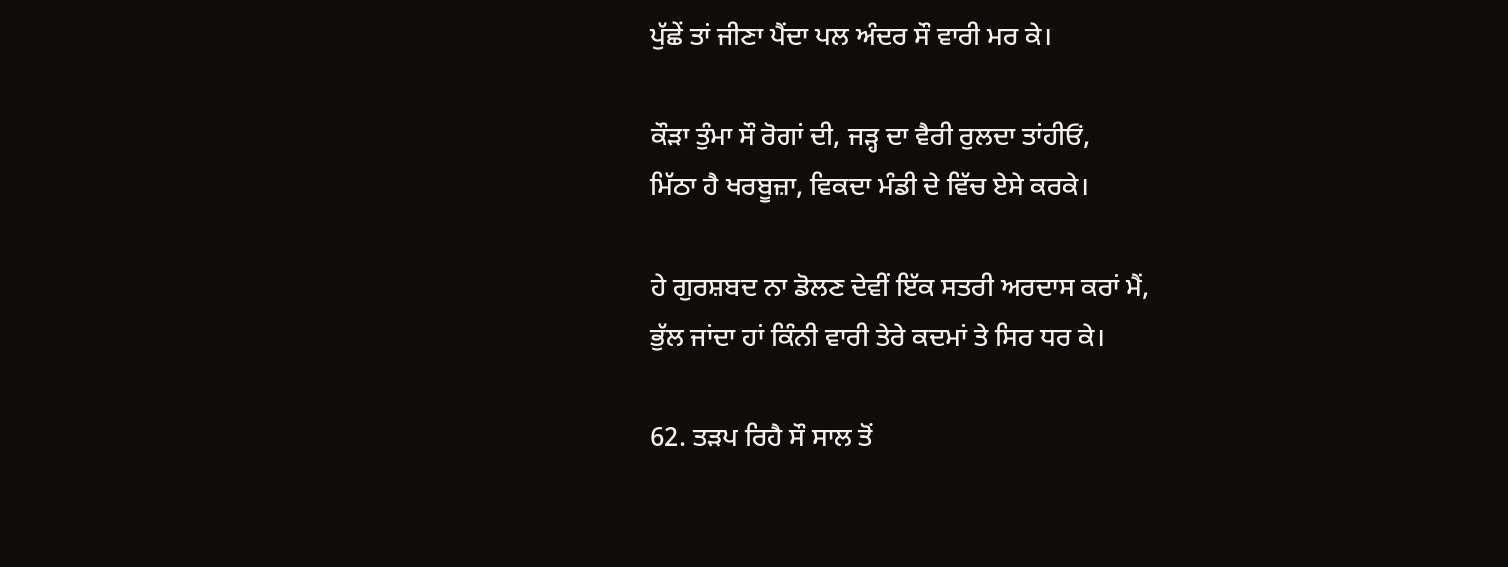ਪੁੱਛੇਂ ਤਾਂ ਜੀਣਾ ਪੈਂਦਾ ਪਲ ਅੰਦਰ ਸੌ ਵਾਰੀ ਮਰ ਕੇ।

ਕੌੜਾ ਤੁੰਮਾ ਸੌ ਰੋਗਾਂ ਦੀ, ਜੜ੍ਹ ਦਾ ਵੈਰੀ ਰੁਲਦਾ ਤਾਂਹੀਓਂ,
ਮਿੱਠਾ ਹੈ ਖਰਬੂਜ਼ਾ, ਵਿਕਦਾ ਮੰਡੀ ਦੇ ਵਿੱਚ ਏਸੇ ਕਰਕੇ।

ਹੇ ਗੁਰਸ਼ਬਦ ਨਾ ਡੋਲਣ ਦੇਵੀਂ ਇੱਕ ਸਤਰੀ ਅਰਦਾਸ ਕਰਾਂ ਮੈਂ,
ਭੁੱਲ ਜਾਂਦਾ ਹਾਂ ਕਿੰਨੀ ਵਾਰੀ ਤੇਰੇ ਕਦਮਾਂ ਤੇ ਸਿਰ ਧਰ ਕੇ।

62. ਤੜਪ ਰਿਹੈ ਸੌ ਸਾਲ ਤੋਂ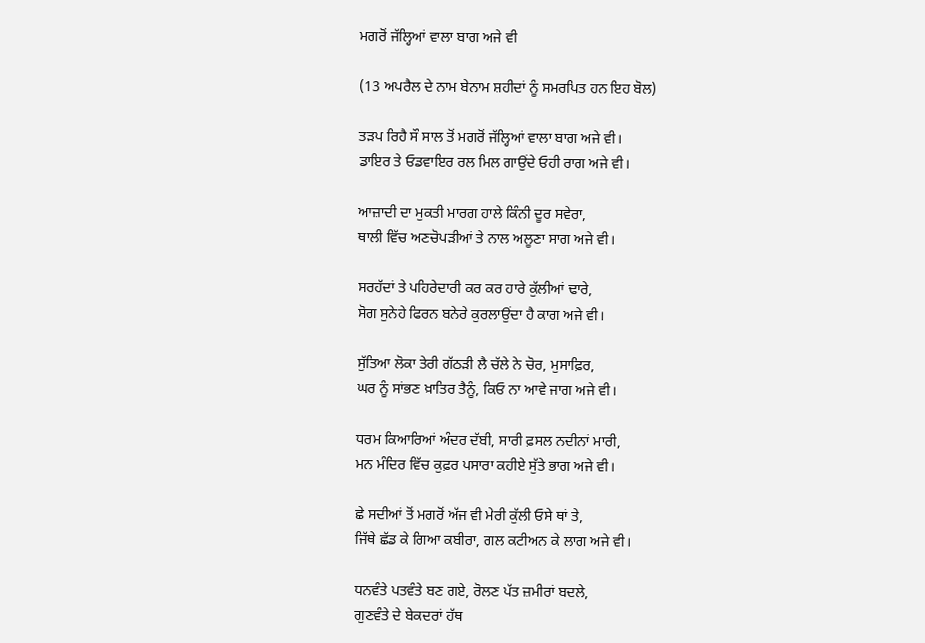ਮਗਰੋਂ ਜੱਲ੍ਹਿਆਂ ਵਾਲਾ ਬਾਗ ਅਜੇ ਵੀ

(13 ਅਪਰੈਲ ਦੇ ਨਾਮ ਬੇਨਾਮ ਸ਼ਹੀਦਾਂ ਨੂੰ ਸਮਰਪਿਤ ਹਨ ਇਹ ਬੋਲ)

ਤੜਪ ਰਿਹੈ ਸੌ ਸਾਲ ਤੋਂ ਮਗਰੋਂ ਜੱਲ੍ਹਿਆਂ ਵਾਲਾ ਬਾਗ ਅਜੇ ਵੀ।
ਡਾਇਰ ਤੇ ਓਡਵਾਇਰ ਰਲ ਮਿਲ ਗਾਉਂਦੇ ਓਹੀ ਰਾਗ ਅਜੇ ਵੀ।

ਆਜ਼ਾਦੀ ਦਾ ਮੁਕਤੀ ਮਾਰਗ ਹਾਲੇ ਕਿੰਨੀ ਦੂਰ ਸਵੇਰਾ,
ਥਾਲੀ ਵਿੱਚ ਅਣਚੋਪੜੀਆਂ ਤੇ ਨਾਲ ਅਲੂਣਾ ਸਾਗ ਅਜੇ ਵੀ।

ਸਰਹੱਦਾਂ ਤੇ ਪਹਿਰੇਦਾਰੀ ਕਰ ਕਰ ਹਾਰੇ ਕੁੱਲੀਆਂ ਢਾਰੇ,
ਸੋਗ ਸੁਨੇਹੇ ਫਿਰਨ ਬਨੇਰੇ ਕੁਰਲਾਉਂਦਾ ਹੈ ਕਾਗ ਅਜੇ ਵੀ।

ਸੁੱਤਿਆ ਲੋਕਾ ਤੇਰੀ ਗੱਠੜੀ ਲੈ ਚੱਲੇ ਨੇ ਚੋਰ, ਮੁਸਾਫ਼ਿਰ,
ਘਰ ਨੂੰ ਸਾਂਭਣ ਖ਼ਾਤਿਰ ਤੈਨੂੰ, ਕਿਓ ਨਾ ਆਵੇ ਜਾਗ ਅਜੇ ਵੀ।

ਧਰਮ ਕਿਆਰਿਆਂ ਅੰਦਰ ਦੱਬੀ, ਸਾਰੀ ਫ਼ਸਲ ਨਦੀਨਾਂ ਮਾਰੀ,
ਮਨ ਮੰਦਿਰ ਵਿੱਚ ਕੁਫ਼ਰ ਪਸਾਰਾ ਕਹੀਏ ਸੁੱਤੇ ਭਾਗ ਅਜੇ ਵੀ।

ਛੇ ਸਦੀਆਂ ਤੋਂ ਮਗਰੋਂ ਅੱਜ ਵੀ ਮੇਰੀ ਕੁੱਲੀ ਓਸੇ ਥਾਂ ਤੇ,
ਜਿੱਥੇ ਛੱਡ ਕੇ ਗਿਆ ਕਬੀਰਾ, ਗਲ ਕਟੀਅਨ ਕੇ ਲਾਗ ਅਜੇ ਵੀ।

ਧਨਵੰਤੇ ਪਤਵੰਤੇ ਬਣ ਗਏ, ਰੋਲਣ ਪੱਤ ਜ਼ਮੀਰਾਂ ਬਦਲੇ,
ਗੁਣਵੰਤੇ ਦੇ ਬੇਕਦਰਾਂ ਹੱਥ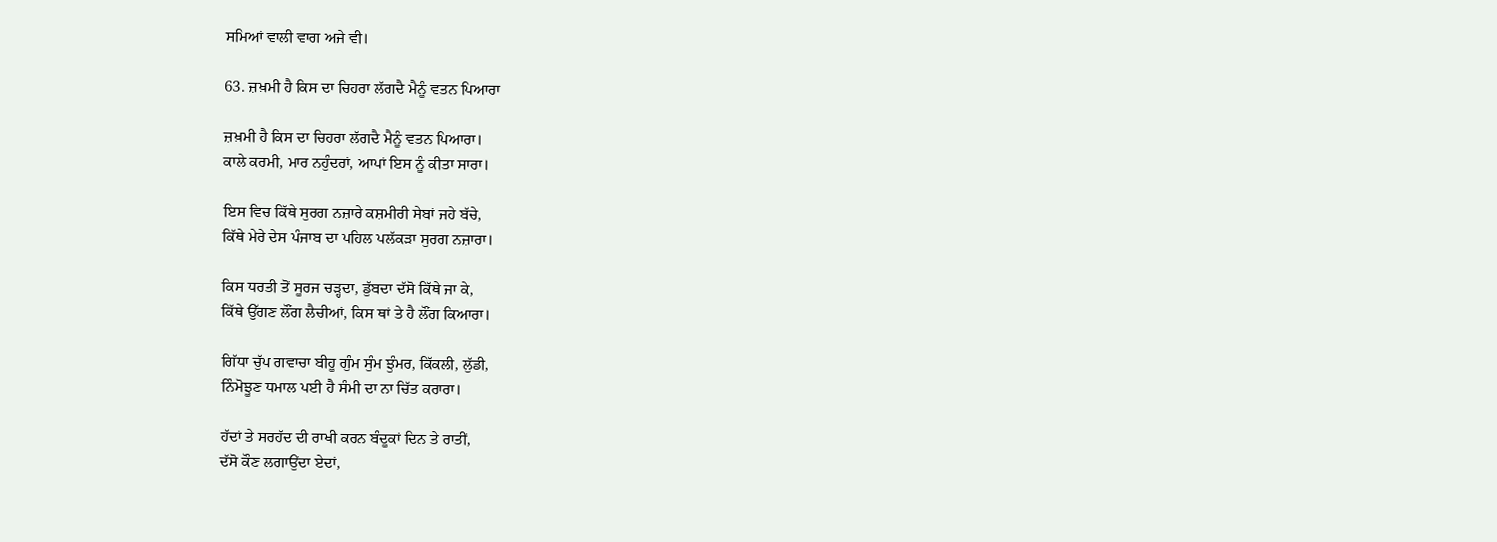ਸਮਿਆਂ ਵਾਲੀ ਵਾਗ ਅਜੇ ਵੀ।

63. ਜ਼ਖ਼ਮੀ ਹੈ ਕਿਸ ਦਾ ਚਿਹਰਾ ਲੱਗਦੈ ਮੈਨੂੰ ਵਤਨ ਪਿਆਰਾ

ਜ਼ਖ਼ਮੀ ਹੈ ਕਿਸ ਦਾ ਚਿਹਰਾ ਲੱਗਦੈ ਮੈਨੂੰ ਵਤਨ ਪਿਆਰਾ।
ਕਾਲੇ ਕਰਮੀ, ਮਾਰ ਨਹੁੰਦਰਾਂ, ਆਪਾਂ ਇਸ ਨੂੰ ਕੀਤਾ ਸਾਰਾ।

ਇਸ ਵਿਚ ਕਿੱਥੇ ਸੁਰਗ ਨਜ਼ਾਰੇ ਕਸ਼ਮੀਰੀ ਸੇਬਾਂ ਜਹੇ ਬੱਚੇ,
ਕਿੱਥੇ ਮੇਰੇ ਦੇਸ ਪੰਜਾਬ ਦਾ ਪਹਿਲ ਪਲੱਕੜਾ ਸੁਰਗ ਨਜ਼ਾਰਾ।

ਕਿਸ ਧਰਤੀ ਤੋਂ ਸੂਰਜ ਚੜ੍ਹਦਾ, ਡੁੱਬਦਾ ਦੱਸੋ ਕਿੱਥੇ ਜਾ ਕੇ,
ਕਿੱਥੇ ਉੱਗਣ ਲੌਂਗ ਲੈਚੀਆਂ, ਕਿਸ ਥਾਂ ਤੇ ਹੈ ਲੌਂਗ ਕਿਆਰਾ।

ਗਿੱਧਾ ਚੁੱਪ ਗਵਾਚਾ ਬੀਹੂ ਗੁੰਮ ਸੁੰਮ ਝੁੰਮਰ, ਕਿੱਕਲੀ, ਲੁੱਡੀ,
ਨਿੰਮੋਝੂਣ ਧਮਾਲ ਪਈ ਹੈ ਸੰਮੀ ਦਾ ਨਾ ਚਿੱਤ ਕਰਾਰਾ।

ਹੱਦਾਂ ਤੇ ਸਰਹੱਦ ਦੀ ਰਾਖੀ ਕਰਨ ਬੰਦੂਕਾਂ ਦਿਨ ਤੇ ਰਾਤੀਂ,
ਦੱਸੋ ਕੌਣ ਲਗਾਉਂਦਾ ਏਦਾਂ,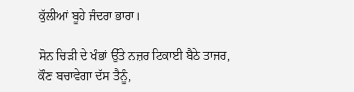ਕੁੱਲੀਆਂ ਬੂਹੇ ਜੰਦਰਾ ਭਾਰਾ।

ਸੋਨ ਚਿੜੀ ਦੇ ਖੰਭਾਂ ਉੱਤੇ ਨਜ਼ਰ ਟਿਕਾਈ ਬੈਠੇ ਤਾਜਰ,
ਕੌਣ ਬਚਾਵੇਗਾ ਦੱਸ ਤੈਨੂੰ,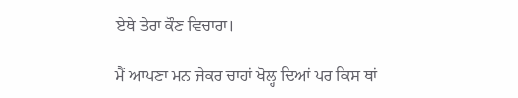ਏਥੇ ਤੇਰਾ ਕੌਣ ਵਿਚਾਰਾ।

ਮੈਂ ਆਪਣਾ ਮਨ ਜੇਕਰ ਚਾਹਾਂ ਖੋਲ੍ਹ ਦਿਆਂ ਪਰ ਕਿਸ ਥਾਂ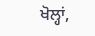ਖੋਲ੍ਹਾਂ,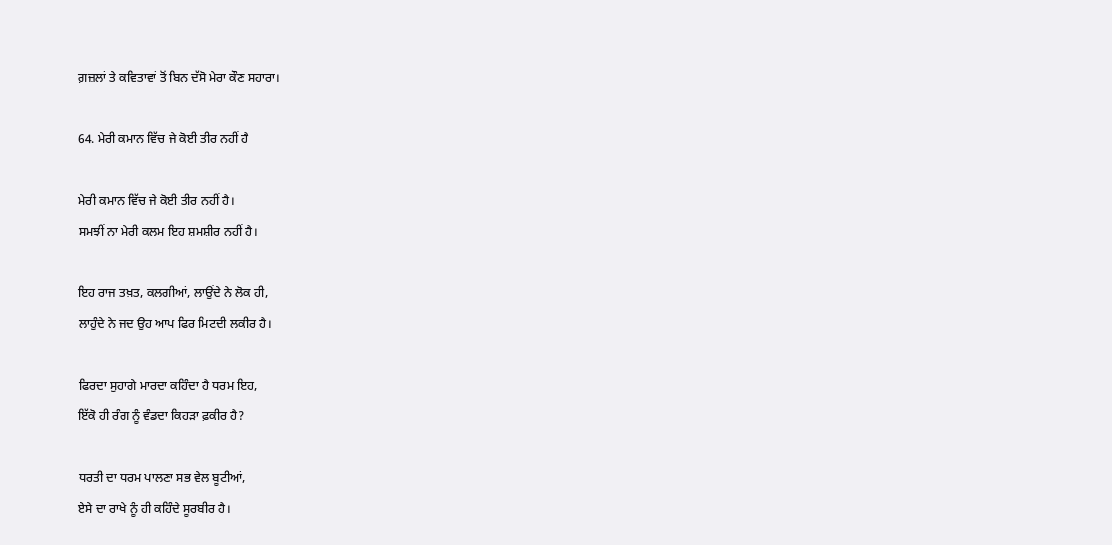ਗ਼ਜ਼ਲਾਂ ਤੇ ਕਵਿਤਾਵਾਂ ਤੋਂ ਬਿਨ ਦੱਸੋ ਮੇਰਾ ਕੌਣ ਸਹਾਰਾ।

64. ਮੇਰੀ ਕਮਾਨ ਵਿੱਚ ਜੇ ਕੋਈ ਤੀਰ ਨਹੀਂ ਹੈ

ਮੇਰੀ ਕਮਾਨ ਵਿੱਚ ਜੇ ਕੋਈ ਤੀਰ ਨਹੀਂ ਹੈ।
ਸਮਝੀਂ ਨਾ ਮੇਰੀ ਕਲਮ ਇਹ ਸ਼ਮਸ਼ੀਰ ਨਹੀਂ ਹੈ।

ਇਹ ਰਾਜ ਤਖ਼ਤ, ਕਲਗੀਆਂ, ਲਾਉਂਦੇ ਨੇ ਲੋਕ ਹੀ,
ਲਾਹੁੰਦੇ ਨੇ ਜਦ ਉਹ ਆਪ ਫਿਰ ਮਿਟਦੀ ਲਕੀਰ ਹੈ।

ਫਿਰਦਾ ਸੁਹਾਗੇ ਮਾਰਦਾ ਕਹਿੰਦਾ ਹੈ ਧਰਮ ਇਹ,
ਇੱਕੋ ਹੀ ਰੰਗ ਨੂੰ ਵੰਡਦਾ ਕਿਹੜਾ ਫ਼ਕੀਰ ਹੈ?

ਧਰਤੀ ਦਾ ਧਰਮ ਪਾਲਣਾ ਸਭ ਵੇਲ ਬੂਟੀਆਂ,
ਏਸੇ ਦਾ ਰਾਖੇ ਨੂੰ ਹੀ ਕਹਿੰਦੇ ਸੂਰਬੀਰ ਹੈ।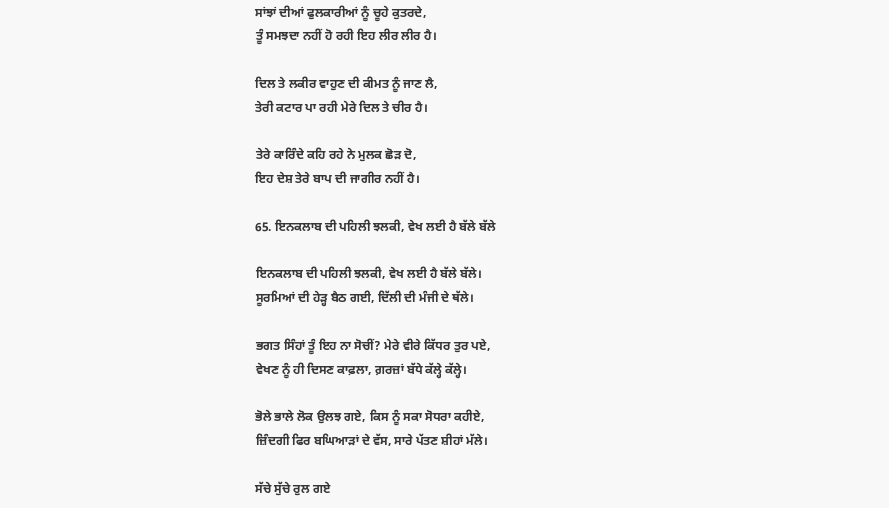ਸਾਂਝਾਂ ਦੀਆਂ ਫੁਲਕਾਰੀਆਂ ਨੂੰ ਚੂਹੇ ਕੁਤਰਦੇ,
ਤੂੰ ਸਮਝਦਾ ਨਹੀਂ ਹੋ ਰਹੀ ਇਹ ਲੀਰ ਲੀਰ ਹੈ।

ਦਿਲ ਤੇ ਲਕੀਰ ਵਾਹੁਣ ਦੀ ਕੀਮਤ ਨੂੰ ਜਾਣ ਲੈ,
ਤੇਰੀ ਕਟਾਰ ਪਾ ਰਹੀ ਮੇਰੇ ਦਿਲ ਤੇ ਚੀਰ ਹੈ।

ਤੇਰੇ ਕਾਰਿੰਦੇ ਕਹਿ ਰਹੇ ਨੇ ਮੁਲਕ ਛੋੜ ਦੋ,
ਇਹ ਦੇਸ਼ ਤੇਰੇ ਬਾਪ ਦੀ ਜਾਗੀਰ ਨਹੀਂ ਹੈ।

65. ਇਨਕਲਾਬ ਦੀ ਪਹਿਲੀ ਝਲਕੀ, ਵੇਖ ਲਈ ਹੈ ਬੱਲੇ ਬੱਲੇ

ਇਨਕਲਾਬ ਦੀ ਪਹਿਲੀ ਝਲਕੀ, ਵੇਖ ਲਈ ਹੈ ਬੱਲੇ ਬੱਲੇ।
ਸੂਰਮਿਆਂ ਦੀ ਹੇੜ੍ਹ ਬੈਠ ਗਈ, ਦਿੱਲੀ ਦੀ ਮੰਜੀ ਦੇ ਥੱਲੇ।

ਭਗਤ ਸਿੰਹਾਂ ਤੂੰ ਇਹ ਨਾ ਸੋਚੀਂ? ਮੇਰੇ ਵੀਰੇ ਕਿੱਧਰ ਤੁਰ ਪਏ,
ਵੇਖਣ ਨੂੰ ਹੀ ਦਿਸਣ ਕਾਫ਼ਲਾ, ਗ਼ਰਜ਼ਾਂ ਬੱਧੇ ਕੱਲ੍ਹੇ ਕੱਲ੍ਹੇ।

ਭੋਲੇ ਭਾਲੇ ਲੋਕ ਉਲਝ ਗਏ, ਕਿਸ ਨੂੰ ਸਕਾ ਸੋਧਰਾ ਕਹੀਏ,
ਜ਼ਿੰਦਗੀ ਫਿਰ ਬਘਿਆੜਾਂ ਦੇ ਵੱਸ, ਸਾਰੇ ਪੱਤਣ ਸ਼ੀਹਾਂ ਮੱਲੇ।

ਸੱਚੇ ਸੁੱਚੇ ਰੁਲ ਗਏ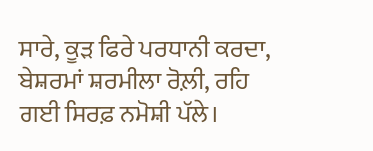ਸਾਰੇ, ਕੂੜ ਫਿਰੇ ਪਰਧਾਨੀ ਕਰਦਾ,
ਬੇਸ਼ਰਮਾਂ ਸ਼ਰਮੀਲਾ ਰੋਲ਼ੀ, ਰਹਿ ਗਈ ਸਿਰਫ਼ ਨਮੋਸ਼ੀ ਪੱਲੇ।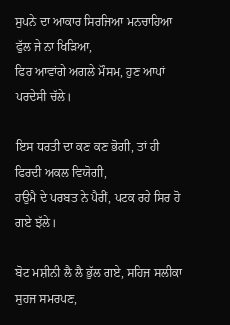ਸੁਪਨੇ ਦਾ ਆਕਾਰ ਸਿਰਜਿਆ ਮਨਚਾਹਿਆ ਫੁੱਲ ਜੇ ਨਾ ਖਿੜਿਆ,
ਫਿਰ ਆਵਾਂਗੇ ਅਗਲੇ ਮੌਸਮ, ਹੁਣ ਆਪਾਂ ਪਰਦੇਸੀ ਚੱਲੇ।

ਇਸ ਧਰਤੀ ਦਾ ਕਣ ਕਣ ਭੋਗੀ, ਤਾਂ ਹੀ ਫਿਰਦੀ ਅਕਲ ਵਿਯੋਗੀ,
ਹਉਮੈ ਦੇ ਪਰਬਤ ਨੇ ਪੈਰੀਂ, ਪਟਕ ਰਹੇ ਸਿਰ ਹੋ ਗਏ ਝੱਲੇ।

ਬੋਟ ਮਸ਼ੀਨੀ ਲੈ ਲੈ ਭੁੱਲ ਗਏ, ਸਹਿਜ ਸਲੀਕਾ ਸੁਹਜ ਸਮਰਪਣ,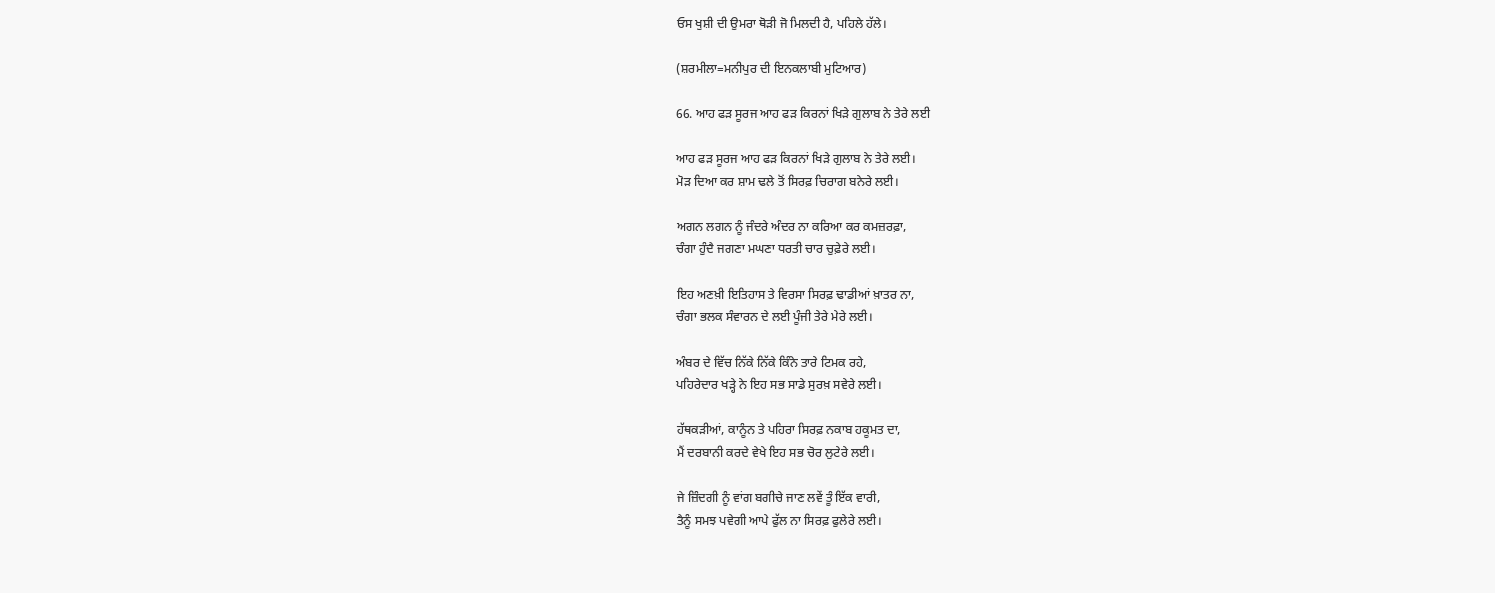ਓਸ ਖੁਸ਼ੀ ਦੀ ਉਮਰਾ ਥੋੜੀ ਜੋ ਮਿਲਦੀ ਹੈ, ਪਹਿਲੇ ਹੱਲੇ।

(ਸ਼ਰਮੀਲਾ=ਮਨੀਪੁਰ ਦੀ ਇਨਕਲਾਬੀ ਮੁਟਿਆਰ)

66. ਆਹ ਫੜ ਸੂਰਜ ਆਹ ਫੜ ਕਿਰਨਾਂ ਖਿੜੇ ਗੁਲਾਬ ਨੇ ਤੇਰੇ ਲਈ

ਆਹ ਫੜ ਸੂਰਜ ਆਹ ਫੜ ਕਿਰਨਾਂ ਖਿੜੇ ਗੁਲਾਬ ਨੇ ਤੇਰੇ ਲਈ।
ਮੋੜ ਦਿਆ ਕਰ ਸ਼ਾਮ ਢਲੇ ਤੋਂ ਸਿਰਫ਼ ਚਿਰਾਗ ਬਨੇਰੇ ਲਈ।

ਅਗਨ ਲਗਨ ਨੂੰ ਜੰਦਰੇ ਅੰਦਰ ਨਾ ਕਰਿਆ ਕਰ ਕਮਜ਼ਰਫ਼ਾ,
ਚੰਗਾ ਹੁੰਦੈ ਜਗਣਾ ਮਘਣਾ ਧਰਤੀ ਚਾਰ ਚੁਫ਼ੇਰੇ ਲਈ।

ਇਹ ਅਣਖ਼ੀ ਇਤਿਹਾਸ ਤੇ ਵਿਰਸਾ ਸਿਰਫ਼ ਢਾਡੀਆਂ ਖ਼ਾਤਰ ਨਾ,
ਚੰਗਾ ਭਲਕ ਸੰਵਾਰਨ ਦੇ ਲਈ ਪੂੰਜੀ ਤੇਰੇ ਮੇਰੇ ਲਈ।

ਅੰਬਰ ਦੇ ਵਿੱਚ ਨਿੱਕੇ ਨਿੱਕੇ ਕਿੰਨੇ ਤਾਰੇ ਟਿਮਕ ਰਹੇ,
ਪਹਿਰੇਦਾਰ ਖੜ੍ਹੇ ਨੇ ਇਹ ਸਭ ਸਾਡੇ ਸੁਰਖ਼ ਸਵੇਰੇ ਲਈ।

ਹੱਥਕੜੀਆਂ, ਕਾਨੂੰਨ ਤੇ ਪਹਿਰਾ ਸਿਰਫ਼ ਨਕਾਬ ਹਕੂਮਤ ਦਾ,
ਮੈਂ ਦਰਬਾਨੀ ਕਰਦੇ ਵੇਖੇ ਇਹ ਸਭ ਚੋਰ ਲੁਟੇਰੇ ਲਈ।

ਜੇ ਜ਼ਿੰਦਗੀ ਨੂੰ ਵਾਂਗ ਬਗੀਚੇ ਜਾਣ ਲਵੇਂ ਤੂੰ ਇੱਕ ਵਾਰੀ,
ਤੈਨੂੰ ਸਮਝ ਪਵੇਗੀ ਆਪੇ ਫੁੱਲ ਨਾ ਸਿਰਫ਼ ਫੁਲੇਰੇ ਲਈ।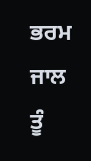ਭਰਮ ਜਾਲ ਤੂੰ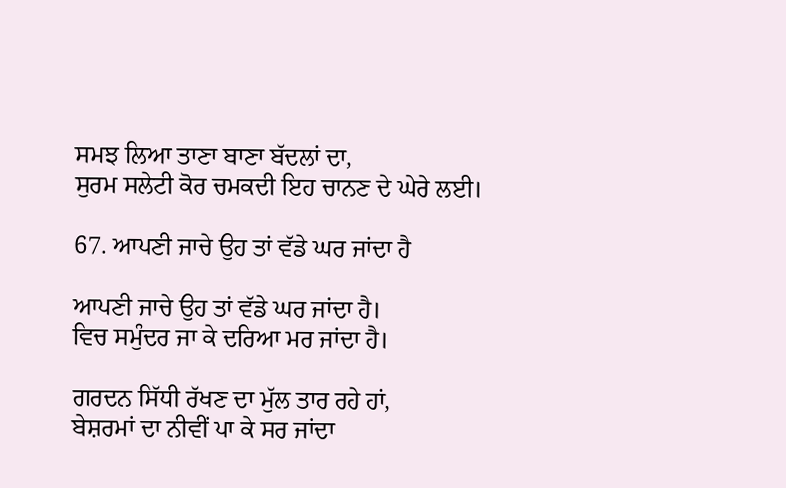ਸਮਝ ਲਿਆ ਤਾਣਾ ਬਾਣਾ ਬੱਦਲਾਂ ਦਾ,
ਸੁਰਮ ਸਲੇਟੀ ਕੋਰ ਚਮਕਦੀ ਇਹ ਚਾਨਣ ਦੇ ਘੇਰੇ ਲਈ।

67. ਆਪਣੀ ਜਾਚੇ ਉਹ ਤਾਂ ਵੱਡੇ ਘਰ ਜਾਂਦਾ ਹੈ

ਆਪਣੀ ਜਾਚੇ ਉਹ ਤਾਂ ਵੱਡੇ ਘਰ ਜਾਂਦਾ ਹੈ।
ਵਿਚ ਸਮੁੰਦਰ ਜਾ ਕੇ ਦਰਿਆ ਮਰ ਜਾਂਦਾ ਹੈ।

ਗਰਦਨ ਸਿੱਧੀ ਰੱਖਣ ਦਾ ਮੁੱਲ ਤਾਰ ਰਹੇ ਹਾਂ,
ਬੇਸ਼ਰਮਾਂ ਦਾ ਨੀਵੀਂ ਪਾ ਕੇ ਸਰ ਜਾਂਦਾ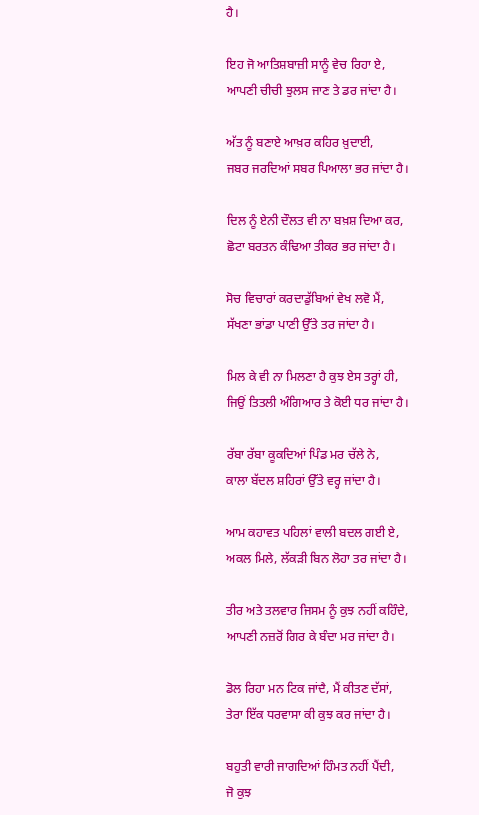ਹੈ।

ਇਹ ਜੋ ਆਤਿਸ਼ਬਾਜ਼ੀ ਸਾਨੂੰ ਵੇਚ ਰਿਹਾ ਏ,
ਆਪਣੀ ਚੀਚੀ ਝੁਲਸ ਜਾਣ ਤੇ ਡਰ ਜਾਂਦਾ ਹੈ।

ਅੱਤ ਨੂੰ ਬਣਾਏ ਆਖ਼ਰ ਕਹਿਰ ਖ਼ੁਦਾਈ,
ਜਬਰ ਜਰਦਿਆਂ ਸਬਰ ਪਿਆਲਾ ਭਰ ਜਾਂਦਾ ਹੈ।

ਦਿਲ ਨੂੰ ਏਨੀ ਦੌਲਤ ਵੀ ਨਾ ਬਖ਼ਸ਼ ਦਿਆ ਕਰ,
ਛੋਟਾ ਬਰਤਨ ਕੰਢਿਆ ਤੀਕਰ ਭਰ ਜਾਂਦਾ ਹੈ।

ਸੋਚ ਵਿਚਾਰਾਂ ਕਰਦਾਡੁੱਬਿਆਂ ਵੇਖ ਲਵੋ ਮੈਂ,
ਸੱਖਣਾ ਭਾਂਡਾ ਪਾਣੀ ਉੱਤੇ ਤਰ ਜਾਂਦਾ ਹੈ।

ਮਿਲ ਕੇ ਵੀ ਨਾ ਮਿਲਣਾ ਹੈ ਕੁਝ ਏਸ ਤਰ੍ਹਾਂ ਹੀ,
ਜਿਉਂ ਤਿਤਲੀ ਅੰਗਿਆਰ ਤੇ ਕੋਈ ਧਰ ਜਾਂਦਾ ਹੈ।

ਰੱਬਾ ਰੱਬਾ ਕੂਕਦਿਆਂ ਪਿੰਡ ਮਰ ਚੱਲੇ ਨੇ,
ਕਾਲਾ ਬੱਦਲ ਸ਼ਹਿਰਾਂ ਉੱਤੇ ਵਰ੍ਹ ਜਾਂਦਾ ਹੈ।

ਆਮ ਕਹਾਵਤ ਪਹਿਲਾਂ ਵਾਲੀ ਬਦਲ ਗਈ ਏ,
ਅਕਲ ਮਿਲੇ, ਲੱਕੜੀ ਬਿਨ ਲੋਹਾ ਤਰ ਜਾਂਦਾ ਹੈ।

ਤੀਰ ਅਤੇ ਤਲਵਾਰ ਜਿਸਮ ਨੂੰ ਕੁਝ ਨਹੀਂ ਕਹਿੰਦੇ,
ਆਪਣੀ ਨਜ਼ਰੋਂ ਗਿਰ ਕੇ ਬੰਦਾ ਮਰ ਜਾਂਦਾ ਹੈ।

ਡੋਲ ਰਿਹਾ ਮਨ ਟਿਕ ਜਾਂਦੈ, ਮੈਂ ਕੀਤਣ ਦੱਸਾਂ,
ਤੇਰਾ ਇੱਕ ਧਰਵਾਸਾ ਕੀ ਕੁਝ ਕਰ ਜਾਂਦਾ ਹੈ।

ਬਹੁਤੀ ਵਾਰੀ ਜਾਗਦਿਆਂ ਹਿੰਮਤ ਨਹੀਂ ਪੈਂਦੀ,
ਜੋ ਕੁਝ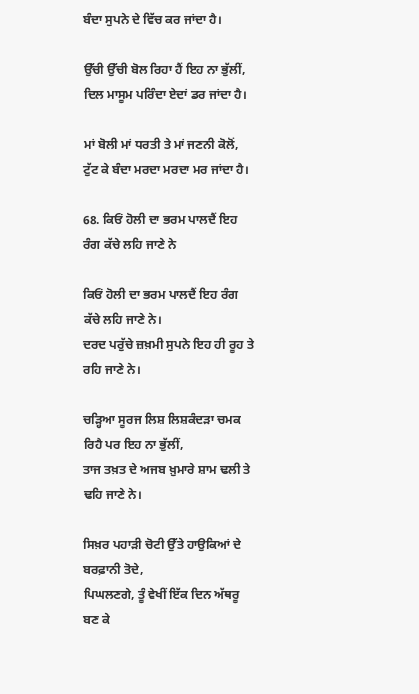ਬੰਦਾ ਸੁਪਨੇ ਦੇ ਵਿੱਚ ਕਰ ਜਾਂਦਾ ਹੈ।

ਉੱਚੀ ਉੱਚੀ ਬੋਲ ਰਿਹਾ ਹੈਂ ਇਹ ਨਾ ਭੁੱਲੀਂ,
ਦਿਲ ਮਾਸੂਮ ਪਰਿੰਦਾ ਏਦਾਂ ਡਰ ਜਾਂਦਾ ਹੈ।

ਮਾਂ ਬੋਲੀ ਮਾਂ ਧਰਤੀ ਤੇ ਮਾਂ ਜਣਨੀ ਕੋਲੋਂ,
ਟੁੱਟ ਕੇ ਬੰਦਾ ਮਰਦਾ ਮਰਦਾ ਮਰ ਜਾਂਦਾ ਹੈ।

68. ਕਿਓਂ ਹੋਲੀ ਦਾ ਭਰਮ ਪਾਲਦੈਂ ਇਹ ਰੰਗ ਕੱਚੇ ਲਹਿ ਜਾਣੇ ਨੇ

ਕਿਓਂ ਹੋਲੀ ਦਾ ਭਰਮ ਪਾਲਦੈਂ ਇਹ ਰੰਗ ਕੱਚੇ ਲਹਿ ਜਾਣੇ ਨੇ।
ਦਰਦ ਪਰੁੱਚੇ ਜ਼ਖ਼ਮੀ ਸੁਪਨੇ ਇਹ ਹੀ ਰੂਹ ਤੇ ਰਹਿ ਜਾਣੇ ਨੇ।

ਚੜ੍ਹਿਆ ਸੂਰਜ ਲਿਸ਼ ਲਿਸ਼ਕੰਦੜਾ ਚਮਕ ਰਿਹੈ ਪਰ ਇਹ ਨਾ ਭੁੱਲੀਂ,
ਤਾਜ ਤਖ਼ਤ ਦੇ ਅਜਬ ਖ਼ੁਮਾਰੇ ਸ਼ਾਮ ਢਲੀ ਤੇ ਢਹਿ ਜਾਣੇ ਨੇ।

ਸਿਖ਼ਰ ਪਹਾੜੀ ਚੋਟੀ ਉੱਤੇ ਹਾਉਕਿਆਂ ਦੇ ਬਰਫ਼ਾਨੀ ਤੋਦੇ,
ਪਿਘਲਣਗੇ, ਤੂੰ ਵੇਖੀਂ ਇੱਕ ਦਿਨ ਅੱਥਰੂ ਬਣ ਕੇ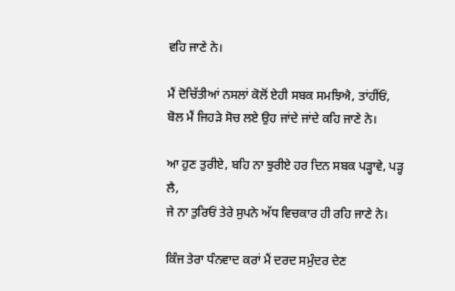ਵਹਿ ਜਾਣੇ ਨੇ।

ਮੈਂ ਦੋਚਿੱਤੀਆਂ ਨਸਲਾਂ ਕੋਲੋਂ ਏਹੀ ਸਬਕ ਸਮਝਿਐ, ਤਾਂਹੀਂਓਂ,
ਬੋਲ ਮੈਂ ਜਿਹੜੇ ਸੋਚ ਲਏ ਉਹ ਜਾਂਦੇ ਜਾਂਦੇ ਕਹਿ ਜਾਣੇ ਨੇ।

ਆ ਹੁਣ ਤੁਰੀਏ, ਬਹਿ ਨਾ ਝੁਰੀਏ ਹਰ ਦਿਨ ਸਬਕ ਪੜ੍ਹਾਵੇ, ਪੜ੍ਹ ਲੈ,
ਜੇ ਨਾ ਤੁਰਿਓਂ ਤੇਰੇ ਸੁਪਨੇ ਅੱਧ ਵਿਚਕਾਰ ਹੀ ਰਹਿ ਜਾਣੇ ਨੇ।

ਕਿੰਜ ਤੇਰਾ ਧੰਨਵਾਦ ਕਰਾਂ ਮੈਂ ਦਰਦ ਸਮੁੰਦਰ ਦੇਣ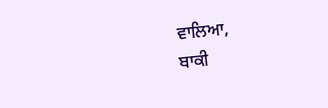ਵਾਲਿਆ,
ਬਾਕੀ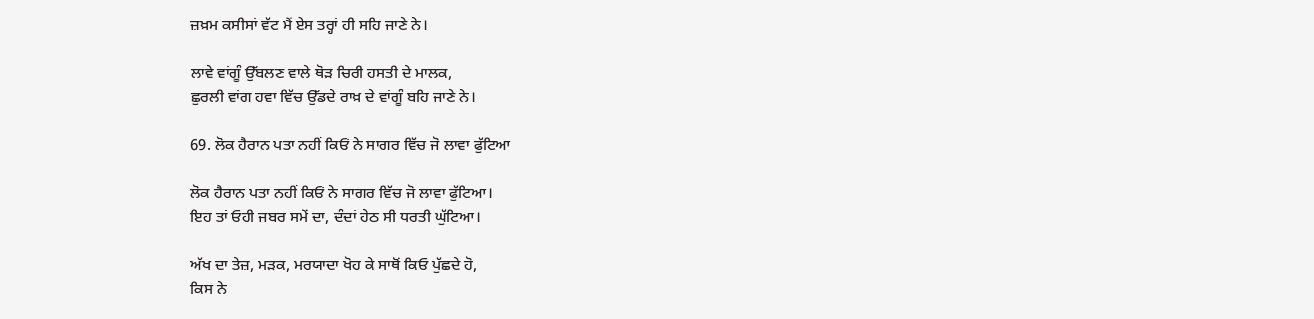ਜ਼ਖ਼ਮ ਕਸੀਸਾਂ ਵੱਟ ਮੈਂ ਏਸ ਤਰ੍ਹਾਂ ਹੀ ਸਹਿ ਜਾਣੇ ਨੇ।

ਲਾਵੇ ਵਾਂਗੂੰ ਉੱਬਲਣ ਵਾਲੇ ਥੋੜ ਚਿਰੀ ਹਸਤੀ ਦੇ ਮਾਲਕ,
ਛੁਰਲੀ ਵਾਂਗ ਹਵਾ ਵਿੱਚ ਉੱਡਦੇ ਰਾਖ਼ ਦੇ ਵਾਂਗੂੰ ਬਹਿ ਜਾਣੇ ਨੇ।

69. ਲੋਕ ਹੈਰਾਨ ਪਤਾ ਨਹੀਂ ਕਿਓਂ ਨੇ ਸਾਗਰ ਵਿੱਚ ਜੋ ਲਾਵਾ ਫੁੱਟਿਆ

ਲੋਕ ਹੈਰਾਨ ਪਤਾ ਨਹੀਂ ਕਿਓਂ ਨੇ ਸਾਗਰ ਵਿੱਚ ਜੋ ਲਾਵਾ ਫੁੱਟਿਆ।
ਇਹ ਤਾਂ ਓਹੀ ਜਬਰ ਸਮੇਂ ਦਾ, ਦੰਦਾਂ ਹੇਠ ਸੀ ਧਰਤੀ ਘੁੱਟਿਆ।

ਅੱਖ ਦਾ ਤੇਜ਼, ਮੜਕ, ਮਰਯਾਦਾ ਖੋਹ ਕੇ ਸਾਥੋਂ ਕਿਓ ਪੁੱਛਦੇ ਹੋ,
ਕਿਸ ਨੇ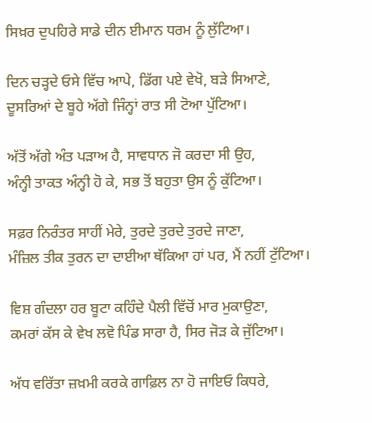ਸਿਖ਼ਰ ਦੁਪਹਿਰੇ ਸਾਡੇ ਦੀਨ ਈਮਾਨ ਧਰਮ ਨੂੰ ਲੁੱਟਿਆ।

ਦਿਨ ਚੜ੍ਹਦੇ ਓਸੇ ਵਿੱਚ ਆਪੇ, ਡਿੱਗ ਪਏ ਵੇਖੋ, ਬੜੇ ਸਿਆਣੇ,
ਦੂਸਰਿਆਂ ਦੇ ਬੂਹੇ ਅੱਗੇ ਜਿੰਨ੍ਹਾਂ ਰਾਤ ਸੀ ਟੋਆ ਪੁੱਟਿਆ।

ਅੱਤੋਂ ਅੱਗੇ ਅੰਤ ਪੜਾਅ ਹੈ, ਸਾਵਧਾਨ ਜੋ ਕਰਦਾ ਸੀ ਉਹ,
ਅੰਨ੍ਹੀ ਤਾਕਤ ਅੰਨ੍ਹੀ ਹੋ ਕੇ, ਸਭ ਤੋਂ ਬਹੁਤਾ ਉਸ ਨੂੰ ਕੁੱਟਿਆ।

ਸਫ਼ਰ ਨਿਰੰਤਰ ਸਾਹੀਂ ਮੇਰੇ, ਤੁਰਦੇ ਤੁਰਦੇ ਤੁਰਦੇ ਜਾਣਾ,
ਮੰਜ਼ਿਲ ਤੀਕ ਤੁਰਨ ਦਾ ਦਾਈਆ ਥੱਕਿਆ ਹਾਂ ਪਰ, ਮੈਂ ਨਹੀਂ ਟੁੱਟਿਆ।

ਵਿਸ਼ ਗੰਦਲਾ ਹਰ ਬੂਟਾ ਕਹਿੰਦੇ ਪੈਲੀ ਵਿੱਚੋਂ ਮਾਰ ਮੁਕਾਉਣਾ,
ਕਮਰਾਂ ਕੱਸ ਕੇ ਵੇਖ ਲਵੋ ਪਿੰਡ ਸਾਰਾ ਹੈ, ਸਿਰ ਜੋੜ ਕੇ ਜੁੱਟਿਆ।

ਅੱਧ ਵਰਿੱਤਾ ਜ਼ਖ਼ਮੀ ਕਰਕੇ ਗਾਫ਼ਿਲ ਨਾ ਹੋ ਜਾਇਓ ਕਿਧਰੇ,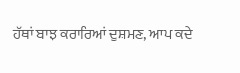ਹੱਥਾਂ ਬਾਝ ਕਰਾਰਿਆਂ ਦੁਸ਼ਮਣ, ਆਪ ਕਦੇ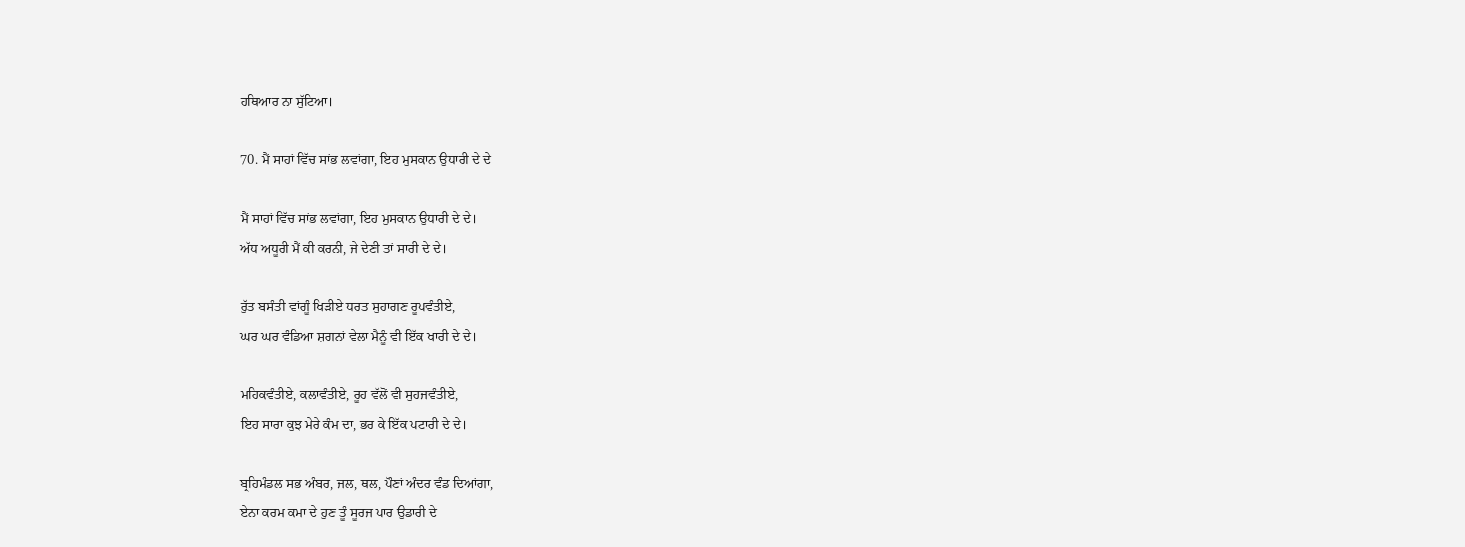ਹਥਿਆਰ ਨਾ ਸੁੱਟਿਆ।

70. ਮੈਂ ਸਾਹਾਂ ਵਿੱਚ ਸਾਂਭ ਲਵਾਂਗਾ, ਇਹ ਮੁਸਕਾਨ ਉਧਾਰੀ ਦੇ ਦੇ

ਮੈਂ ਸਾਹਾਂ ਵਿੱਚ ਸਾਂਭ ਲਵਾਂਗਾ, ਇਹ ਮੁਸਕਾਨ ਉਧਾਰੀ ਦੇ ਦੇ।
ਅੱਧ ਅਧੂਰੀ ਮੈਂ ਕੀ ਕਰਨੀ, ਜੇ ਦੇਣੀ ਤਾਂ ਸਾਰੀ ਦੇ ਦੇ।

ਰੁੱਤ ਬਸੰਤੀ ਵਾਂਗੂੰ ਖਿੜੀਏ ਧਰਤ ਸੁਹਾਗਣ ਰੂਪਵੰਤੀਏ,
ਘਰ ਘਰ ਵੰਡਿਆ ਸ਼ਗਨਾਂ ਵੇਲਾ ਮੈਨੂੰ ਵੀ ਇੱਕ ਖਾਰੀ ਦੇ ਦੇ।

ਮਹਿਕਵੰਤੀਏ, ਕਲਾਵੰਤੀਏ, ਰੂਹ ਵੱਲੋਂ ਵੀ ਸੁਹਜਵੰਤੀਏ,
ਇਹ ਸਾਰਾ ਕੁਝ ਮੇਰੇ ਕੰਮ ਦਾ, ਭਰ ਕੇ ਇੱਕ ਪਟਾਰੀ ਦੇ ਦੇ।

ਬ੍ਰਹਿਮੰਡਲ ਸਭ ਅੰਬਰ, ਜਲ, ਥਲ, ਪੌਣਾਂ ਅੰਦਰ ਵੰਡ ਦਿਆਂਗਾ,
ਏਨਾ ਕਰਮ ਕਮਾ ਦੇ ਹੁਣ ਤੂੰ ਸੂਰਜ ਪਾਰ ਉਡਾਰੀ ਦੇ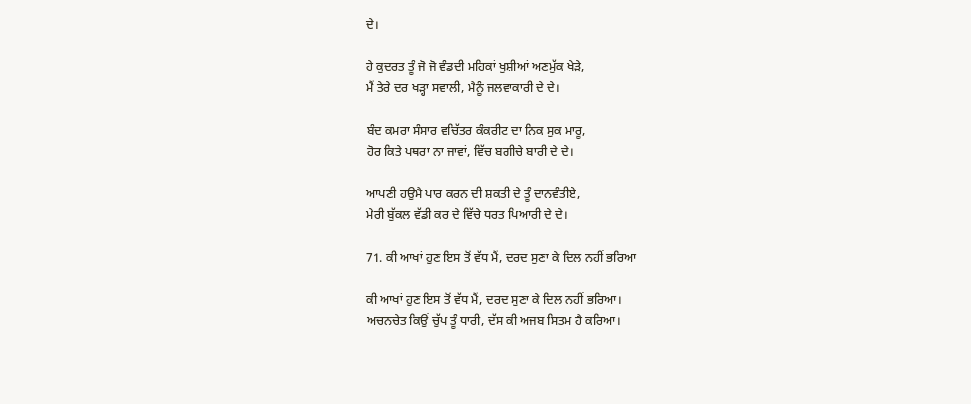ਦੇ।

ਹੇ ਕੁਦਰਤ ਤੂੰ ਜੋ ਜੋ ਵੰਡਦੀ ਮਹਿਕਾਂ ਖੁਸ਼ੀਆਂ ਅਣਮੁੱਕ ਖੇੜੇ,
ਮੈਂ ਤੇਰੇ ਦਰ ਖੜ੍ਹਾ ਸਵਾਲੀ, ਮੈਨੂੰ ਜਲਵਾਕਾਰੀ ਦੇ ਦੇ।

ਬੰਦ ਕਮਰਾ ਸੰਸਾਰ ਵਚਿੱਤਰ ਕੰਕਰੀਟ ਦਾ ਨਿਕ ਸੁਕ ਮਾਰੂ,
ਹੋਰ ਕਿਤੇ ਪਥਰਾ ਨਾ ਜਾਵਾਂ, ਵਿੱਚ ਬਗੀਚੇ ਬਾਰੀ ਦੇ ਦੇ।

ਆਪਣੀ ਹਉਮੈ ਪਾਰ ਕਰਨ ਦੀ ਸ਼ਕਤੀ ਦੇ ਤੂੰ ਦਾਨਵੰਤੀਏ,
ਮੇਰੀ ਬੁੱਕਲ ਵੱਡੀ ਕਰ ਦੇ ਵਿੱਚੇ ਧਰਤ ਪਿਆਰੀ ਦੇ ਦੇ।

71. ਕੀ ਆਖਾਂ ਹੁਣ ਇਸ ਤੋਂ ਵੱਧ ਮੈਂ, ਦਰਦ ਸੁਣਾ ਕੇ ਦਿਲ ਨਹੀਂ ਭਰਿਆ

ਕੀ ਆਖਾਂ ਹੁਣ ਇਸ ਤੋਂ ਵੱਧ ਮੈਂ, ਦਰਦ ਸੁਣਾ ਕੇ ਦਿਲ ਨਹੀਂ ਭਰਿਆ।
ਅਚਨਚੇਤ ਕਿਉਂ ਚੁੱਪ ਤੂੰ ਧਾਰੀ, ਦੱਸ ਕੀ ਅਜਬ ਸਿਤਮ ਹੈ ਕਰਿਆ।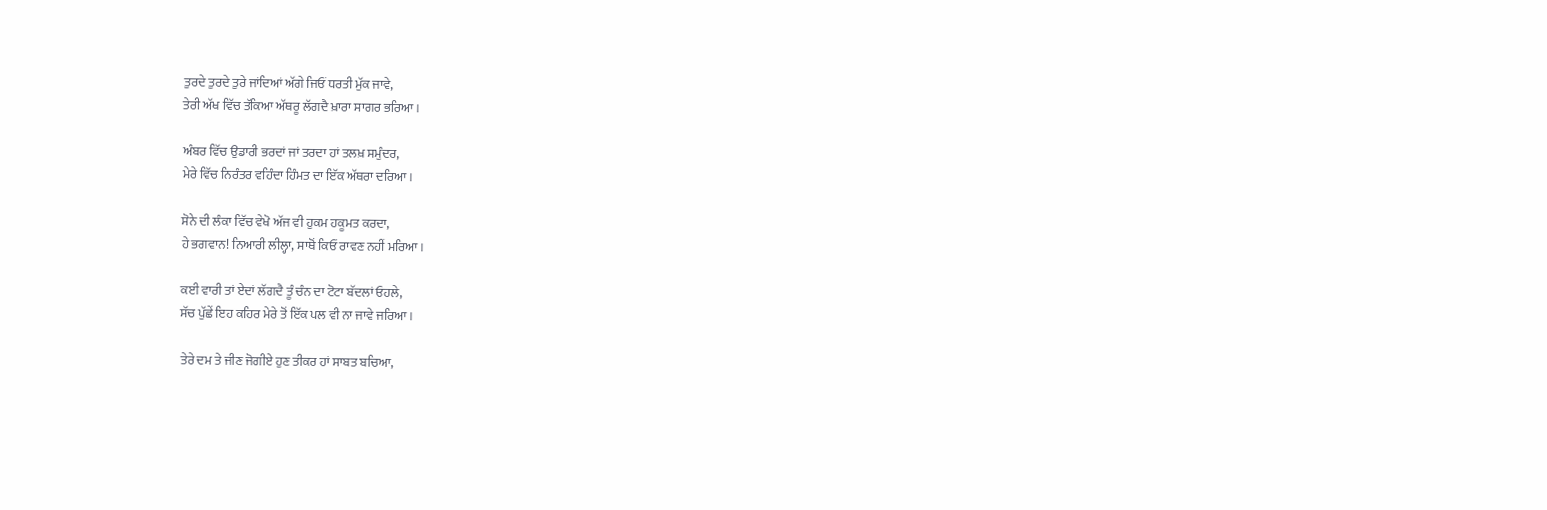ਤੁਰਦੇ ਤੁਰਦੇ ਤੁਰੇ ਜਾਂਦਿਆਂ ਅੱਗੇ ਜਿਓਂ ਧਰਤੀ ਮੁੱਕ ਜਾਵੇ,
ਤੇਰੀ ਅੱਖ ਵਿੱਚ ਤੱਕਿਆ ਅੱਥਰੂ ਲੱਗਦੈ ਖ਼ਾਰਾ ਸਾਗਰ ਭਰਿਆ।

ਅੰਬਰ ਵਿੱਚ ਉਡਾਰੀ ਭਰਦਾਂ ਜਾਂ ਤਰਦਾ ਹਾਂ ਤਲਖ਼ ਸਮੁੰਦਰ,
ਮੇਰੇ ਵਿੱਚ ਨਿਰੰਤਰ ਵਹਿੰਦਾ ਹਿੰਮਤ ਦਾ ਇੱਕ ਅੱਥਰਾ ਦਰਿਆ।

ਸੋਨੇ ਦੀ ਲੰਕਾ ਵਿੱਚ ਵੇਖੋ ਅੱਜ ਵੀ ਹੁਕਮ ਹਕੂਮਤ ਕਰਦਾ,
ਹੇ ਭਗਵਾਨ! ਨਿਆਰੀ ਲੀਲ੍ਹਾ, ਸਾਥੋਂ ਕਿਓਂ ਰਾਵਣ ਨਹੀਂ ਮਰਿਆ।

ਕਈ ਵਾਰੀ ਤਾਂ ਏਦਾਂ ਲੱਗਦੈ ਤੂੰ ਚੰਨ ਦਾ ਟੋਟਾ ਬੱਦਲਾਂ ਓਹਲੇ,
ਸੱਚ ਪੁੱਛੇਂ ਇਹ ਕਹਿਰ ਮੇਰੇ ਤੋਂ ਇੱਕ ਪਲ ਵੀ ਨਾ ਜਾਵੇ ਜਰਿਆ।

ਤੇਰੇ ਦਮ ਤੇ ਜੀਣ ਜੋਗੀਏ ਹੁਣ ਤੀਕਰ ਹਾਂ ਸਾਬਤ ਬਚਿਆ,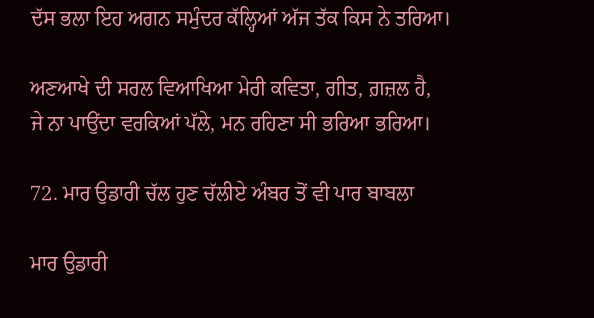ਦੱਸ ਭਲਾ ਇਹ ਅਗਨ ਸਮੁੰਦਰ ਕੱਲ੍ਹਿਆਂ ਅੱਜ ਤੱਕ ਕਿਸ ਨੇ ਤਰਿਆ।

ਅਣਆਖੇ ਦੀ ਸਰਲ ਵਿਆਖਿਆ ਮੇਰੀ ਕਵਿਤਾ, ਗੀਤ, ਗ਼ਜ਼ਲ ਹੈ,
ਜੇ ਨਾ ਪਾਉਂਦਾ ਵਰਕਿਆਂ ਪੱਲੇ, ਮਨ ਰਹਿਣਾ ਸੀ ਭਰਿਆ ਭਰਿਆ।

72. ਮਾਰ ਉਡਾਰੀ ਚੱਲ ਹੁਣ ਚੱਲੀਏ ਅੰਬਰ ਤੋਂ ਵੀ ਪਾਰ ਬਾਬਲਾ

ਮਾਰ ਉਡਾਰੀ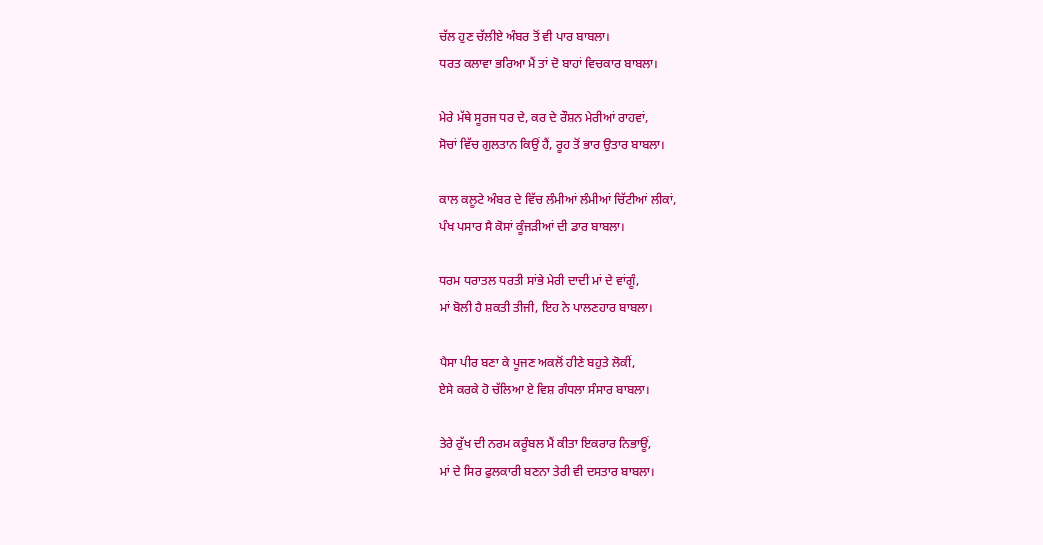ਚੱਲ ਹੁਣ ਚੱਲੀਏ ਅੰਬਰ ਤੋਂ ਵੀ ਪਾਰ ਬਾਬਲਾ।
ਧਰਤ ਕਲਾਵਾ ਭਰਿਆ ਮੈਂ ਤਾਂ ਦੋ ਬਾਹਾਂ ਵਿਚਕਾਰ ਬਾਬਲਾ।

ਮੇਰੇ ਮੱਥੇ ਸੂਰਜ ਧਰ ਦੇ, ਕਰ ਦੇ ਰੌਸ਼ਨ ਮੇਰੀਆਂ ਰਾਹਵਾਂ,
ਸੋਚਾਂ ਵਿੱਚ ਗੁਲਤਾਨ ਕਿਉਂ ਹੈਂ, ਰੂਹ ਤੋਂ ਭਾਰ ਉਤਾਰ ਬਾਬਲਾ।

ਕਾਲ ਕਲੂਟੇ ਅੰਬਰ ਦੇ ਵਿੱਚ ਲੰਮੀਆਂ ਲੰਮੀਆਂ ਚਿੱਟੀਆਂ ਲੀਕਾਂ,
ਪੰਖ ਪਸਾਰ ਸੈ ਕੋਸਾਂ ਕੂੰਜੜੀਆਂ ਦੀ ਡਾਰ ਬਾਬਲਾ।

ਧਰਮ ਧਰਾਤਲ ਧਰਤੀ ਸਾਂਭੇ ਮੇਰੀ ਦਾਦੀ ਮਾਂ ਦੇ ਵਾਂਗੂੰ,
ਮਾਂ ਬੋਲੀ ਹੈ ਸ਼ਕਤੀ ਤੀਜੀ, ਇਹ ਨੇ ਪਾਲਣਹਾਰ ਬਾਬਲਾ।

ਪੈਸਾ ਪੀਰ ਬਣਾ ਕੇ ਪੂਜਣ ਅਕਲੋਂ ਹੀਣੇ ਬਹੁਤੇ ਲੋਕੀਂ,
ਏਸੇ ਕਰਕੇ ਹੋ ਚੱਲਿਆ ਏ ਵਿਸ਼ ਗੰਧਲਾ ਸੰਸਾਰ ਬਾਬਲਾ।

ਤੇਰੇ ਰੁੱਖ ਦੀ ਨਰਮ ਕਰੂੰਬਲ ਮੈਂ ਕੀਤਾ ਇਕਰਾਰ ਨਿਭਾਊਂ,
ਮਾਂ ਦੇ ਸਿਰ ਫੁਲਕਾਰੀ ਬਣਨਾ ਤੇਰੀ ਵੀ ਦਸਤਾਰ ਬਾਬਲਾ।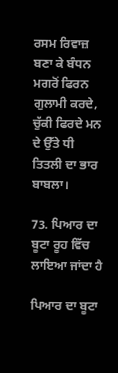ਰਸਮ ਰਿਵਾਜ਼ ਬਣਾ ਕੇ ਬੰਧਨ ਮਗਰੋਂ ਫਿਰਨ ਗੁਲਾਮੀ ਕਰਦੇ,
ਚੁੱਕੀ ਫਿਰਦੇ ਮਨ ਦੇ ਉੱਤੇ ਧੀ ਤਿਤਲੀ ਦਾ ਭਾਰ ਬਾਬਲਾ।

73. ਪਿਆਰ ਦਾ ਬੂਟਾ ਰੂਹ ਵਿੱਚ ਲਾਇਆ ਜਾਂਦਾ ਹੈ

ਪਿਆਰ ਦਾ ਬੂਟਾ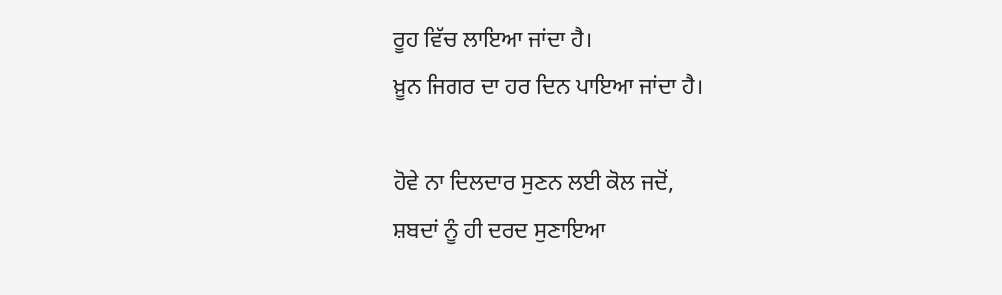ਰੂਹ ਵਿੱਚ ਲਾਇਆ ਜਾਂਦਾ ਹੈ।
ਖ਼ੂਨ ਜਿਗਰ ਦਾ ਹਰ ਦਿਨ ਪਾਇਆ ਜਾਂਦਾ ਹੈ।

ਹੋਵੇ ਨਾ ਦਿਲਦਾਰ ਸੁਣਨ ਲਈ ਕੋਲ ਜਦੋਂ,
ਸ਼ਬਦਾਂ ਨੂੰ ਹੀ ਦਰਦ ਸੁਣਾਇਆ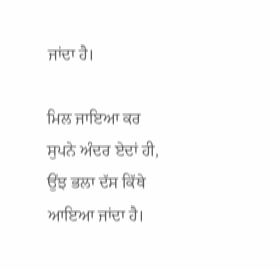ਜਾਂਦਾ ਹੈ।

ਮਿਲ ਜਾਇਆ ਕਰ ਸੁਪਨੇ ਅੰਦਰ ਏਦਾਂ ਹੀ,
ਉਂਝ ਭਲਾ ਦੱਸ ਕਿੱਥੇ ਆਇਆ ਜਾਂਦਾ ਹੈ।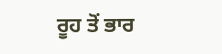ਰੂਹ ਤੋਂ ਭਾਰ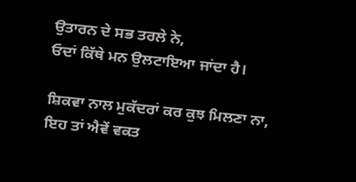ਉਤਾਰਨ ਦੇ ਸਭ ਤਰਲੇ ਨੇ,
ਓਦਾਂ ਕਿੱਥੇ ਮਨ ਉਲਟਾਇਆ ਜਾਂਦਾ ਹੈ।

ਸ਼ਿਕਵਾ ਨਾਲ ਮੁਕੱਦਰਾਂ ਕਰ ਕੁਝ ਮਿਲਣਾ ਨਾ,
ਇਹ ਤਾਂ ਐਵੇਂ ਵਕਤ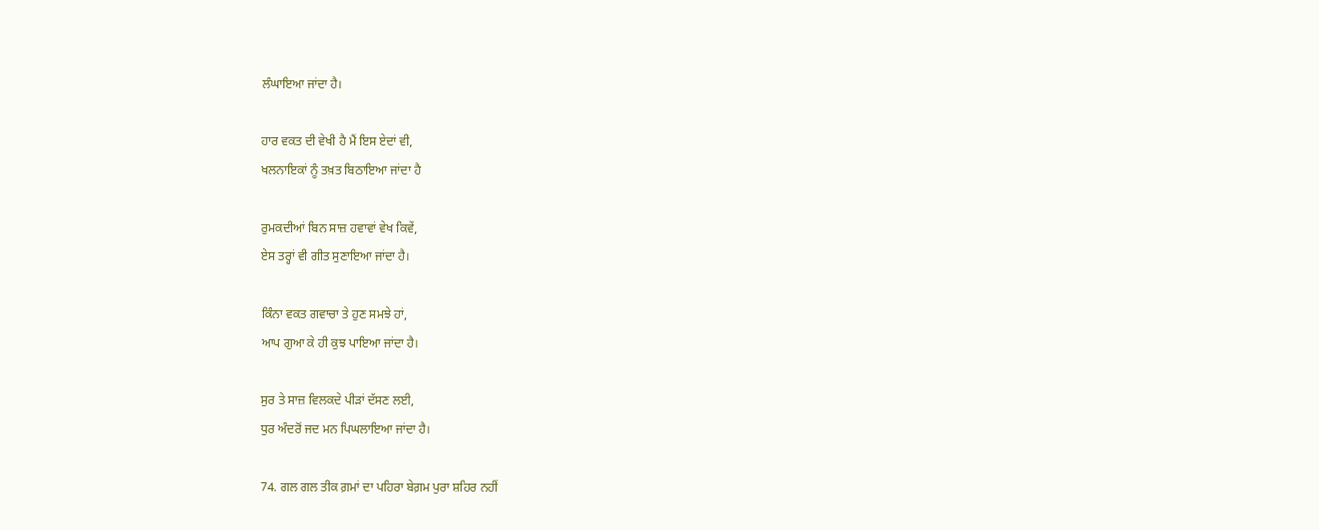ਲੰਘਾਇਆ ਜਾਂਦਾ ਹੈ।

ਹਾਰ ਵਕਤ ਦੀ ਵੇਖੀ ਹੈ ਮੈਂ ਇਸ ਏਦਾਂ ਵੀ,
ਖਲਨਾਇਕਾਂ ਨੂੰ ਤਖ਼ਤ ਬਿਠਾਇਆ ਜਾਂਦਾ ਹੈ

ਰੁਮਕਦੀਆਂ ਬਿਨ ਸਾਜ਼ ਹਵਾਵਾਂ ਵੇਖ ਕਿਵੇਂ,
ਏਸ ਤਰ੍ਹਾਂ ਵੀ ਗੀਤ ਸੁਣਾਇਆ ਜਾਂਦਾ ਹੈ।

ਕਿੰਨਾ ਵਕਤ ਗਵਾਚਾ ਤੇ ਹੁਣ ਸਮਝੇ ਹਾਂ,
ਆਪ ਗੁਆ ਕੇ ਹੀ ਕੁਝ ਪਾਇਆ ਜਾਂਦਾ ਹੈ।

ਸੁਰ ਤੇ ਸਾਜ਼ ਵਿਲਕਦੇ ਪੀੜਾਂ ਦੱਸਣ ਲਈ,
ਧੁਰ ਅੰਦਰੋਂ ਜਦ ਮਨ ਪਿਘਲਾਇਆ ਜਾਂਦਾ ਹੈ।

74. ਗਲ ਗਲ ਤੀਕ ਗ਼ਮਾਂ ਦਾ ਪਹਿਰਾ ਬੇਗ਼ਮ ਪੁਰਾ ਸ਼ਹਿਰ ਨਹੀਂ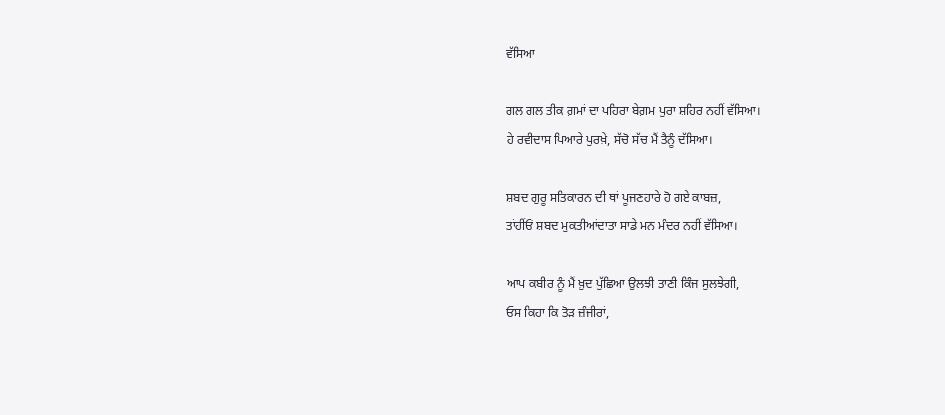ਵੱਸਿਆ

ਗਲ ਗਲ ਤੀਕ ਗ਼ਮਾਂ ਦਾ ਪਹਿਰਾ ਬੇਗ਼ਮ ਪੁਰਾ ਸ਼ਹਿਰ ਨਹੀਂ ਵੱਸਿਆ।
ਹੇ ਰਵੀਦਾਸ ਪਿਆਰੇ ਪੁਰਖ਼ੇ, ਸੱਚੋ ਸੱਚ ਮੈਂ ਤੈਨੂੰ ਦੱਸਿਆ।

ਸ਼ਬਦ ਗੁਰੂ ਸਤਿਕਾਰਨ ਦੀ ਥਾਂ ਪੂਜਣਹਾਰੇ ਹੋ ਗਏ ਕਾਬਜ਼,
ਤਾਂਹੀਂਓਂ ਸ਼ਬਦ ਮੁਕਤੀਆਂਦਾਤਾ ਸਾਡੇ ਮਨ ਮੰਦਰ ਨਹੀਂ ਵੱਸਿਆ।

ਆਪ ਕਬੀਰ ਨੂੰ ਮੈਂ ਖ਼ੁਦ ਪੁੱਛਿਆ ਉਲਝੀ ਤਾਣੀ ਕਿੰਜ ਸੁਲਝੇਗੀ,
ਓਸ ਕਿਹਾ ਕਿ ਤੋੜ ਜ਼ੰਜੀਰਾਂ,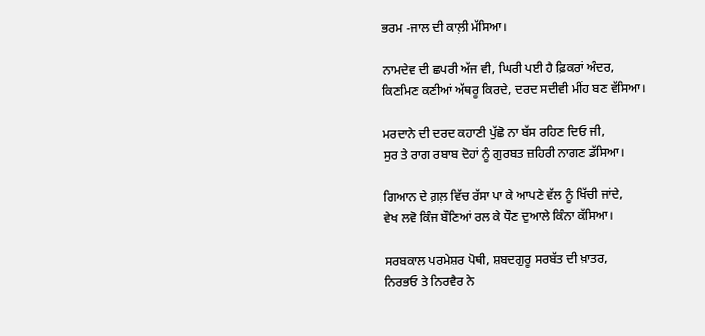ਭਰਮ -ਜਾਲ ਦੀ ਕਾਲ਼ੀ ਮੱਸਿਆ।

ਨਾਮਦੇਵ ਦੀ ਛਪਰੀ ਅੱਜ ਵੀ, ਘਿਰੀ ਪਈ ਹੈ ਫ਼ਿਕਰਾਂ ਅੰਦਰ,
ਕਿਣਮਿਣ ਕਣੀਆਂ ਅੱਥਰੂ ਕਿਰਦੇ, ਦਰਦ ਸਦੀਵੀ ਮੀਂਹ ਬਣ ਵੱਸਿਆ।

ਮਰਦਾਨੇ ਦੀ ਦਰਦ ਕਹਾਣੀ ਪੁੱਛੋ ਨਾ ਬੱਸ ਰਹਿਣ ਦਿਓ ਜੀ,
ਸੁਰ ਤੇ ਰਾਗ ਰਬਾਬ ਦੋਹਾਂ ਨੂੰ ਗੁਰਬਤ ਜ਼ਹਿਰੀ ਨਾਗਣ ਡੱਸਿਆ।

ਗਿਆਨ ਦੇ ਗ਼ਲ਼ ਵਿੱਚ ਰੱਸਾ ਪਾ ਕੇ ਆਪਣੇ ਵੱਲ ਨੂੰ ਖਿੱਚੀ ਜਾਂਦੇ,
ਵੇਖ ਲਵੋ ਕਿੰਜ ਬੌਣਿਆਂ ਰਲ ਕੇ ਧੌਣ ਦੁਆਲੇ ਕਿੰਨਾ ਕੱਸਿਆ।

ਸਰਬਕਾਲ ਪਰਮੇਸ਼ਰ ਪੋਥੀ, ਸ਼ਬਦਗੁਰੂ ਸਰਬੱਤ ਦੀ ਖ਼ਾਤਰ,
ਨਿਰਭਓ ਤੇ ਨਿਰਵੈਰ ਨੇ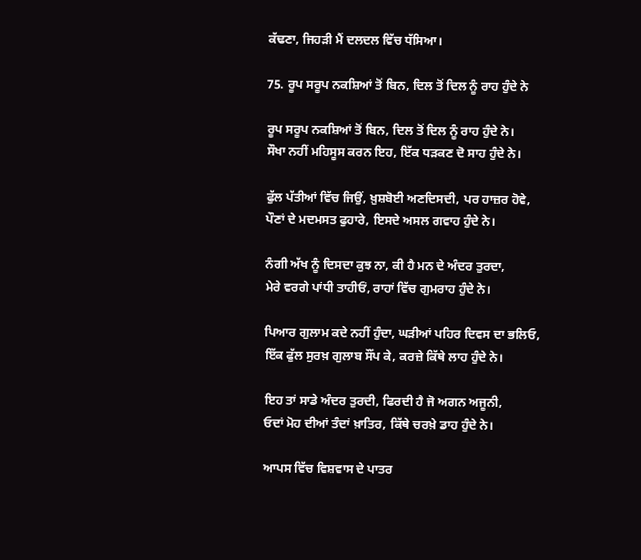ਕੱਢਣਾ, ਜਿਹੜੀ ਮੈਂ ਦਲਦਲ ਵਿੱਚ ਧੱਸਿਆ।

75. ਰੂਪ ਸਰੂਪ ਨਕਸ਼ਿਆਂ ਤੋਂ ਬਿਨ, ਦਿਲ ਤੋਂ ਦਿਲ ਨੂੰ ਰਾਹ ਹੁੰਦੇ ਨੇ

ਰੂਪ ਸਰੂਪ ਨਕਸ਼ਿਆਂ ਤੋਂ ਬਿਨ, ਦਿਲ ਤੋਂ ਦਿਲ ਨੂੰ ਰਾਹ ਹੁੰਦੇ ਨੇ।
ਸੌਖਾ ਨਹੀਂ ਮਹਿਸੂਸ ਕਰਨ ਇਹ, ਇੱਕ ਧੜਕਣ ਦੋ ਸਾਹ ਹੁੰਦੇ ਨੇ।

ਫੁੱਲ ਪੱਤੀਆਂ ਵਿੱਚ ਜਿਉਂ, ਖ਼ੁਸ਼ਬੋਈ ਅਣਦਿਸਦੀ, ਪਰ ਹਾਜ਼ਰ ਹੋਵੇ,
ਪੌਣਾਂ ਦੇ ਮਦਮਸਤ ਫੁਹਾਰੇ, ਇਸਦੇ ਅਸਲ ਗਵਾਹ ਹੁੰਦੇ ਨੇ।

ਨੰਗੀ ਅੱਖ ਨੂੰ ਦਿਸਦਾ ਕੁਝ ਨਾ, ਕੀ ਹੈ ਮਨ ਦੇ ਅੰਦਰ ਤੁਰਦਾ,
ਮੇਰੇ ਵਰਗੇ ਪਾਂਧੀ ਤਾਹੀਓਂ, ਰਾਹਾਂ ਵਿੱਚ ਗੁਮਰਾਹ ਹੁੰਦੇ ਨੇ।

ਪਿਆਰ ਗੁਲਾਮ ਕਦੇ ਨਹੀਂ ਹੁੰਦਾ, ਘੜੀਆਂ ਪਹਿਰ ਦਿਵਸ ਦਾ ਭਲਿਓ,
ਇੱਕ ਫੁੱਲ ਸੁਰਖ਼ ਗੁਲਾਬ ਸੌਂਪ ਕੇ, ਕਰਜ਼ੇ ਕਿੱਥੇ ਲਾਹ ਹੁੰਦੇ ਨੇ।

ਇਹ ਤਾਂ ਸਾਡੇ ਅੰਦਰ ਤੁਰਦੀ, ਫਿਰਦੀ ਹੈ ਜੋ ਅਗਨ ਅਜੂਨੀ,
ਓਦਾਂ ਮੋਹ ਦੀਆਂ ਤੰਦਾਂ ਖ਼ਾਤਿਰ, ਕਿੱਥੇ ਚਰਖ਼ੇ ਡਾਹ ਹੁੰਦੇ ਨੇ।

ਆਪਸ ਵਿੱਚ ਵਿਸ਼ਵਾਸ ਦੇ ਪਾਤਰ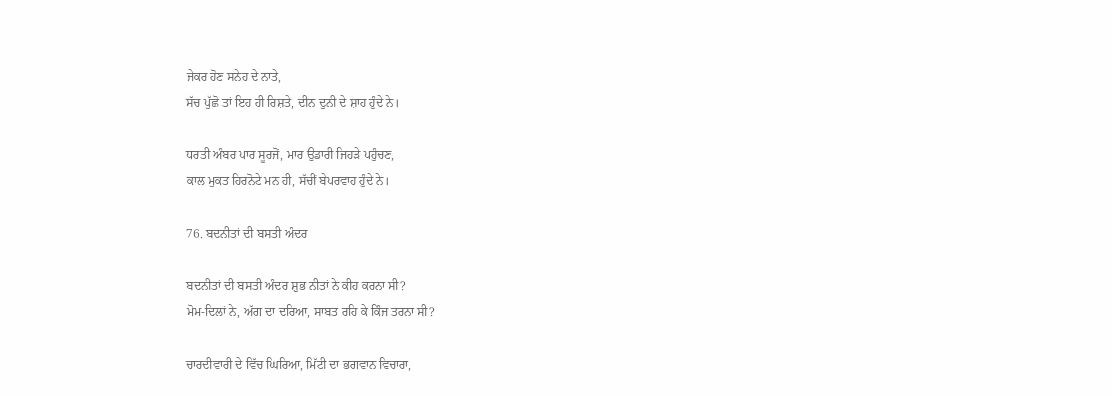ਜੇਕਰ ਹੋਣ ਸਨੇਹ ਦੇ ਨਾਤੇ,
ਸੱਚ ਪੁੱਛੋ ਤਾਂ ਇਹ ਹੀ ਰਿਸ਼ਤੇ, ਦੀਨ ਦੁਨੀ ਦੇ ਸ਼ਾਹ ਹੁੰਦੇ ਨੇ।

ਧਰਤੀ ਅੰਬਰ ਪਾਰ ਸੂਰਜੋਂ, ਮਾਰ ਉਡਾਰੀ ਜਿਹੜੇ ਪਹੁੰਚਣ,
ਕਾਲ ਮੁਕਤ ਹਿਰਨੋਟੇ ਮਨ ਹੀ, ਸੱਚੀਂ ਬੇਪਰਵਾਹ ਹੁੰਦੇ ਨੇ।

76. ਬਦਨੀਤਾਂ ਦੀ ਬਸਤੀ ਅੰਦਰ

ਬਦਨੀਤਾਂ ਦੀ ਬਸਤੀ ਅੰਦਰ ਸ਼ੁਭ ਨੀਤਾਂ ਨੇ ਕੀਹ ਕਰਨਾ ਸੀ?
ਮੋਮ-ਦਿਲਾਂ ਨੇ, ਅੱਗ ਦਾ ਦਰਿਆ, ਸਾਬਤ ਰਹਿ ਕੇ ਕਿੰਜ ਤਰਨਾ ਸੀ?

ਚਾਰਦੀਵਾਰੀ ਦੇ ਵਿੱਚ ਘਿਰਿਆ, ਮਿੱਟੀ ਦਾ ਭਗਵਾਨ ਵਿਚਾਰਾ,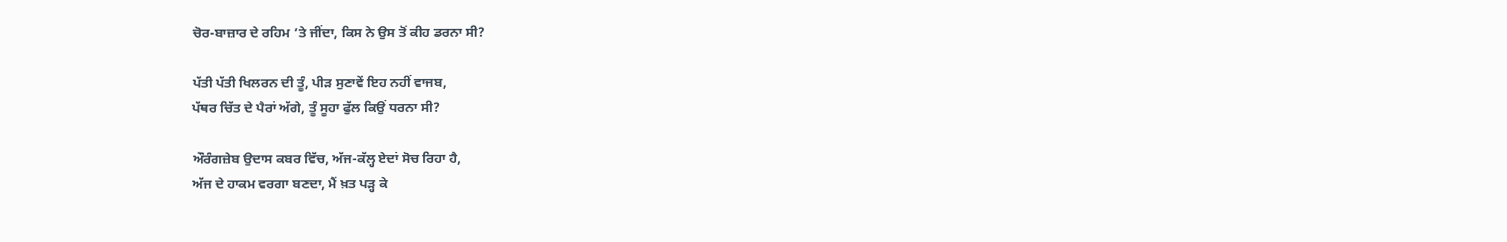ਚੋਰ-ਬਾਜ਼ਾਰ ਦੇ ਰਹਿਮ ’ਤੇ ਜੀਂਦਾ, ਕਿਸ ਨੇ ਉਸ ਤੋਂ ਕੀਹ ਡਰਨਾ ਸੀ?

ਪੱਤੀ ਪੱਤੀ ਖਿਲਰਨ ਦੀ ਤੂੰ, ਪੀੜ ਸੁਣਾਵੇਂ ਇਹ ਨਹੀਂ ਵਾਜਬ,
ਪੱਥਰ ਚਿੱਤ ਦੇ ਪੈਰਾਂ ਅੱਗੇ, ਤੂੰ ਸੂਹਾ ਫੁੱਲ ਕਿਉਂ ਧਰਨਾ ਸੀ?

ਔਰੰਗਜ਼ੇਬ ਉਦਾਸ ਕਬਰ ਵਿੱਚ, ਅੱਜ-ਕੱਲ੍ਹ ਏਦਾਂ ਸੋਚ ਰਿਹਾ ਹੈ,
ਅੱਜ ਦੇ ਹਾਕਮ ਵਰਗਾ ਬਣਦਾ, ਮੈਂ ਖ਼ਤ ਪੜ੍ਹ ਕੇ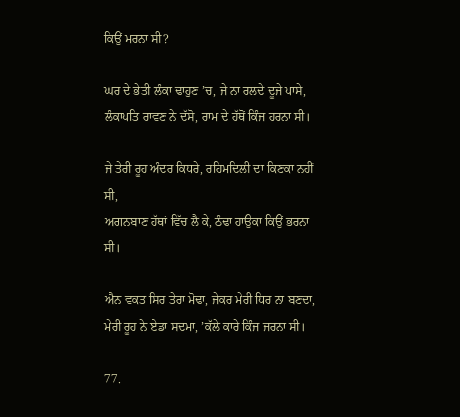ਕਿਉਂ ਮਰਨਾ ਸੀ?

ਘਰ ਦੇ ਭੇਤੀ ਲੰਕਾ ਢਾਹੁਣ ’ਚ, ਜੇ ਨਾ ਰਲਦੇ ਦੂਜੇ ਪਾਸੇ,
ਲੰਕਾਪਤਿ ਰਾਵਣ ਨੇ ਦੱਸੋ, ਰਾਮ ਦੇ ਹੱਥੋਂ ਕਿੰਜ ਹਰਨਾ ਸੀ।

ਜੇ ਤੇਰੀ ਰੂਹ ਅੰਦਰ ਕਿਧਰੇ, ਰਹਿਮਦਿਲੀ ਦਾ ਕਿਣਕਾ ਨਹੀਂ ਸੀ,
ਅਗਨਬਾਣ ਹੱਥਾਂ ਵਿੱਚ ਲੈ ਕੇ, ਠੰਢਾ ਹਾਉਕਾ ਕਿਉਂ ਭਰਨਾ ਸੀ।

ਐਨ ਵਕਤ ਸਿਰ ਤੇਰਾ ਮੋਢਾ, ਜੇਕਰ ਮੇਰੀ ਧਿਰ ਨਾ ਬਣਦਾ,
ਮੇਰੀ ਰੂਹ ਨੇ ਏਡਾ ਸਦਮਾ, ’ਕੱਲੇ ਕਾਰੇ ਕਿੰਜ ਜਰਨਾ ਸੀ।

77.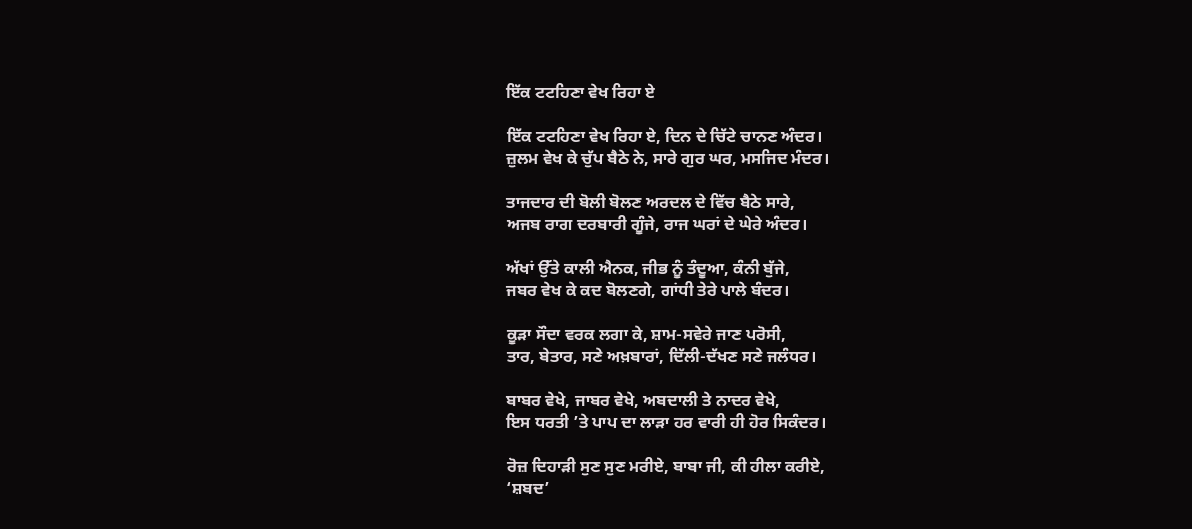ਇੱਕ ਟਟਹਿਣਾ ਵੇਖ ਰਿਹਾ ਏ

ਇੱਕ ਟਟਹਿਣਾ ਵੇਖ ਰਿਹਾ ਏ, ਦਿਨ ਦੇ ਚਿੱਟੇ ਚਾਨਣ ਅੰਦਰ।
ਜ਼ੁਲਮ ਵੇਖ ਕੇ ਚੁੱਪ ਬੈਠੇ ਨੇ, ਸਾਰੇ ਗੁਰ ਘਰ, ਮਸਜਿਦ ਮੰਦਰ।

ਤਾਜਦਾਰ ਦੀ ਬੋਲੀ ਬੋਲਣ ਅਰਦਲ ਦੇ ਵਿੱਚ ਬੈਠੇ ਸਾਰੇ,
ਅਜਬ ਰਾਗ ਦਰਬਾਰੀ ਗੂੰਜੇ, ਰਾਜ ਘਰਾਂ ਦੇ ਘੇਰੇ ਅੰਦਰ।

ਅੱਖਾਂ ਉੱਤੇ ਕਾਲੀ ਐਨਕ, ਜੀਭ ਨੂੰ ਤੰਦੂਆ, ਕੰਨੀ ਬੁੱਜੇ,
ਜਬਰ ਵੇਖ ਕੇ ਕਦ ਬੋਲਣਗੇ, ਗਾਂਧੀ ਤੇਰੇ ਪਾਲੇ ਬੰਦਰ।

ਕੂੜਾ ਸੌਦਾ ਵਰਕ ਲਗਾ ਕੇ, ਸ਼ਾਮ-ਸਵੇਰੇ ਜਾਣ ਪਰੋਸੀ,
ਤਾਰ, ਬੇਤਾਰ, ਸਣੇ ਅਖ਼ਬਾਰਾਂ, ਦਿੱਲੀ-ਦੱਖਣ ਸਣੇ ਜਲੰਧਰ।

ਬਾਬਰ ਵੇਖੇ, ਜਾਬਰ ਵੇਖੇ, ਅਬਦਾਲੀ ਤੇ ਨਾਦਰ ਵੇਖੇ,
ਇਸ ਧਰਤੀ ’ਤੇ ਪਾਪ ਦਾ ਲਾੜਾ ਹਰ ਵਾਰੀ ਹੀ ਹੋਰ ਸਿਕੰਦਰ।

ਰੋਜ਼ ਦਿਹਾੜੀ ਸੁਣ ਸੁਣ ਮਰੀਏ, ਬਾਬਾ ਜੀ, ਕੀ ਹੀਲਾ ਕਰੀਏ,
‘ਸ਼ਬਦ’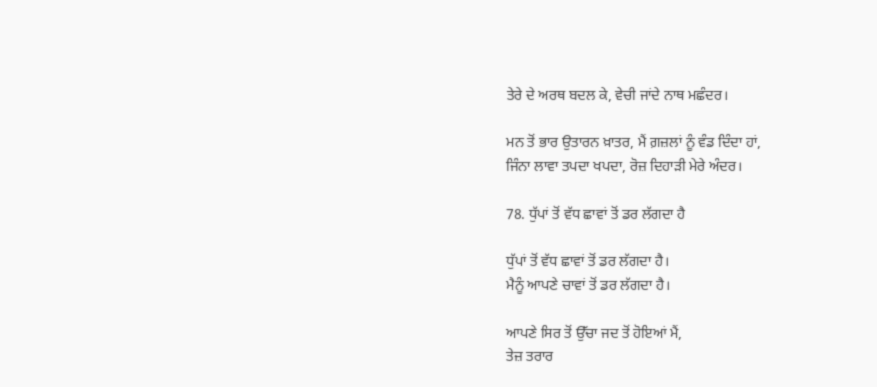ਤੇਰੇ ਦੇ ਅਰਥ ਬਦਲ ਕੇ, ਵੇਚੀ ਜਾਂਦੇ ਨਾਥ ਮਛੰਦਰ।

ਮਨ ਤੋਂ ਭਾਰ ਉਤਾਰਨ ਖ਼ਾਤਰ, ਮੈਂ ਗ਼ਜ਼ਲਾਂ ਨੂੰ ਵੰਡ ਦਿੰਦਾ ਹਾਂ,
ਜਿੰਨਾ ਲਾਵਾ ਤਪਦਾ ਖਪਦਾ, ਰੋਜ਼ ਦਿਹਾੜੀ ਮੇਰੇ ਅੰਦਰ।

78. ਧੁੱਪਾਂ ਤੋਂ ਵੱਧ ਛਾਵਾਂ ਤੋਂ ਡਰ ਲੱਗਦਾ ਹੈ

ਧੁੱਪਾਂ ਤੋਂ ਵੱਧ ਛਾਵਾਂ ਤੋਂ ਡਰ ਲੱਗਦਾ ਹੈ।
ਮੈਨੂੰ ਆਪਣੇ ਚਾਵਾਂ ਤੋਂ ਡਰ ਲੱਗਦਾ ਹੈ।

ਆਪਣੇ ਸਿਰ ਤੋਂ ਉੱਚਾ ਜਦ ਤੋਂ ਹੋਇਆਂ ਮੈਂ,
ਤੇਜ਼ ਤਰਾਰ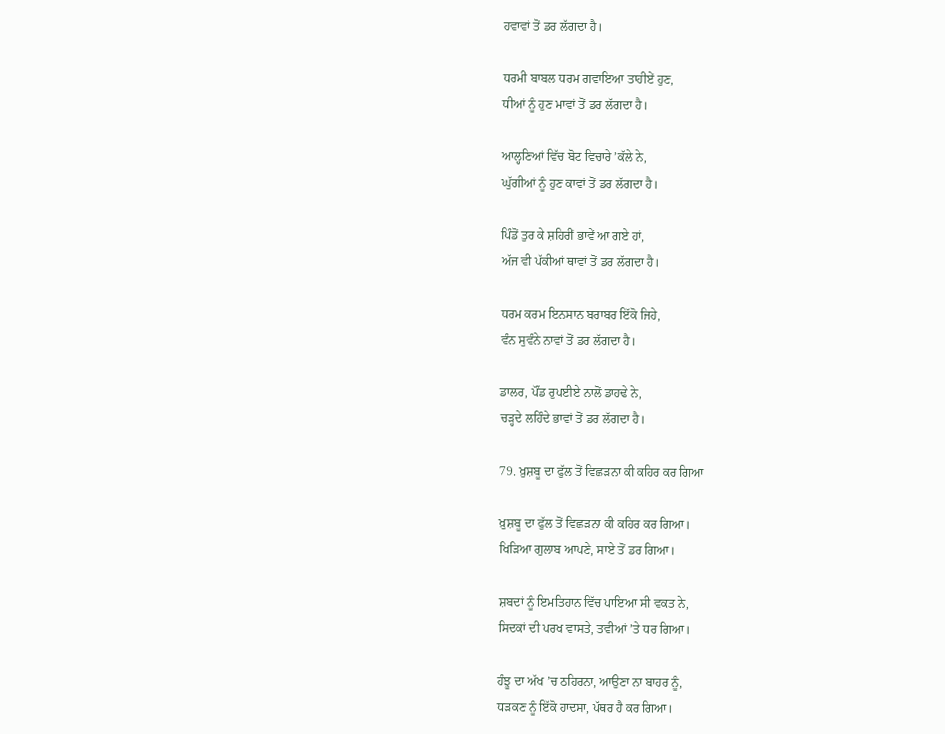ਹਵਾਵਾਂ ਤੋਂ ਡਰ ਲੱਗਦਾ ਹੈ।

ਧਰਮੀ ਬਾਬਲ ਧਰਮ ਗਵਾਇਆ ਤਾਹੀਏਂ ਹੁਣ,
ਧੀਆਂ ਨੂੰ ਹੁਣ ਮਾਵਾਂ ਤੋਂ ਡਰ ਲੱਗਦਾ ਹੈ।

ਆਲ੍ਹਣਿਆਂ ਵਿੱਚ ਬੋਟ ਵਿਚਾਰੇ ’ਕੱਲੇ ਨੇ,
ਘੁੱਗੀਆਂ ਨੂੰ ਹੁਣ ਕਾਵਾਂ ਤੋਂ ਡਰ ਲੱਗਦਾ ਹੈ।

ਪਿੰਡੋਂ ਤੁਰ ਕੇ ਸ਼ਹਿਰੀਂ ਭਾਵੇਂ ਆ ਗਏ ਹਾਂ,
ਅੱਜ ਵੀ ਪੱਕੀਆਂ ਥਾਵਾਂ ਤੋਂ ਡਰ ਲੱਗਦਾ ਹੈ।

ਧਰਮ ਕਰਮ ਇਨਸਾਨ ਬਰਾਬਰ ਇੱਕੋ ਜਿਹੇ,
ਵੰਨ ਸੁਵੰਨੇ ਨਾਵਾਂ ਤੋਂ ਡਰ ਲੱਗਦਾ ਹੈ।

ਡਾਲਰ, ਪੌਂਡ ਰੁਪਈਏ ਨਾਲੋਂ ਡਾਹਢੇ ਨੇ,
ਚੜ੍ਹਦੇ ਲਹਿੰਦੇ ਭਾਵਾਂ ਤੋਂ ਡਰ ਲੱਗਦਾ ਹੈ।

79. ਖ਼ੁਸ਼ਬੂ ਦਾ ਫੁੱਲ ਤੋਂ ਵਿਛੜਨਾ ਕੀ ਕਹਿਰ ਕਰ ਗਿਆ

ਖ਼ੁਸ਼ਬੂ ਦਾ ਫੁੱਲ ਤੋਂ ਵਿਛੜਨਾ ਕੀ ਕਹਿਰ ਕਰ ਗਿਆ।
ਖਿੜਿਆ ਗੁਲਾਬ ਆਪਣੇ, ਸਾਏ ਤੋਂ ਡਰ ਗਿਆ।

ਸ਼ਬਦਾਂ ਨੂੰ ਇਮਤਿਹਾਨ ਵਿੱਚ ਪਾਇਆ ਸੀ ਵਕਤ ਨੇ,
ਸਿਦਕਾਂ ਦੀ ਪਰਖ ਵਾਸਤੇ, ਤਵੀਆਂ ’ਤੇ ਧਰ ਗਿਆ।

ਹੰਝੂ ਦਾ ਅੱਖ ’ਚ ਠਹਿਰਨਾ, ਆਉਣਾ ਨਾ ਬਾਹਰ ਨੂੰ,
ਧੜਕਣ ਨੂੰ ਇੱਕੋ ਹਾਦਸਾ, ਪੱਥਰ ਹੈ ਕਰ ਗਿਆ।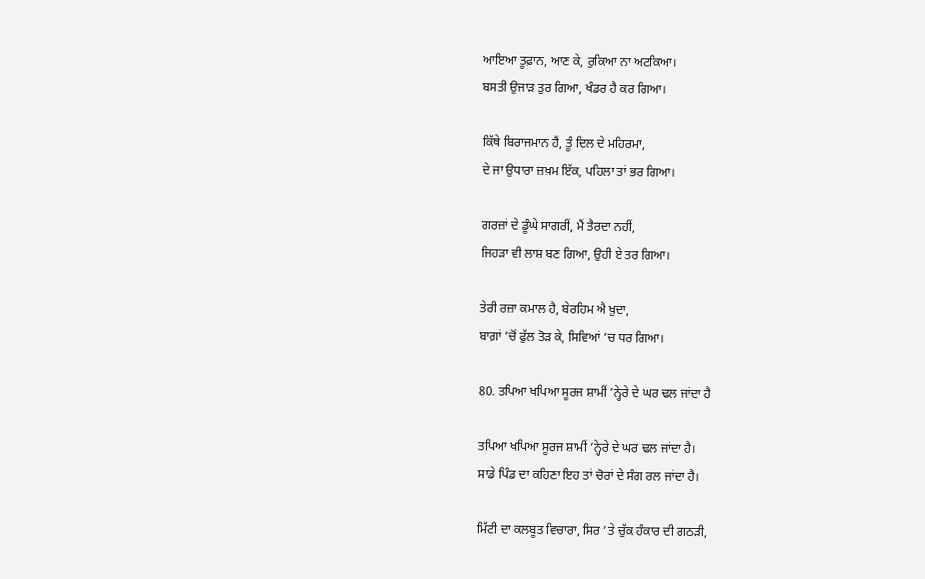ਆਇਆ ਤੂਫ਼ਾਨ, ਆਣ ਕੇ, ਰੁਕਿਆ ਨਾ ਅਟਕਿਆ।
ਬਸਤੀ ਉਜਾੜ ਤੁਰ ਗਿਆ, ਖੰਡਰ ਹੈ ਕਰ ਗਿਆ।

ਕਿੱਥੇ ਬਿਰਾਜਮਾਨ ਹੈਂ, ਤੂੰ ਦਿਲ ਦੇ ਮਹਿਰਮਾ,
ਦੇ ਜਾ ਉਧਾਰਾ ਜ਼ਖ਼ਮ ਇੱਕ, ਪਹਿਲਾ ਤਾਂ ਭਰ ਗਿਆ।

ਗਰਜ਼ਾਂ ਦੇ ਡੂੰਘੇ ਸਾਗਰੀਂ, ਮੈਂ ਤੈਰਦਾ ਨਹੀਂ,
ਜਿਹੜਾ ਵੀ ਲਾਸ਼ ਬਣ ਗਿਆ, ਉਹੀ ਏ ਤਰ ਗਿਆ।

ਤੇਰੀ ਰਜ਼ਾ ਕਮਾਲ ਹੈ, ਬੇਰਹਿਮ ਐ ਖ਼ੁਦਾ,
ਬਾਗ਼ਾਂ ’ਚੋਂ ਫੁੱਲ ਤੋੜ ਕੇ, ਸਿਵਿਆਂ ’ਚ ਧਰ ਗਿਆ।

80. ਤਪਿਆ ਖਪਿਆ ਸੂਰਜ ਸ਼ਾਮੀਂ ’ਨ੍ਹੇਰੇ ਦੇ ਘਰ ਢਲ ਜਾਂਦਾ ਹੈ

ਤਪਿਆ ਖਪਿਆ ਸੂਰਜ ਸ਼ਾਮੀਂ ’ਨ੍ਹੇਰੇ ਦੇ ਘਰ ਢਲ ਜਾਂਦਾ ਹੈ।
ਸਾਡੇ ਪਿੰਡ ਦਾ ਕਹਿਣਾ ਇਹ ਤਾਂ ਚੋਰਾਂ ਦੇ ਸੰਗ ਰਲ ਜਾਂਦਾ ਹੈ।

ਮਿੱਟੀ ਦਾ ਕਲਬੂਤ ਵਿਚਾਰਾ, ਸਿਰ ’ਤੇ ਚੁੱਕ ਹੰਕਾਰ ਦੀ ਗਠੜੀ,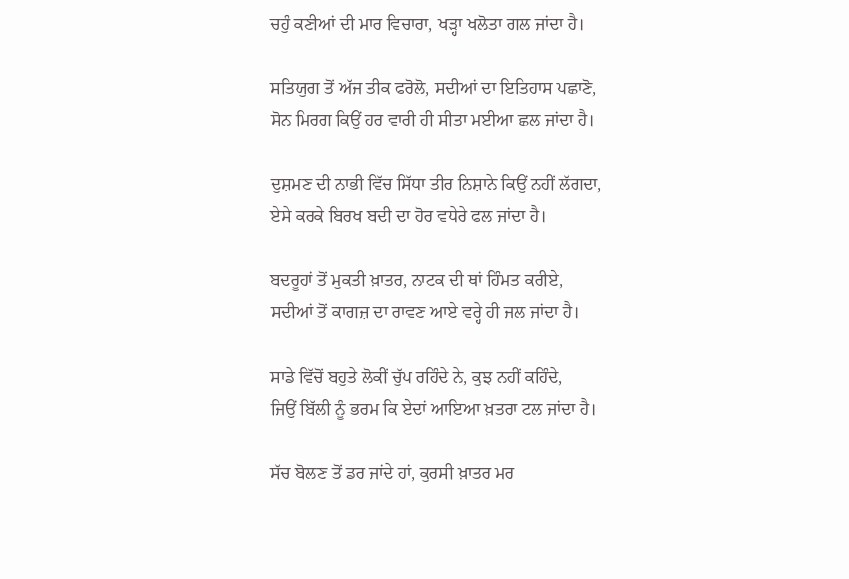ਚਹੁੰ ਕਣੀਆਂ ਦੀ ਮਾਰ ਵਿਚਾਰਾ, ਖੜ੍ਹਾ ਖਲੋਤਾ ਗਲ ਜਾਂਦਾ ਹੈ।

ਸਤਿਯੁਗ ਤੋਂ ਅੱਜ ਤੀਕ ਫਰੋਲੋ, ਸਦੀਆਂ ਦਾ ਇਤਿਹਾਸ ਪਛਾਣੋ,
ਸੋਨ ਮਿਰਗ ਕਿਉਂ ਹਰ ਵਾਰੀ ਹੀ ਸੀਤਾ ਮਈਆ ਛਲ ਜਾਂਦਾ ਹੈ।

ਦੁਸ਼ਮਣ ਦੀ ਨਾਭੀ ਵਿੱਚ ਸਿੱਧਾ ਤੀਰ ਨਿਸ਼ਾਨੇ ਕਿਉਂ ਨਹੀਂ ਲੱਗਦਾ,
ਏਸੇ ਕਰਕੇ ਬਿਰਖ ਬਦੀ ਦਾ ਹੋਰ ਵਧੇਰੇ ਫਲ ਜਾਂਦਾ ਹੈ।

ਬਦਰੂਹਾਂ ਤੋਂ ਮੁਕਤੀ ਖ਼ਾਤਰ, ਨਾਟਕ ਦੀ ਥਾਂ ਹਿੰਮਤ ਕਰੀਏ,
ਸਦੀਆਂ ਤੋਂ ਕਾਗਜ਼ ਦਾ ਰਾਵਣ ਆਏ ਵਰ੍ਹੇ ਹੀ ਜਲ ਜਾਂਦਾ ਹੈ।

ਸਾਡੇ ਵਿੱਚੋਂ ਬਹੁਤੇ ਲੋਕੀਂ ਚੁੱਪ ਰਹਿੰਦੇ ਨੇ, ਕੁਝ ਨਹੀਂ ਕਹਿੰਦੇ,
ਜਿਉਂ ਬਿੱਲੀ ਨੂੰ ਭਰਮ ਕਿ ਏਦਾਂ ਆਇਆ ਖ਼ਤਰਾ ਟਲ ਜਾਂਦਾ ਹੈ।

ਸੱਚ ਬੋਲਣ ਤੋਂ ਡਰ ਜਾਂਦੇ ਹਾਂ, ਕੁਰਸੀ ਖ਼ਾਤਰ ਮਰ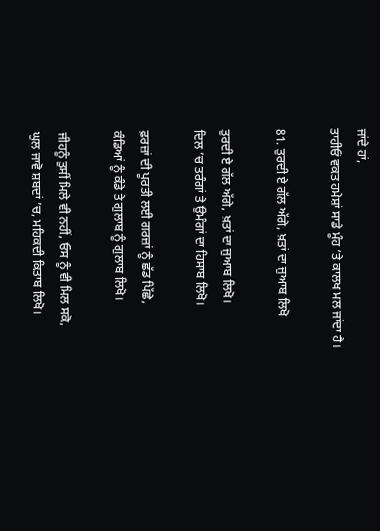ਜਾਂਦੇ ਹਾਂ,
ਤਾਹੀਓਂ ਵਕਤ ਹਮੇਸ਼ਾਂ ਸਾਡੇ ਮੂੰਹ ’ਤੇ ਕਾਲਖ ਮਲ ਜਾਂਦਾ ਹੈ।

81. ਤੁਰਦੀ ਏ ਗੱਲ ਅੱਗੇ, ਖ਼ਤਾਂ ਦਾ ਜੁਆਬ ਲਿਖੋ

ਤੁਰਦੀ ਏ ਗੱਲ ਅੱਗੇ, ਖ਼ਤਾਂ ਦਾ ਜੁਆਬ ਲਿਖੋ।
ਦਿਲ ’ਚ ਤਰੰਗਾਂ ਤੇ ਉਮੰਗਾਂ ਦਾ ਹਿਸਾਬ ਲਿਖੋ।

ਫ਼ਰਜ਼ਾਂ ਦੀ ਪੂਰਤੀ ਲਈ ਗਰਜ਼ਾਂ ਨੂੰ ਛੱਡ ਪਿੱਛੇ,
ਕੰਡਿਆਂ ਨੂੰ ਕੰਡੇ ਤੇ ਗੁਲਾਬ ਨੂੰ ਗੁਲਾਬ ਲਿਖੋ।

ਜੀਹਨੂੰ ਤੁਸੀਂ ਮਿਲੇ ਵੀ ਨਹੀਂ, ਓਸ ਨੂੰ ਵੀ ਮਿਲ ਸਕੋ,
ਘੁਲ ਜਾਵੋ ਸ਼ਬਦਾਂ ’ਚ, ਮਹਿਕਦੀ ਕਿਤਾਬ ਲਿਖੋ।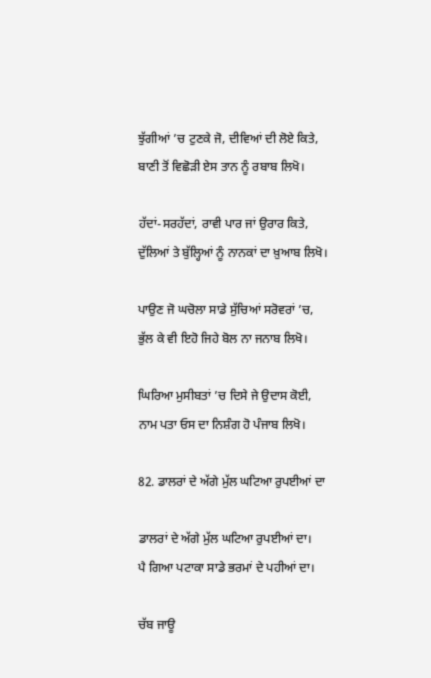ਝੁੱਗੀਆਂ ’ਚ ਟੁਣਕੇ ਜੋ, ਦੀਵਿਆਂ ਦੀ ਲੋਏ ਕਿਤੇ,
ਬਾਣੀ ਤੋਂ ਵਿਛੋੜੀ ਏਸ ਤਾਨ ਨੂੰ ਰਬਾਬ ਲਿਖੋ।

ਹੱਦਾਂ-ਸਰਹੱਦਾਂ, ਰਾਵੀ ਪਾਰ ਜਾਂ ਉਰਾਰ ਕਿਤੇ,
ਦੁੱਲਿਆਂ ਤੇ ਬੁੱਲ੍ਹਿਆਂ ਨੂੰ ਨਾਨਕਾਂ ਦਾ ਖ਼ੁਆਬ ਲਿਖੋ।

ਪਾਉਣ ਜੋ ਘਚੋਲਾ ਸਾਡੇ ਸੁੱਚਿਆਂ ਸਰੋਵਰਾਂ ’ਚ,
ਭੁੱਲ ਕੇ ਵੀ ਇਹੋ ਜਿਹੇ ਬੋਲ ਨਾ ਜਨਾਬ ਲਿਖੋ।

ਘਿਰਿਆ ਮੁਸੀਬਤਾਂ ’ਚ ਦਿਸੇ ਜੇ ਉਦਾਸ ਕੋਈ,
ਨਾਮ ਪਤਾ ਓਸ ਦਾ ਨਿਸ਼ੰਗ ਹੋ ਪੰਜਾਬ ਲਿਖੋ।

82. ਡਾਲਰਾਂ ਦੇ ਅੱਗੇ ਮੁੱਲ ਘਟਿਆ ਰੁਪਈਆਂ ਦਾ

ਡਾਲਰਾਂ ਦੇ ਅੱਗੇ ਮੁੱਲ ਘਟਿਆ ਰੁਪਈਆਂ ਦਾ।
ਪੈ ਗਿਆ ਪਟਾਕਾ ਸਾਡੇ ਭਰਮਾਂ ਦੇ ਪਹੀਆਂ ਦਾ।

ਚੱਬ ਜਾਊ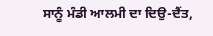ਸਾਨੂੰ ਮੰਡੀ ਆਲਮੀ ਦਾ ਦਿਉ-ਦੈਂਤ,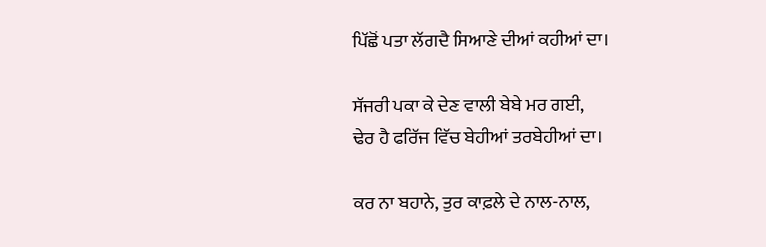ਪਿੱਛੋਂ ਪਤਾ ਲੱਗਦੈ ਸਿਆਣੇ ਦੀਆਂ ਕਹੀਆਂ ਦਾ।

ਸੱਜਰੀ ਪਕਾ ਕੇ ਦੇਣ ਵਾਲੀ ਬੇਬੇ ਮਰ ਗਈ,
ਢੇਰ ਹੈ ਫਰਿੱਜ ਵਿੱਚ ਬੇਹੀਆਂ ਤਰਬੇਹੀਆਂ ਦਾ।

ਕਰ ਨਾ ਬਹਾਨੇ, ਤੁਰ ਕਾਫ਼ਲੇ ਦੇ ਨਾਲ-ਨਾਲ,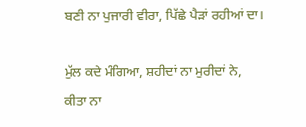ਬਣੀ ਨਾ ਪੁਜਾਰੀ ਵੀਰਾ, ਪਿੱਛੇ ਪੈੜਾਂ ਰਹੀਆਂ ਦਾ।

ਮੁੱਲ ਕਦੇ ਮੰਗਿਆ, ਸ਼ਹੀਦਾਂ ਨਾ ਮੁਰੀਦਾਂ ਨੇ,
ਕੀਤਾ ਨਾ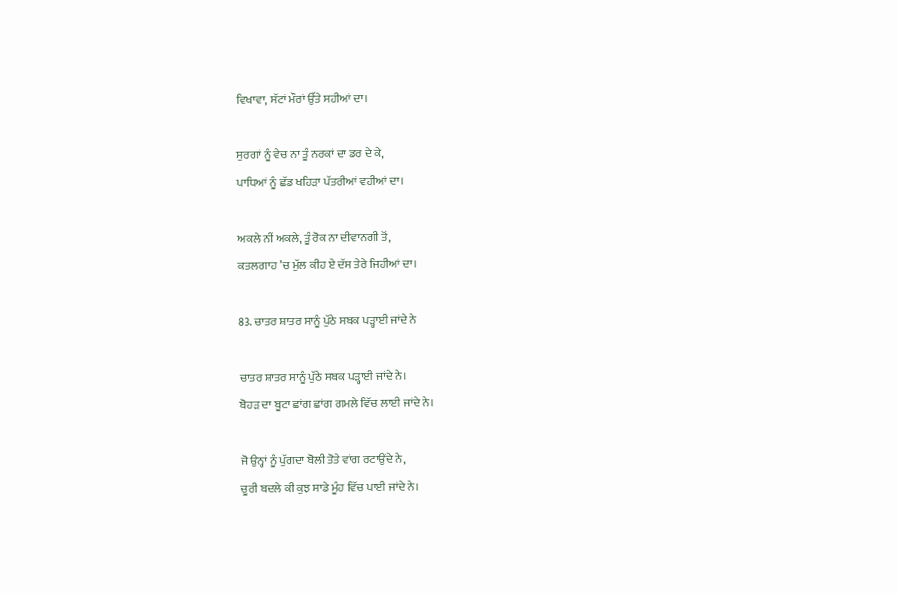ਵਿਖਾਵਾ, ਸੱਟਾਂ ਮੌਰਾਂ ਉੱਤੇ ਸਹੀਆਂ ਦਾ।

ਸੁਰਗਾਂ ਨੂੰ ਵੇਚ ਨਾ ਤੂੰ ਨਰਕਾਂ ਦਾ ਡਰ ਦੇ ਕੇ,
ਪਾਧਿਆਂ ਨੂੰ ਛੱਡ ਖਹਿੜਾ ਪੱਤਰੀਆਂ ਵਹੀਆਂ ਦਾ।

ਅਕਲੇ ਨੀਂ ਅਕਲੇ, ਤੂੰ ਰੋਕ ਨਾ ਦੀਵਾਨਗੀ ਤੋਂ,
ਕਤਲਗਾਹ ’ਚ ਮੁੱਲ ਕੀਹ ਏ ਦੱਸ ਤੇਰੇ ਜਿਹੀਆਂ ਦਾ।

83. ਚਾਤਰ ਸ਼ਾਤਰ ਸਾਨੂੰ ਪੁੱਠੇ ਸਬਕ ਪੜ੍ਹਾਈ ਜਾਂਦੇ ਨੇ

ਚਾਤਰ ਸ਼ਾਤਰ ਸਾਨੂੰ ਪੁੱਠੇ ਸਬਕ ਪੜ੍ਹਾਈ ਜਾਂਦੇ ਨੇ।
ਬੋਹੜ ਦਾ ਬੂਟਾ ਛਾਂਗ ਛਾਂਗ ਗਮਲੇ ਵਿੱਚ ਲਾਈ ਜਾਂਦੇ ਨੇ।

ਜੋ ਉਨ੍ਹਾਂ ਨੂੰ ਪੁੱਗਦਾ ਬੋਲੀ ਤੋਤੇ ਵਾਂਗ ਰਟਾਉਂਦੇ ਨੇ,
ਚੂਰੀ ਬਦਲੇ ਕੀ ਕੁਝ ਸਾਡੇ ਮੂੰਹ ਵਿੱਚ ਪਾਈ ਜਾਂਦੇ ਨੇ।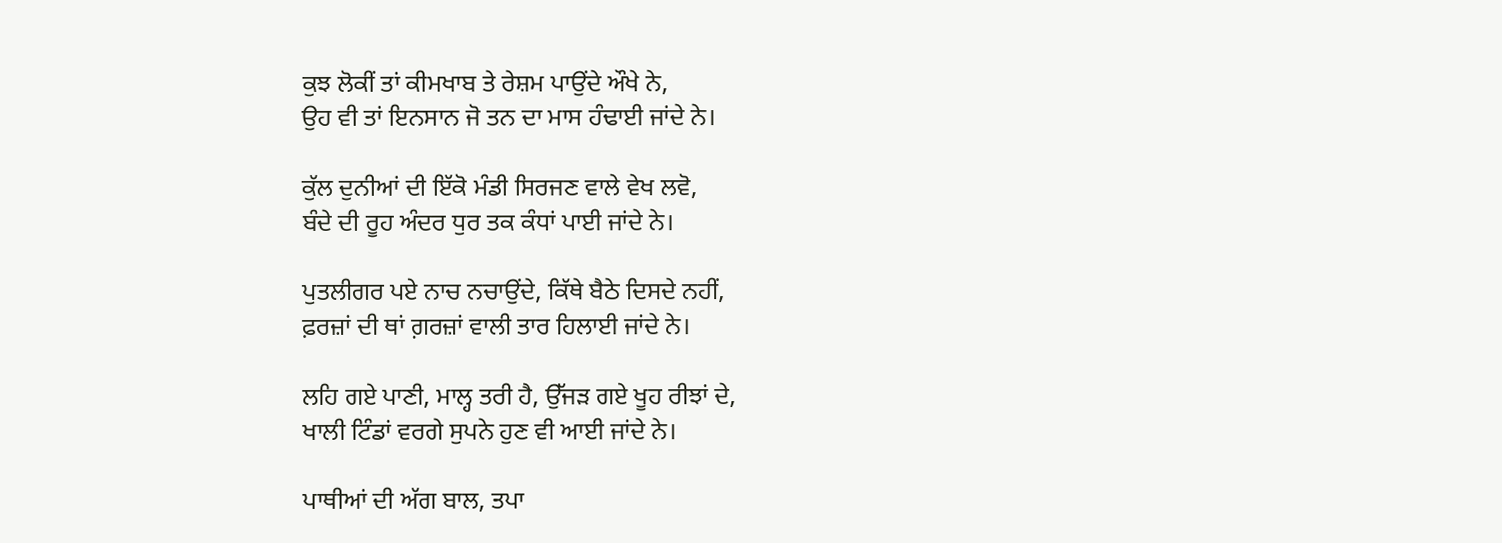ਕੁਝ ਲੋਕੀਂ ਤਾਂ ਕੀਮਖਾਬ ਤੇ ਰੇਸ਼ਮ ਪਾਉਂਦੇ ਔਖੇ ਨੇ,
ਉਹ ਵੀ ਤਾਂ ਇਨਸਾਨ ਜੋ ਤਨ ਦਾ ਮਾਸ ਹੰਢਾਈ ਜਾਂਦੇ ਨੇ।

ਕੁੱਲ ਦੁਨੀਆਂ ਦੀ ਇੱਕੋ ਮੰਡੀ ਸਿਰਜਣ ਵਾਲੇ ਵੇਖ ਲਵੋ,
ਬੰਦੇ ਦੀ ਰੂਹ ਅੰਦਰ ਧੁਰ ਤਕ ਕੰਧਾਂ ਪਾਈ ਜਾਂਦੇ ਨੇ।

ਪੁਤਲੀਗਰ ਪਏ ਨਾਚ ਨਚਾਉਂਦੇ, ਕਿੱਥੇ ਬੈਠੇ ਦਿਸਦੇ ਨਹੀਂ,
ਫ਼ਰਜ਼ਾਂ ਦੀ ਥਾਂ ਗ਼ਰਜ਼ਾਂ ਵਾਲੀ ਤਾਰ ਹਿਲਾਈ ਜਾਂਦੇ ਨੇ।

ਲਹਿ ਗਏ ਪਾਣੀ, ਮਾਲ੍ਹ ਤਰੀ ਹੈ, ਉੱਜੜ ਗਏ ਖੂਹ ਰੀਝਾਂ ਦੇ,
ਖਾਲੀ ਟਿੰਡਾਂ ਵਰਗੇ ਸੁਪਨੇ ਹੁਣ ਵੀ ਆਈ ਜਾਂਦੇ ਨੇ।

ਪਾਥੀਆਂ ਦੀ ਅੱਗ ਬਾਲ, ਤਪਾ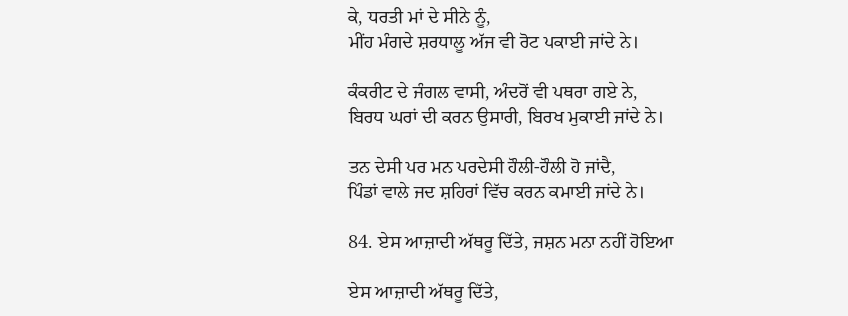ਕੇ, ਧਰਤੀ ਮਾਂ ਦੇ ਸੀਨੇ ਨੂੰ,
ਮੀਂਹ ਮੰਗਦੇ ਸ਼ਰਧਾਲੂ ਅੱਜ ਵੀ ਰੋਟ ਪਕਾਈ ਜਾਂਦੇ ਨੇ।

ਕੰਕਰੀਟ ਦੇ ਜੰਗਲ ਵਾਸੀ, ਅੰਦਰੋਂ ਵੀ ਪਥਰਾ ਗਏ ਨੇ,
ਬਿਰਧ ਘਰਾਂ ਦੀ ਕਰਨ ਉਸਾਰੀ, ਬਿਰਖ ਮੁਕਾਈ ਜਾਂਦੇ ਨੇ।

ਤਨ ਦੇਸੀ ਪਰ ਮਨ ਪਰਦੇਸੀ ਹੌਲੀ-ਹੌਲੀ ਹੋ ਜਾਂਦੈ,
ਪਿੰਡਾਂ ਵਾਲੇ ਜਦ ਸ਼ਹਿਰਾਂ ਵਿੱਚ ਕਰਨ ਕਮਾਈ ਜਾਂਦੇ ਨੇ।

84. ਏਸ ਆਜ਼ਾਦੀ ਅੱਥਰੂ ਦਿੱਤੇ, ਜਸ਼ਨ ਮਨਾ ਨਹੀਂ ਹੋਇਆ

ਏਸ ਆਜ਼ਾਦੀ ਅੱਥਰੂ ਦਿੱਤੇ,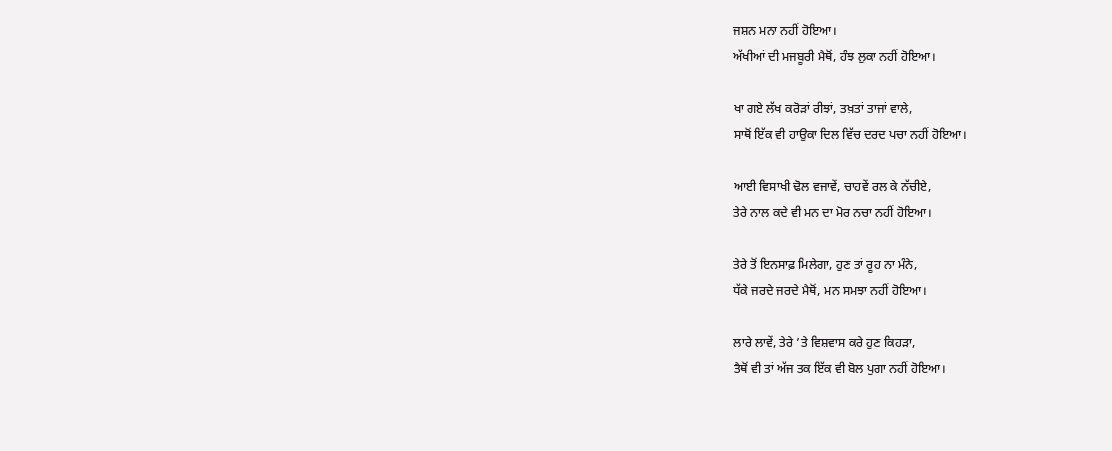ਜਸ਼ਨ ਮਨਾ ਨਹੀਂ ਹੋਇਆ।
ਅੱਖੀਆਂ ਦੀ ਮਜਬੂਰੀ ਮੈਥੋਂ, ਹੰਝ ਲੁਕਾ ਨਹੀਂ ਹੋਇਆ।

ਖਾ ਗਏ ਲੱਖ ਕਰੋੜਾਂ ਰੀਝਾਂ, ਤਖ਼ਤਾਂ ਤਾਜਾਂ ਵਾਲੇ,
ਸਾਥੋਂ ਇੱਕ ਵੀ ਹਾਉਕਾ ਦਿਲ ਵਿੱਚ ਦਰਦ ਪਚਾ ਨਹੀਂ ਹੋਇਆ।

ਆਈ ਵਿਸਾਖੀ ਢੋਲ ਵਜਾਵੇਂ, ਚਾਹਵੇਂ ਰਲ ਕੇ ਨੱਚੀਏ,
ਤੇਰੇ ਨਾਲ ਕਦੇ ਵੀ ਮਨ ਦਾ ਮੋਰ ਨਚਾ ਨਹੀਂ ਹੋਇਆ।

ਤੇਰੇ ਤੋਂ ਇਨਸਾਫ਼ ਮਿਲੇਗਾ, ਹੁਣ ਤਾਂ ਰੂਹ ਨਾ ਮੰਨੇ,
ਧੱਕੇ ਜਰਦੇ ਜਰਦੇ ਮੈਥੋਂ, ਮਨ ਸਮਝਾ ਨਹੀਂ ਹੋਇਆ।

ਲਾਰੇ ਲਾਵੇਂ, ਤੇਰੇ ’ਤੇ ਵਿਸ਼ਵਾਸ ਕਰੇ ਹੁਣ ਕਿਹੜਾ,
ਤੈਥੋਂ ਵੀ ਤਾਂ ਅੱਜ ਤਕ ਇੱਕ ਵੀ ਬੋਲ ਪੁਗਾ ਨਹੀਂ ਹੋਇਆ।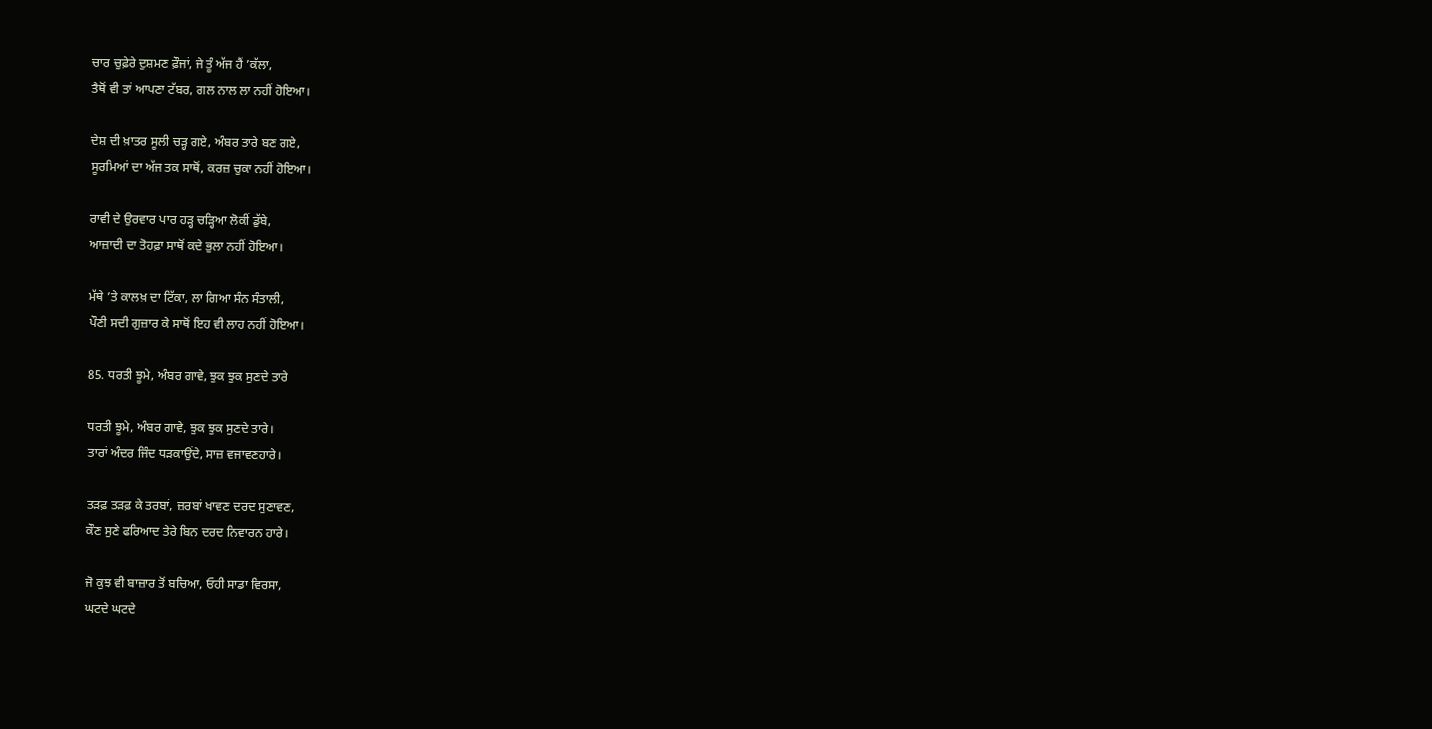ਚਾਰ ਚੁਫ਼ੇਰੇ ਦੁਸ਼ਮਣ ਫ਼ੌਜਾਂ, ਜੇ ਤੂੰ ਅੱਜ ਹੈਂ ’ਕੱਲਾ,
ਤੈਥੋਂ ਵੀ ਤਾਂ ਆਪਣਾ ਟੱਬਰ, ਗਲ ਨਾਲ ਲਾ ਨਹੀਂ ਹੋਇਆ।

ਦੇਸ਼ ਦੀ ਖ਼ਾਤਰ ਸੂਲੀ ਚੜ੍ਹ ਗਏ, ਅੰਬਰ ਤਾਰੇ ਬਣ ਗਏ,
ਸੂਰਮਿਆਂ ਦਾ ਅੱਜ ਤਕ ਸਾਥੋਂ, ਕਰਜ਼ ਚੁਕਾ ਨਹੀਂ ਹੋਇਆ।

ਰਾਵੀ ਦੇ ਉਰਵਾਰ ਪਾਰ ਹੜ੍ਹ ਚੜ੍ਹਿਆ ਲੋਕੀਂ ਡੁੱਬੇ,
ਆਜ਼ਾਦੀ ਦਾ ਤੋਹਫ਼ਾ ਸਾਥੋਂ ਕਦੇ ਭੁਲਾ ਨਹੀਂ ਹੋਇਆ।

ਮੱਥੇ ’ਤੇ ਕਾਲਖ਼ ਦਾ ਟਿੱਕਾ, ਲਾ ਗਿਆ ਸੰਨ ਸੰਤਾਲੀ,
ਪੌਣੀ ਸਦੀ ਗੁਜ਼ਾਰ ਕੇ ਸਾਥੋਂ ਇਹ ਵੀ ਲਾਹ ਨਹੀਂ ਹੋਇਆ।

85. ਧਰਤੀ ਝੂਮੇ, ਅੰਬਰ ਗਾਵੇ, ਝੁਕ ਝੁਕ ਸੁਣਦੇ ਤਾਰੇ

ਧਰਤੀ ਝੂਮੇ, ਅੰਬਰ ਗਾਵੇ, ਝੁਕ ਝੁਕ ਸੁਣਦੇ ਤਾਰੇ।
ਤਾਰਾਂ ਅੰਦਰ ਜਿੰਦ ਧੜਕਾਉਂਦੇ, ਸਾਜ਼ ਵਜਾਵਣਹਾਰੇ।

ਤੜਫ਼ ਤੜਫ਼ ਕੇ ਤਰਬਾਂ, ਜ਼ਰਬਾਂ ਖਾਵਣ ਦਰਦ ਸੁਣਾਵਣ,
ਕੌਣ ਸੁਣੇ ਫਰਿਆਦ ਤੇਰੇ ਬਿਨ ਦਰਦ ਨਿਵਾਰਨ ਹਾਰੇ।

ਜੋ ਕੁਝ ਵੀ ਬਾਜ਼ਾਰ ਤੋਂ ਬਚਿਆ, ਓਹੀ ਸਾਡਾ ਵਿਰਸਾ,
ਘਟਦੇ ਘਟਦੇ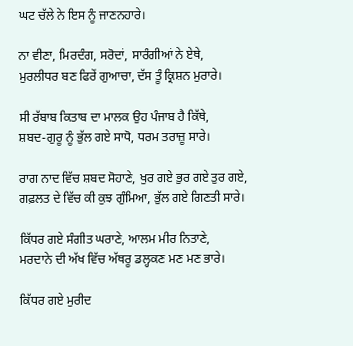ਘਟ ਚੱਲੇ ਨੇ ਇਸ ਨੂੰ ਜਾਣਨਹਾਰੇ।

ਨਾ ਵੀਣਾ, ਮਿਰਦੰਗ, ਸਰੋਦਾਂ, ਸਾਰੰਗੀਆਂ ਨੇ ਏਥੇ,
ਮੁਰਲੀਧਰ ਬਣ ਫਿਰੇਂ ਗੁਆਚਾ, ਦੱਸ ਤੂੰ ਕ੍ਰਿਸ਼ਨ ਮੁਰਾਰੇ।

ਸੀ ਰੱਬਾਬ ਕਿਤਾਬ ਦਾ ਮਾਲਕ ਉਹ ਪੰਜਾਬ ਹੈ ਕਿੱਥੇ,
ਸ਼ਬਦ-ਗੁਰੂ ਨੂੰ ਭੁੱਲ ਗਏ ਸਾਧੋ, ਧਰਮ ਤਰਾਜ਼ੂ ਸਾਰੇ।

ਰਾਗ ਨਾਦ ਵਿੱਚ ਸ਼ਬਦ ਸੋਹਾਣੇ, ਖੁਰ ਗਏ ਭੁਰ ਗਏ ਤੁਰ ਗਏ,
ਗਫ਼ਲਤ ਦੇ ਵਿੱਚ ਕੀ ਕੁਝ ਗੁੰਮਿਆ, ਭੁੱਲ ਗਏ ਗਿਣਤੀ ਸਾਰੇ।

ਕਿੱਧਰ ਗਏ ਸੰਗੀਤ ਘਰਾਣੇ, ਆਲਮ ਮੀਰ ਨਿਤਾਣੇ,
ਮਰਦਾਨੇ ਦੀ ਅੱਖ ਵਿੱਚ ਅੱਥਰੂ ਡਲ੍ਹਕਣ ਮਣ ਮਣ ਭਾਰੇ।

ਕਿੱਧਰ ਗਏ ਮੁਰੀਦ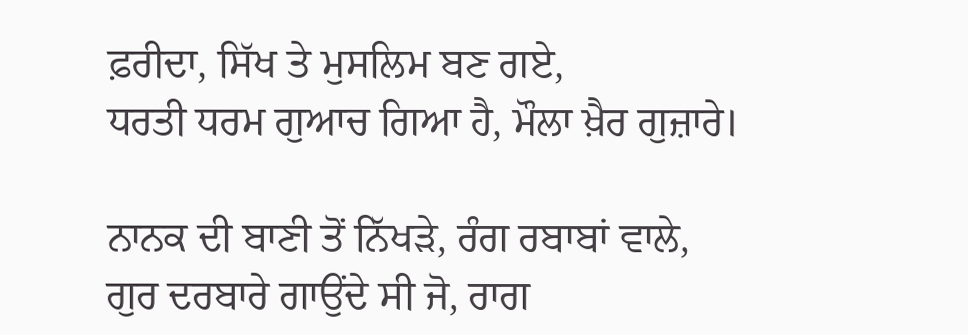ਫ਼ਰੀਦਾ, ਸਿੱਖ ਤੇ ਮੁਸਲਿਮ ਬਣ ਗਏ,
ਧਰਤੀ ਧਰਮ ਗੁਆਚ ਗਿਆ ਹੈ, ਮੌਲਾ ਖ਼ੈਰ ਗੁਜ਼ਾਰੇ।

ਨਾਨਕ ਦੀ ਬਾਣੀ ਤੋਂ ਨਿੱਖੜੇ, ਰੰਗ ਰਬਾਬਾਂ ਵਾਲੇ,
ਗੁਰ ਦਰਬਾਰੇ ਗਾਉਂਦੇ ਸੀ ਜੋ, ਰਾਗ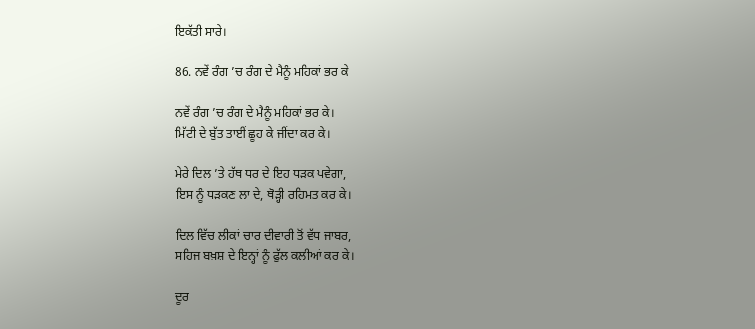ਇਕੱਤੀ ਸਾਰੇ।

86. ਨਵੇਂ ਰੰਗ ’ਚ ਰੰਗ ਦੇ ਮੈਨੂੰ ਮਹਿਕਾਂ ਭਰ ਕੇ

ਨਵੇਂ ਰੰਗ ’ਚ ਰੰਗ ਦੇ ਮੈਨੂੰ ਮਹਿਕਾਂ ਭਰ ਕੇ।
ਮਿੱਟੀ ਦੇ ਬੁੱਤ ਤਾਈਂ ਛੂਹ ਕੇ ਜੀਂਦਾ ਕਰ ਕੇ।

ਮੇਰੇ ਦਿਲ ’ਤੇ ਹੱਥ ਧਰ ਦੇ ਇਹ ਧੜਕ ਪਵੇਗਾ,
ਇਸ ਨੂੰ ਧੜਕਣ ਲਾ ਦੇ, ਥੋੜ੍ਹੀ ਰਹਿਮਤ ਕਰ ਕੇ।

ਦਿਲ ਵਿੱਚ ਲੀਕਾਂ ਚਾਰ ਦੀਵਾਰੀ ਤੋਂ ਵੱਧ ਜਾਬਰ,
ਸਹਿਜ ਬਖ਼ਸ਼ ਦੇ ਇਨ੍ਹਾਂ ਨੂੰ ਫੁੱਲ ਕਲੀਆਂ ਕਰ ਕੇ।

ਦੂਰ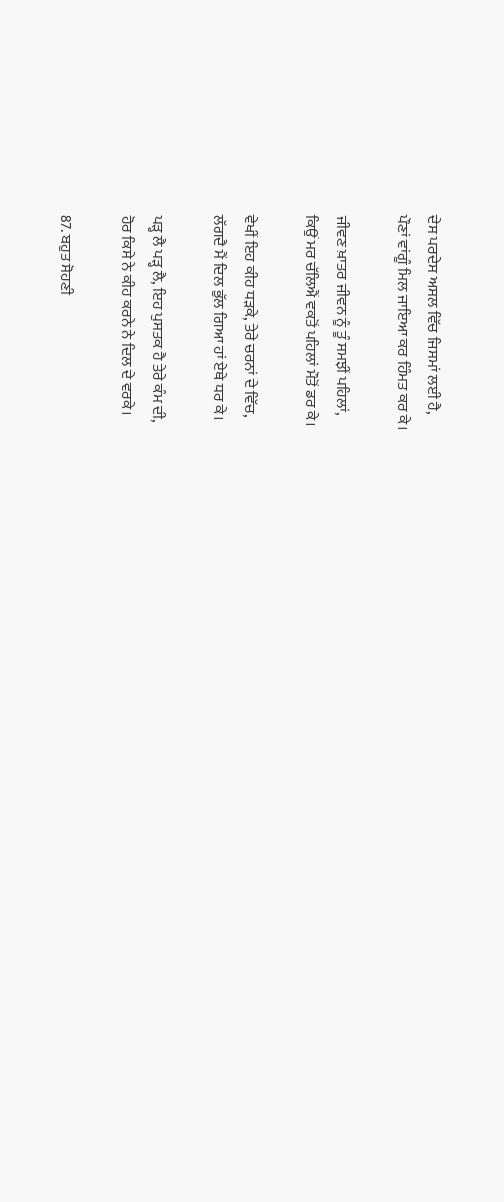ਦੇਸ ਪਰਦੇਸ ਅਸਲ ਵਿੱਚ ਜਿਸਮਾਂ ਲਈ ਹੈ,
ਪੌਣਾਂ ਵਾਂਗੂੰ ਮਿਲ ਜਾਇਆ ਕਰ ਹਿੰਮਤ ਕਰ ਕੇ।

ਜੀਵਣ ਖ਼ਾਤਰ ਜੀਵਨ ਨੂੰ ਤੂੰ ਸਮਝੀਂ ਪਹਿਲਾਂ,
ਕਿਉਂ ਮਰ ਚੱਲਿਐਂ ਵਕਤੋਂ ਪਹਿਲਾਂ ਮੌਤੋਂ ਡਰ ਕੇ।

ਵੇਖੀਂ ਇਹ ਕੀਹ ਧੜਕੇ, ਤੇਰੇ ਚਰਨਾਂ ਦੇ ਵਿੱਚ,
ਲੱਗਦੈ ਮੈਂ ਦਿਲ ਭੁੱਲ ਗਿਆ ਹਾਂ ਏਥੇ ਧਰ ਕੇ।

ਪੜ੍ਹ ਲੈ ਪੜ੍ਹ ਲੈ, ਇਹ ਪੁਸਤਕ ਹੈ ਤੇਰੇ ਕੰਮ ਦੀ,
ਹੋਰ ਕਿਸੇ ਨੇ ਕੀਹ ਕਰਨੇ ਨੇ ਦਿਲ ਦੇ ਵਰਕੇ।

87. ਬਹੁਤ ਸੋਹਣੀ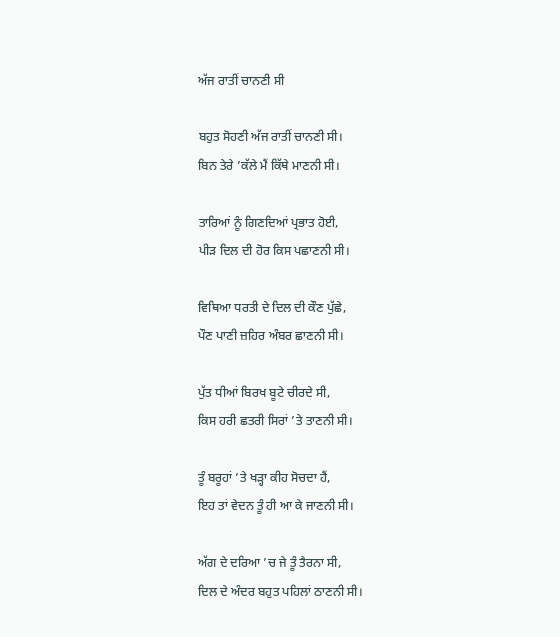ਅੱਜ ਰਾਤੀਂ ਚਾਨਣੀ ਸੀ

ਬਹੁਤ ਸੋਹਣੀ ਅੱਜ ਰਾਤੀਂ ਚਾਨਣੀ ਸੀ।
ਬਿਨ ਤੇਰੇ ’ਕੱਲੇ ਮੈਂ ਕਿੱਥੇ ਮਾਣਨੀ ਸੀ।

ਤਾਰਿਆਂ ਨੂੰ ਗਿਣਦਿਆਂ ਪ੍ਰਭਾਤ ਹੋਈ,
ਪੀਡ਼ ਦਿਲ ਦੀ ਹੋਰ ਕਿਸ ਪਛਾਣਨੀ ਸੀ।

ਵਿਥਿਆ ਧਰਤੀ ਦੇ ਦਿਲ ਦੀ ਕੌਣ ਪੁੱਛੇ,
ਪੌਣ ਪਾਣੀ ਜ਼ਹਿਰ ਅੰਬਰ ਛਾਣਨੀ ਸੀ।

ਪੁੱਤ ਧੀਆਂ ਬਿਰਖ ਬੂਟੇ ਚੀਰਦੇ ਸੀ,
ਕਿਸ ਹਰੀ ਛਤਰੀ ਸਿਰਾਂ ’ਤੇ ਤਾਣਨੀ ਸੀ।

ਤੂੰ ਬਰੂਹਾਂ ’ਤੇ ਖੜ੍ਹਾ ਕੀਹ ਸੋਚਦਾ ਹੈਂ,
ਇਹ ਤਾਂ ਵੇਦਨ ਤੂੰ ਹੀ ਆ ਕੇ ਜਾਣਨੀ ਸੀ।

ਅੱਗ ਦੇ ਦਰਿਆ ’ਚ ਜੇ ਤੂੰ ਤੈਰਨਾ ਸੀ,
ਦਿਲ ਦੇ ਅੰਦਰ ਬਹੁਤ ਪਹਿਲਾਂ ਠਾਣਨੀ ਸੀ।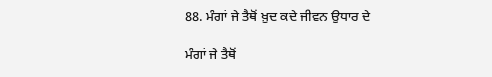88. ਮੰਗਾਂ ਜੇ ਤੈਥੋਂ ਖ਼ੁਦ ਕਦੇ ਜੀਵਨ ਉਧਾਰ ਦੇ

ਮੰਗਾਂ ਜੇ ਤੈਥੋਂ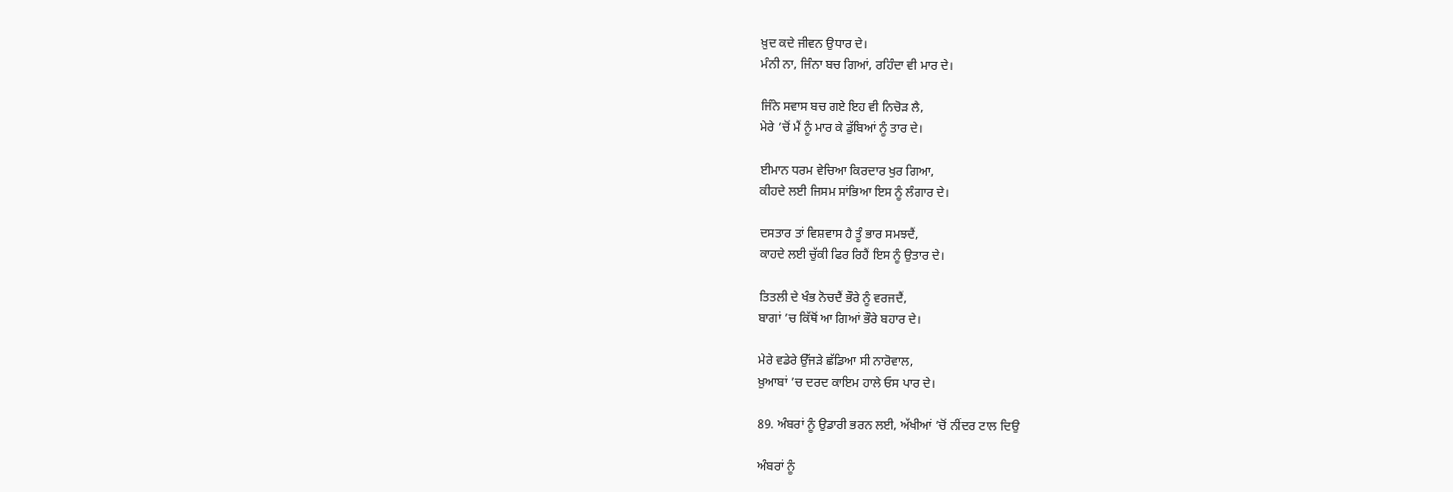ਖ਼ੁਦ ਕਦੇ ਜੀਵਨ ਉਧਾਰ ਦੇ।
ਮੰਨੀ ਨਾ, ਜਿੰਨਾ ਬਚ ਗਿਆਂ, ਰਹਿੰਦਾ ਵੀ ਮਾਰ ਦੇ।

ਜਿੰਨੇ ਸਵਾਸ ਬਚ ਗਏ ਇਹ ਵੀ ਨਿਚੋੜ ਲੈ,
ਮੇਰੇ ’ਚੋਂ ਮੈਂ ਨੂੰ ਮਾਰ ਕੇ ਡੁੱਬਿਆਂ ਨੂੰ ਤਾਰ ਦੇ।

ਈਮਾਨ ਧਰਮ ਵੇਚਿਆ ਕਿਰਦਾਰ ਖੁਰ ਗਿਆ,
ਕੀਹਦੇ ਲਈ ਜਿਸਮ ਸਾਂਭਿਆ ਇਸ ਨੂੰ ਲੰਗਾਰ ਦੇ।

ਦਸਤਾਰ ਤਾਂ ਵਿਸ਼ਵਾਸ ਹੈ ਤੂੰ ਭਾਰ ਸਮਝਦੈਂ,
ਕਾਹਦੇ ਲਈ ਚੁੱਕੀ ਫਿਰ ਰਿਹੈਂ ਇਸ ਨੂੰ ਉਤਾਰ ਦੇ।

ਤਿਤਲੀ ਦੇ ਖੰਭ ਨੋਚਦੈਂ ਭੌਰੇ ਨੂੰ ਵਰਜਦੈਂ,
ਬਾਗਾਂ ’ਚ ਕਿੱਥੋਂ ਆ ਗਿਆਂ ਭੌਰੇ ਬਹਾਰ ਦੇ।

ਮੇਰੇ ਵਡੇਰੇ ਉੱਜੜੇ ਛੱਡਿਆ ਸੀ ਨਾਰੋਵਾਲ,
ਖ਼ੁਆਬਾਂ ’ਚ ਦਰਦ ਕਾਇਮ ਹਾਲੇ ਓਸ ਪਾਰ ਦੇ।

89. ਅੰਬਰਾਂ ਨੂੰ ਉਡਾਰੀ ਭਰਨ ਲਈ, ਅੱਖੀਆਂ ’ਚੋਂ ਨੀਂਦਰ ਟਾਲ ਦਿਉ

ਅੰਬਰਾਂ ਨੂੰ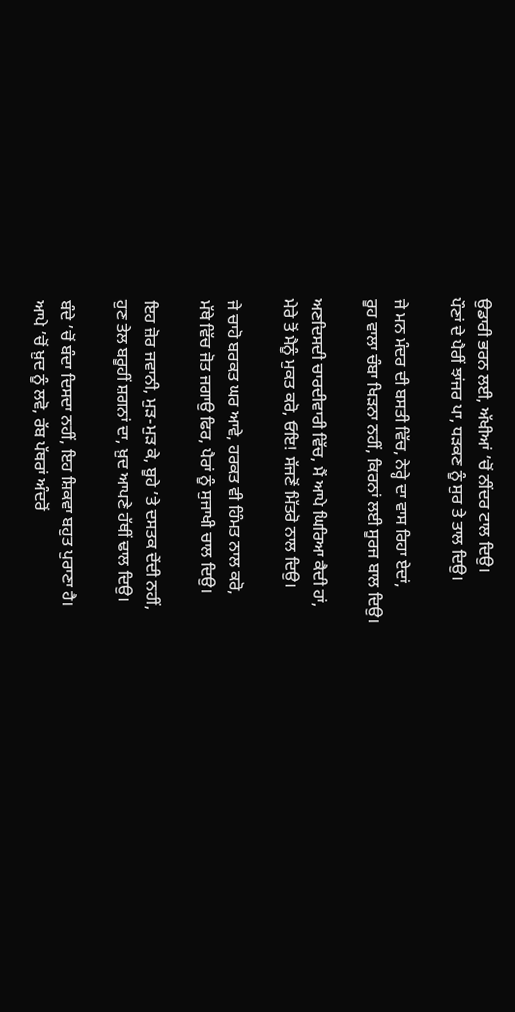ਉਡਾਰੀ ਭਰਨ ਲਈ, ਅੱਖੀਆਂ ’ਚੋਂ ਨੀਂਦਰ ਟਾਲ ਦਿਉ।
ਪੌਣਾਂ ਦੇ ਪੈਰੀਂ ਝਾਂਜਰ ਪਾ, ਧੜਕਣ ਨੂੰ ਸੁਰ ਤੇ ਤਾਲ ਦਿਉ।

ਜੇ ਮਨ ਮੰਦਰ ਦੀ ਬਸਤੀ ਵਿੱਚ, ਨੇਰ੍ਹੇ ਦਾ ਵਾਸ ਰਿਹਾ ਏਦਾਂ,
ਰੂਹ ਵਾਲਾ ਚੰਬਾ ਖਿੜਨਾ ਨਹੀਂ, ਕਿਰਨਾਂ ਲਈ ਸੂਰਜ ਬਾਲ ਦਿਉ।

ਅਣਦਿਸਦੀ ਚਾਰਦੀਵਾਰੀ ਵਿੱਚ, ਮੈਂ ਆਪੇ ਘਿਰਿਆ ਕੈਦੀ ਹਾਂ,
ਮੇਰੇ ਤੋਂ ਮੈਨੂੰ ਮੁਕਤ ਕਰੋ, ਓਇ! ਸੱਜਣੋਂ ਮਿੱਤਰੋ ਨਾਲ ਦਿਉ।

ਜੇ ਚਾਹੋ ਬਰਕਤ ਘਰ ਆਵੇ, ਹਰਕਤ ਵੀ ਹਿੰਮਤ ਨਾਲ ਕਰੋ,
ਮੱਥੇ ਵਿੱਚ ਜੋਤ ਜਗਾਉ ਫਿਰ, ਪੈਰਾਂ ਨੂੰ ਸੁਜਾਖੀ ਚਾਲ ਦਿਉ।

ਇਹ ਜ਼ੋਰ ਜਵਾਨੀ, ਮੁੜ-ਮੁੜ ਕੇ, ਬੂਹੇ ’ਤੇ ਦਸਤਕ ਦੇਂਦੀ ਨਹੀਂ,
ਹੁਣ ਤੇਲ ਬਰੂਹੀਂ ਸ਼ਗਨਾਂ ਦਾ, ਖ਼ੁਦ ਆਪਣੇ ਹੱਥੀਂ ਢਾਲ ਦਿਉ।

ਬੰਦੇ ’ਚੋਂ ਬੰਦਾ ਦਿਸਦਾ ਨਹੀਂ, ਇਹ ਸ਼ਿਕਵਾ ਬਹੁਤ ਪੁਰਾਣਾ ਹੈ।
ਆਪੇ ’ਚੋਂ ਖ਼ੁਦ ਨੂੰ ਲਵੋ, ਰੱਬ ਪੱਥਰਾਂ ਅੰਦਰੋਂ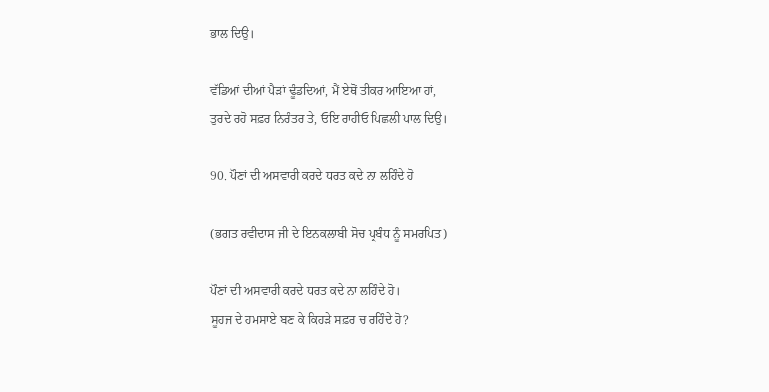ਭਾਲ ਦਿਉ।

ਵੱਡਿਆਂ ਦੀਆਂ ਪੈੜਾਂ ਢੂੰਡਦਿਆਂ, ਮੈਂ ਏਥੋਂ ਤੀਕਰ ਆਇਆ ਹਾਂ,
ਤੁਰਦੇ ਰਹੋ ਸਫ਼ਰ ਨਿਰੰਤਰ ਤੇ, ਓਇ ਰਾਹੀਓ ਪਿਛਲੀ ਪਾਲ ਦਿਉ।

90. ਪੌਣਾਂ ਦੀ ਅਸਵਾਰੀ ਕਰਦੇ ਧਰਤ ਕਦੇ ਨਾ ਲਹਿੰਦੇ ਹੋ

(ਭਗਤ ਰਵੀਦਾਸ ਜੀ ਦੇ ਇਨਕਲਾਬੀ ਸੋਚ ਪ੍ਰਬੰਧ ਨੂੰ ਸਮਰਪਿਤ)

ਪੌਣਾਂ ਦੀ ਅਸਵਾਰੀ ਕਰਦੇ ਧਰਤ ਕਦੇ ਨਾ ਲਹਿੰਦੇ ਹੋ।
ਸੂਹਜ ਦੇ ਹਮਸਾਏ ਬਣ ਕੇ ਕਿਹੜੇ ਸਫ਼ਰ ਚ ਰਹਿੰਦੇ ਹੋ?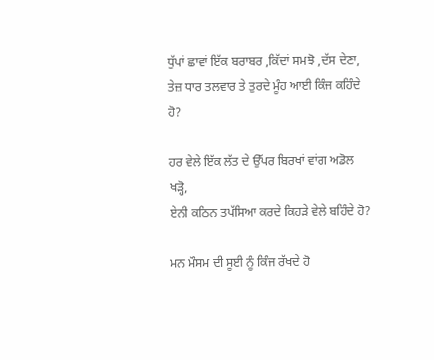ਧੁੱਪਾਂ ਛਾਵਾਂ ਇੱਕ ਬਰਾਬਰ ,ਕਿੱਦਾਂ ਸਮਝੋ ,ਦੱਸ ਦੇਣਾ,
ਤੇਜ਼ ਧਾਰ ਤਲਵਾਰ ਤੇ ਤੁਰਦੇ ਮੂੰਹ ਆਈ ਕਿੰਜ ਕਹਿੰਦੇ ਹੋ?

ਹਰ ਵੇਲੇ ਇੱਕ ਲੱਤ ਦੇ ਉੱਪਰ ਬਿਰਖਾਂ ਵਾਂਗ ਅਡੋਲ ਖੜ੍ਹੋ,
ਏਨੀ ਕਠਿਨ ਤਪੱਸਿਆ ਕਰਦੇ ਕਿਹੜੇ ਵੇਲੇ ਬਹਿੰਦੇ ਹੋ?

ਮਨ ਮੌਸਮ ਦੀ ਸੂਈ ਨੂੰ ਕਿੰਜ ਰੱਖਦੇ ਹੋ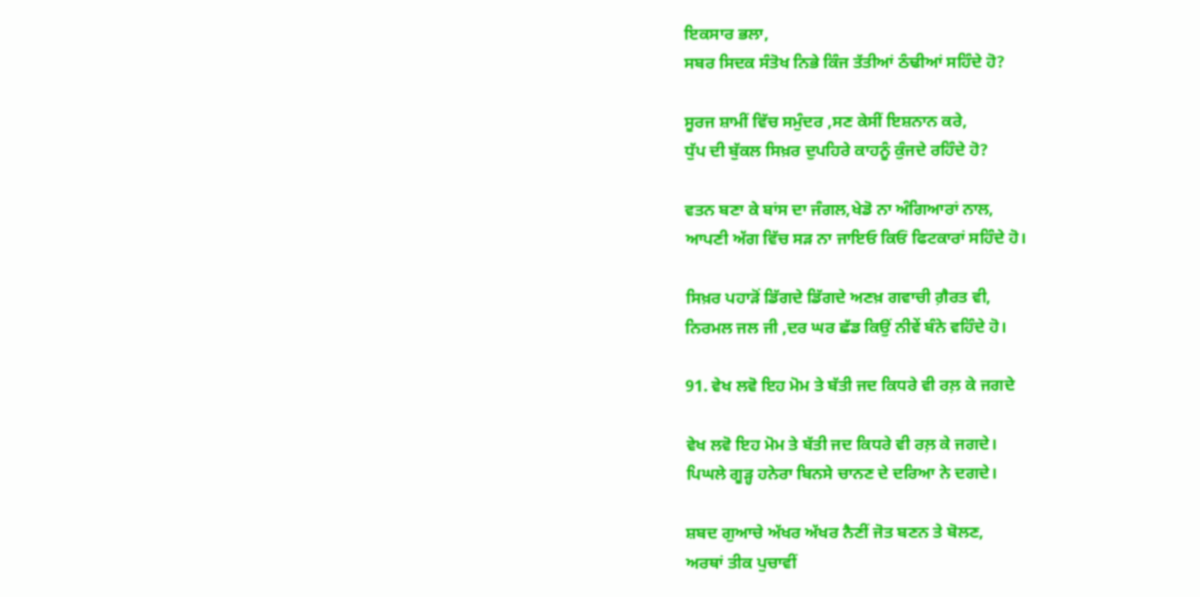ਇਕਸਾਰ ਭਲਾ,
ਸਬਰ ਸਿਦਕ ਸੰਤੋਖ ਨਿਭੇ ਕਿੰਜ ਤੱਤੀਆਂ ਠੰਢੀਆਂ ਸਹਿੰਦੇ ਹੋ?

ਸੂਰਜ ਸ਼ਾਮੀਂ ਵਿੱਚ ਸਮੁੰਦਰ ,ਸਣ ਕੇਸੀਂ ਇਸ਼ਨਾਨ ਕਰੇ,
ਧੁੱਪ ਦੀ ਬੁੱਕਲ ਸਿਖ਼ਰ ਦੁਪਹਿਰੇ ਕਾਹਨੂੰ ਕੁੰਜਦੇ ਰਹਿੰਦੇ ਹੋ?

ਵਤਨ ਬਣਾ ਕੇ ਬਾਂਸ ਦਾ ਜੰਗਲ,ਖੇਡੋ ਨਾ ਅੰਗਿਆਰਾਂ ਨਾਲ,
ਆਪਣੀ ਅੱਗ ਵਿੱਚ ਸੜ ਨਾ ਜਾਇਓ ਕਿਓਂ ਫਿਟਕਾਰਾਂ ਸਹਿੰਦੇ ਹੋ।

ਸਿਖ਼ਰ ਪਹਾੜੋਂ ਡਿੱਗਦੇ ਡਿੱਗਦੇ ਅਣਖ਼ ਗਵਾਚੀ ਗ਼ੈਰਤ ਵੀ,
ਨਿਰਮਲ ਜਲ ਜੀ ,ਦਰ ਘਰ ਛੱਡ ਕਿਉਂ ਨੀਵੇਂ ਬੰਨੇ ਵਹਿੰਦੇ ਹੋ।

91. ਵੇਖ ਲਵੋ ਇਹ ਮੋਮ ਤੇ ਬੱਤੀ ਜਦ ਕਿਧਰੇ ਵੀ ਰਲ਼ ਕੇ ਜਗਦੇ

ਵੇਖ ਲਵੋ ਇਹ ਮੋਮ ਤੇ ਬੱਤੀ ਜਦ ਕਿਧਰੇ ਵੀ ਰਲ਼ ਕੇ ਜਗਦੇ।
ਪਿਘਲੇ ਗੂੜ੍ਹ ਹਨੇਰਾ ਬਿਨਸੇ ਚਾਨਣ ਦੇ ਦਰਿਆ ਨੇ ਦਗਦੇ।

ਸ਼ਬਦ ਗੁਆਚੇ ਅੱਖਰ ਅੱਖਰ ਨੈਣੀਂ ਜੋਤ ਬਣਨ ਤੇ ਬੋਲਣ,
ਅਰਥਾਂ ਤੀਕ ਪੁਚਾਵੀਂ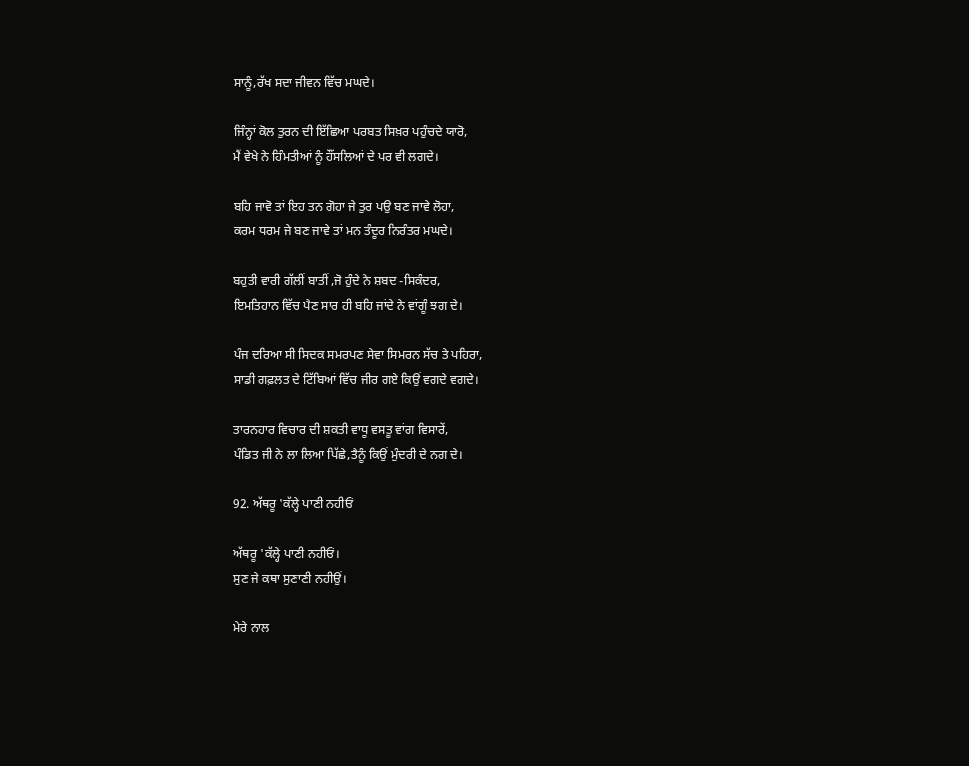ਸਾਨੂੰ,ਰੱਖ ਸਦਾ ਜੀਵਨ ਵਿੱਚ ਮਘਦੇ।

ਜਿੰਨ੍ਹਾਂ ਕੋਲ ਤੁਰਨ ਦੀ ਇੱਛਿਆ ਪਰਬਤ ਸਿਖ਼ਰ ਪਹੁੰਚਦੇ ਯਾਰੋ,
ਮੈਂ ਵੇਖੇ ਨੇ ਹਿੰਮਤੀਆਂ ਨੂੰ ਹੌਂਸਲਿਆਂ ਦੇ ਪਰ ਵੀ ਲਗਦੇ।

ਬਹਿ ਜਾਵੋ ਤਾਂ ਇਹ ਤਨ ਗੋਹਾ ਜੇ ਤੁਰ ਪਉ ਬਣ ਜਾਵੇ ਲੋਹਾ,
ਕਰਮ ਧਰਮ ਜੇ ਬਣ ਜਾਵੇ ਤਾਂ ਮਨ ਤੰਦੂਰ ਨਿਰੰਤਰ ਮਘਦੇ।

ਬਹੁਤੀ ਵਾਰੀ ਗੱਲੀਂ ਬਾਤੀਂ ,ਜੋ ਹੁੰਦੇ ਨੇ ਸ਼ਬਦ -ਸਿਕੰਦਰ,
ਇਮਤਿਹਾਨ ਵਿੱਚ ਪੈਣ ਸਾਰ ਹੀ ਬਹਿ ਜਾਂਦੇ ਨੇ ਵਾਂਗੂੰ ਝਗ ਦੇ।

ਪੰਜ ਦਰਿਆ ਸੀ ਸਿਦਕ ਸਮਰਪਣ ਸੇਵਾ ਸਿਮਰਨ ਸੱਚ ਤੇ ਪਹਿਰਾ,
ਸਾਡੀ ਗਫ਼ਲਤ ਦੇ ਟਿੱਬਿਆਂ ਵਿੱਚ ਜੀਰ ਗਏ ਕਿਉਂ ਵਗਦੇ ਵਗਦੇ।

ਤਾਰਨਹਾਰ ਵਿਚਾਰ ਦੀ ਸ਼ਕਤੀ ਵਾਧੂ ਵਸਤੂ ਵਾਂਗ ਵਿਸਾਰੇਂ,
ਪੰਡਿਤ ਜੀ ਨੇ ਲਾ ਲਿਆ ਪਿੱਛੇ,ਤੈਨੂੰ ਕਿਉਂ ਮੁੰਦਰੀ ਦੇ ਨਗ ਦੇ।

92. ਅੱਥਰੂ 'ਕੱਲ੍ਹੇ ਪਾਣੀ ਨਹੀਓਂ

ਅੱਥਰੂ 'ਕੱਲ੍ਹੇ ਪਾਣੀ ਨਹੀਓਂ।
ਸੁਣ ਜੇ ਕਥਾ ਸੁਣਾਣੀ ਨਹੀਉਂ।

ਮੇਰੇ ਨਾਲ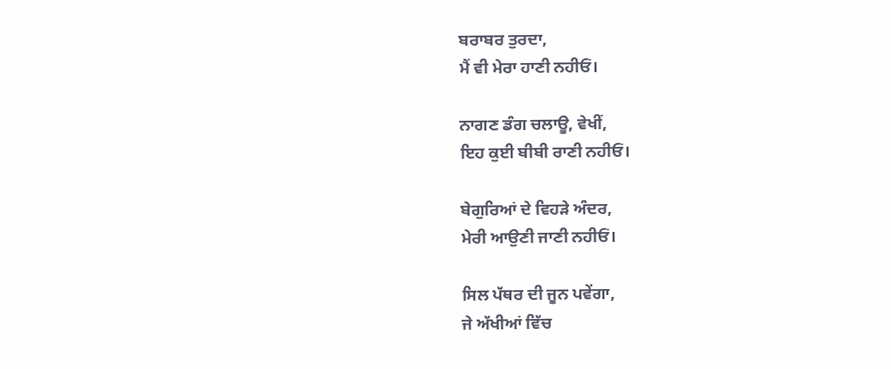ਬਰਾਬਰ ਤੁਰਦਾ,
ਮੈਂ ਵੀ ਮੇਰਾ ਹਾਣੀ ਨਹੀਓਂ।

ਨਾਗਣ ਡੰਗ ਚਲਾਊ, ਵੇਖੀਂ,
ਇਹ ਕੁਈ ਬੀਬੀ ਰਾਣੀ ਨਹੀਓਂ।

ਬੇਗੁਰਿਆਂ ਦੇ ਵਿਹੜੇ ਅੰਦਰ,
ਮੇਰੀ ਆਉਣੀ ਜਾਣੀ ਨਹੀਓਂ।

ਸਿਲ ਪੱਥਰ ਦੀ ਜੂਨ ਪਵੇਂਗਾ,
ਜੇ ਅੱਖੀਆਂ ਵਿੱਚ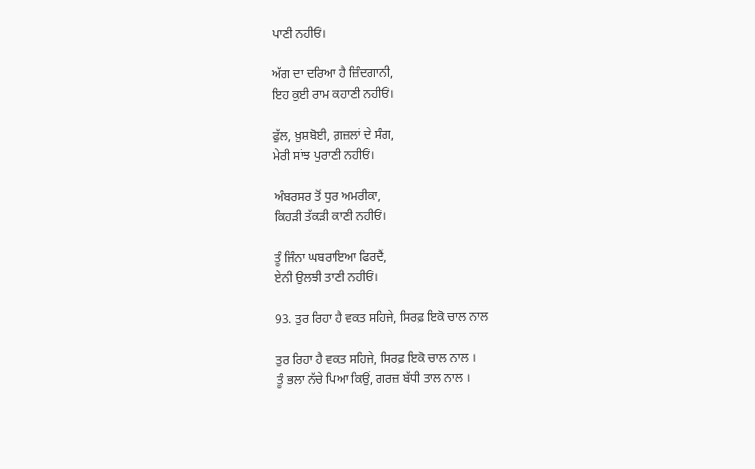ਪਾਣੀ ਨਹੀਓਂ।

ਅੱਗ ਦਾ ਦਰਿਆ ਹੈ ਜ਼ਿੰਦਗਾਨੀ,
ਇਹ ਕੁਈ ਰਾਮ ਕਹਾਣੀ ਨਹੀਓਂ।

ਫੁੱਲ, ਖ਼ੁਸ਼ਬੋਈ, ਗ਼ਜ਼ਲਾਂ ਦੇ ਸੰਗ,
ਮੇਰੀ ਸਾਂਝ ਪੁਰਾਣੀ ਨਹੀਓਂ।

ਅੰਬਰਸਰ ਤੋਂ ਧੁਰ ਅਮਰੀਕਾ,
ਕਿਹੜੀ ਤੱਕੜੀ ਕਾਣੀ ਨਹੀਓਂ।

ਤੂੰ ਜਿੰਨਾ ਘਬਰਾਇਆ ਫਿਰਦੈਂ,
ਏਨੀ ਉਲਝੀ ਤਾਣੀ ਨਹੀਓਂ।

93. ਤੁਰ ਰਿਹਾ ਹੈ ਵਕਤ ਸਹਿਜੇ, ਸਿਰਫ਼ ਇਕੋ ਚਾਲ ਨਾਲ

ਤੁਰ ਰਿਹਾ ਹੈ ਵਕਤ ਸਹਿਜੇ, ਸਿਰਫ਼ ਇਕੋ ਚਾਲ ਨਾਲ ।
ਤੂੰ ਭਲਾ ਨੱਚੇ ਪਿਆ ਕਿਉਂ, ਗਰਜ਼ ਬੱਧੀ ਤਾਲ ਨਾਲ ।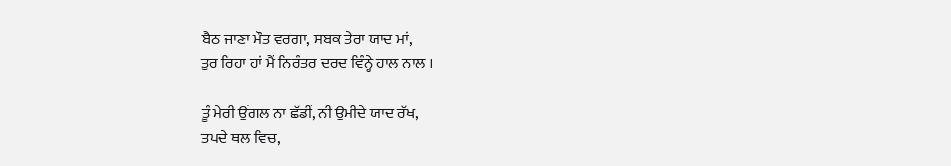ਬੈਠ ਜਾਣਾ ਮੌਤ ਵਰਗਾ, ਸਬਕ ਤੇਰਾ ਯਾਦ ਮਾਂ,
ਤੁਰ ਰਿਹਾ ਹਾਂ ਮੈਂ ਨਿਰੰਤਰ ਦਰਦ ਵਿੰਨ੍ਹੇ ਹਾਲ ਨਾਲ ।

ਤੂੰ ਮੇਰੀ ਉਂਗਲ ਨਾ ਛੱਡੀਂ, ਨੀ ਉਮੀਦੇ ਯਾਦ ਰੱਖ,
ਤਪਦੇ ਥਲ ਵਿਚ,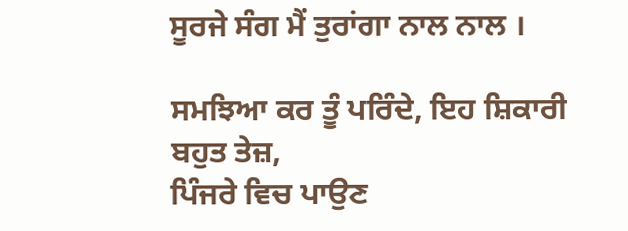ਸੂਰਜੇ ਸੰਗ ਮੈਂ ਤੁਰਾਂਗਾ ਨਾਲ ਨਾਲ ।

ਸਮਝਿਆ ਕਰ ਤੂੰ ਪਰਿੰਦੇ, ਇਹ ਸ਼ਿਕਾਰੀ ਬਹੁਤ ਤੇਜ਼,
ਪਿੰਜਰੇ ਵਿਚ ਪਾਉਣ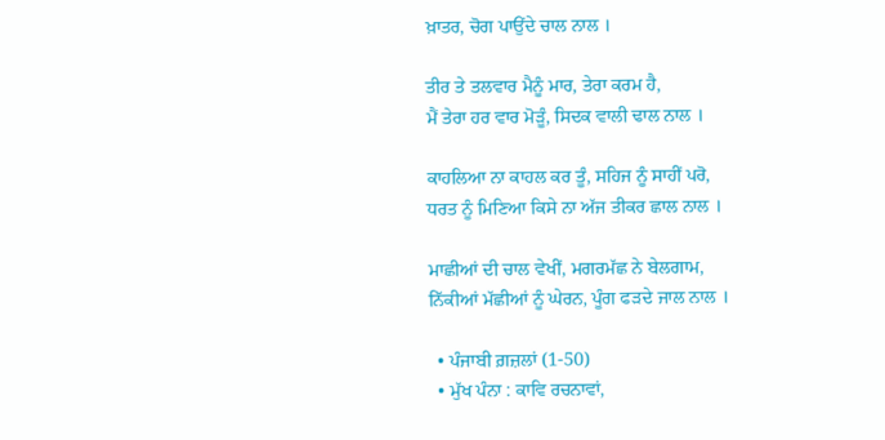ਖ਼ਾਤਰ, ਚੋਗ ਪਾਉਂਦੇ ਚਾਲ ਨਾਲ ।

ਤੀਰ ਤੇ ਤਲਵਾਰ ਮੈਨੂੰ ਮਾਰ, ਤੇਰਾ ਕਰਮ ਹੈ,
ਮੈਂ ਤੇਰਾ ਹਰ ਵਾਰ ਮੋੜੂੰ, ਸਿਦਕ ਵਾਲੀ ਢਾਲ ਨਾਲ ।

ਕਾਹਲਿਆ ਨਾ ਕਾਹਲ ਕਰ ਤੂੰ, ਸਹਿਜ ਨੂੰ ਸਾਹੀਂ ਪਰੋ,
ਧਰਤ ਨੂੰ ਮਿਣਿਆ ਕਿਸੇ ਨਾ ਅੱਜ ਤੀਕਰ ਛਾਲ ਨਾਲ ।

ਮਾਛੀਆਂ ਦੀ ਚਾਲ ਵੇਖੀਂ, ਮਗਰਮੱਛ ਨੇ ਬੇਲਗਾਮ,
ਨਿੱਕੀਆਂ ਮੱਛੀਆਂ ਨੂੰ ਘੇਰਨ, ਪੂੰਗ ਫੜਦੇ ਜਾਲ ਨਾਲ ।

  • ਪੰਜਾਬੀ ਗ਼ਜ਼ਲਾਂ (1-50)
  • ਮੁੱਖ ਪੰਨਾ : ਕਾਵਿ ਰਚਨਾਵਾਂ,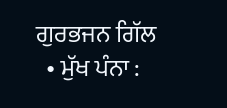ਗੁਰਭਜਨ ਗਿੱਲ
  • ਮੁੱਖ ਪੰਨਾ :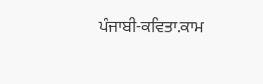ਪੰਜਾਬੀ-ਕਵਿਤਾ.ਕਾਮ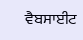ਵੈਬਸਾਈਟ